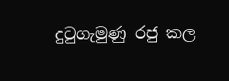දුටුගැමුණු රජු කල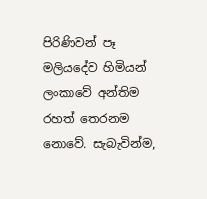පිරිණිවන් පෑ මලියදේව හිමියන් ලංකාවේ අන්තිම රහත් තෙරනම නොවේ. සැබැවින්ම,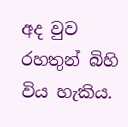අද වුව රහතුන් බිහි විය හැකිය.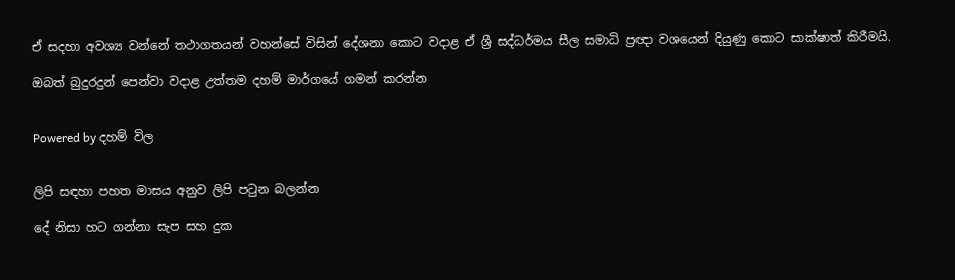ඒ සදහා අවශ්‍ය වන්නේ තථාගතයන් වහන්සේ විසින් දේශනා කොට වදාළ ඒ ශ්‍රී සද්ධර්මය සීල සමාධි ප්‍රඥා වශයෙන් දියුණු කොට සාක්ෂාත් කිරීමයි.

ඔබත් බුදුරදුන් පෙන්වා වදාළ උත්තම දහම් මාර්ගයේ ගමන් කරන්න


Powered by දහම් විල


ලිපි සඳහා පහත මාසය අනුව ලිපි පටුන බලන්න

දේ නිසා හට ගන්නා සැප සහ දුක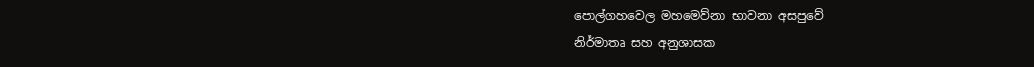පොල්ගහවෙල මහමෙව්නා භාවනා අසපුවේ
නිර්මාතෘ සහ අනුශාසක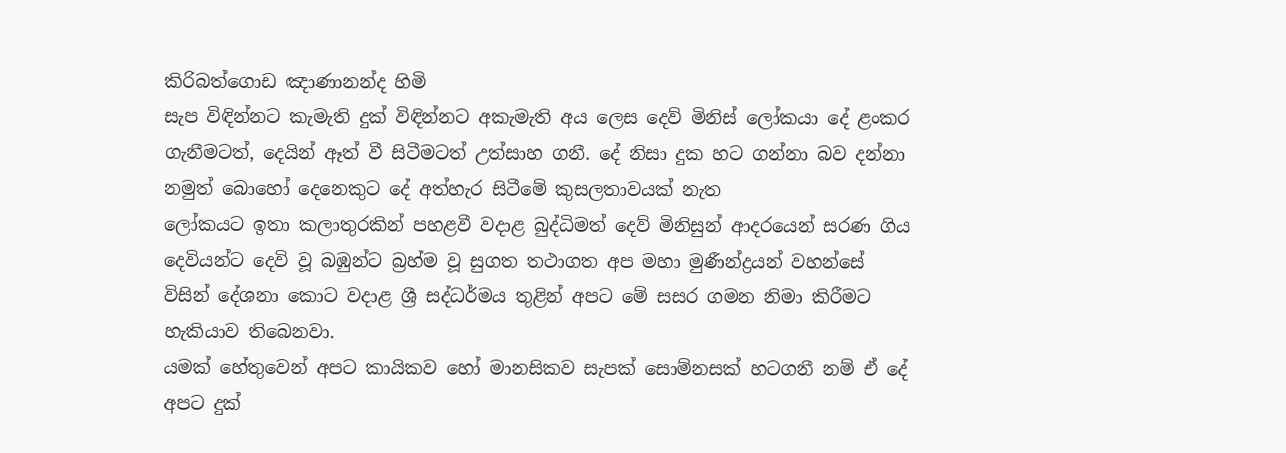කිරිබත්ගොඩ ඤාණානන්ද හිමි
සැප විඳින්නට කැමැති දුක් විඳින්නට අකැමැති අය ලෙස දෙව් මිනිස් ලෝකයා දේ ළංකර ගැනීමටත්, දෙයින් ඈත් වී සිටීමටත් උත්සාහ ගනී. දේ නිසා දුක හට ගන්නා බව දන්නා නමුත් බොහෝ දෙනෙකුට දේ අත්හැර සිටීමේ කුසලතාවයක් නැත
ලෝකයට ඉතා කලාතුරකින් පහළවී වදාළ බුද්ධිමත් දෙව් මිනිසුන් ආදරයෙන් සරණ ගිය දෙවියන්ට දෙවි වූ බඹුන්ට බ්‍රහ්ම වූ සුගත තථාගත අප මහා මුණීන්ද්‍රයන් වහන්සේ විසින් දේශනා කොට වදාළ ශ්‍රී සද්ධර්මය තුළින් අපට මේ සසර ගමන නිමා කිරීමට හැකියාව තිබෙනවා.
යමක් හේතුවෙන් අපට කායිකව හෝ මානසිකව සැපක් සොම්නසක් හටගනී නම් ඒ දේ අපට දුක්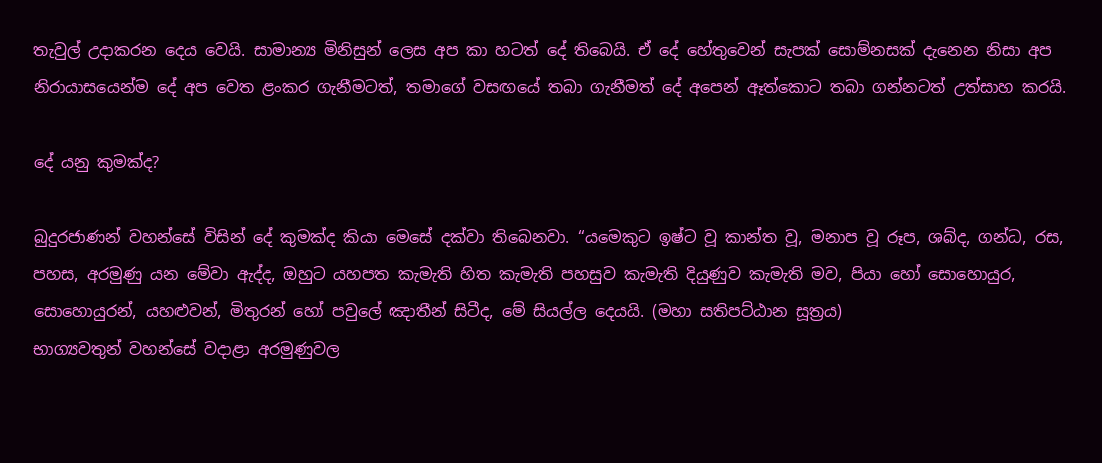තැවුල් උදාකරන දෙය වෙයි. සාමාන්‍ය මිනිසුන් ලෙස අප කා හටත් දේ තිබෙයි. ඒ දේ හේතුවෙන් සැපක් සොම්නසක් දැනෙන නිසා අප නිරායාසයෙන්ම දේ අප වෙත ළංකර ගැනීමටත්, තමාගේ වසඟයේ තබා ගැනීමත් දේ අපෙන් ඈත්කොට තබා ගන්නටත් උත්සාහ කරයි.

දේ යනු කුමක්ද?

බුදුරජාණන් වහන්සේ විසින් දේ කුමක්ද කියා මෙසේ දක්වා තිබෙනවා. “යමෙකුට ඉෂ්ට වූ කාන්ත වූ, මනාප වූ රූප, ශබ්ද, ගන්ධ, රස, පහස, අරමුණු යන මේවා ඇද්ද, ඔහුට යහපත කැමැති හිත කැමැති පහසුව කැමැති දියුණුව කැමැති මව, පියා හෝ සොහොයුර, සොහොයුරන්, යහළුවන්, මිතුරන් හෝ පවුලේ ඤාතීන් සිටීද, මේ සියල්ල දෙයයි. (මහා සතිපට්ඨාන සූත්‍රය)
භාග්‍යවතුන් වහන්සේ වදාළා අරමුණුවල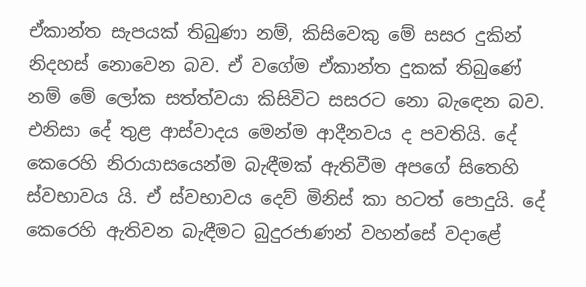ඒකාන්ත සැපයක් තිබුණා නම්, කිසිවෙකු මේ සසර දුකින් නිදහස් නොවෙන බව. ඒ වගේම ඒකාන්ත දුකක් තිබුණේ නම් මේ ලෝක සත්ත්වයා කිසිවිට සසරට නො බැඳෙන බව. එනිසා දේ තුළ ආස්වාදය මෙන්ම ආදීනවය ද පවතියි. දේ කෙරෙහි නිරායාසයෙන්ම බැඳීමක් ඇතිවීම අපගේ සිතෙහි ස්වභාවය යි. ඒ ස්වභාවය දෙව් මිනිස් කා හටත් පොදුයි. දේ කෙරෙහි ඇතිවන බැඳීමට බුදුරජාණන් වහන්සේ වදාළේ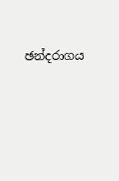ඡන්දරාගය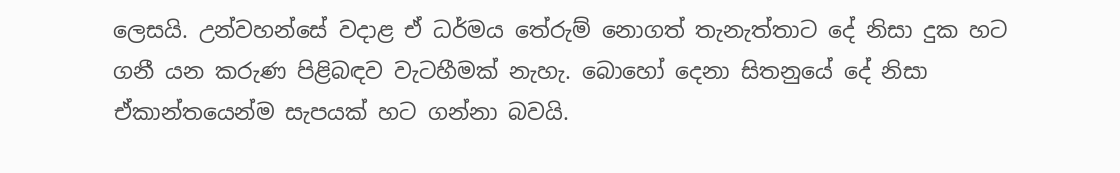ලෙසයි. උන්වහන්සේ වදාළ ඒ ධර්මය තේරුම් නොගත් තැනැත්තාට දේ නිසා දුක හට ගනී යන කරුණ පිළිබඳව වැටහීමක් නැහැ. බොහෝ දෙනා සිතනුයේ දේ නිසා ඒකාන්තයෙන්ම සැපයක් හට ගන්නා බවයි.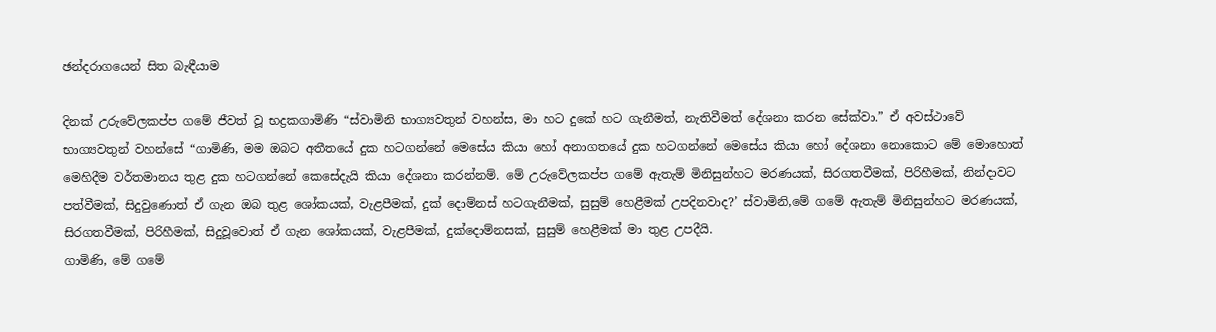ඡන්දරාගයෙන් සිත බැඳීයාම

දිනක් උරුවේලකප්ප ගමේ ජීවත් වූ භද්‍රකගාමිණි “ස්වාමිනි භාග්‍යවතුන් වහන්ස, මා හට දුකේ හට ගැනීමත්, නැතිවීමත් දේශනා කරන සේක්වා.” ඒ අවස්ථාවේ භාග්‍යවතුන් වහන්සේ “ගාමිණි, මම ඔබට අතීතයේ දුක හටගන්නේ මෙසේය කියා හෝ අනාගතයේ දුක හටගන්නේ මෙසේය කියා හෝ දේශනා නොකොට මේ මොහොත් මෙහිදීම වර්තමානය තුළ දුක හටගන්නේ කෙසේදැයි කියා දේශනා කරන්නම්. මේ උරුවේලකප්ප ගමේ ඇතැම් මිනිසුන්හට මරණයක්, සිරගතවීමක්, පිරිහීමක්, නින්දාවට පත්වීමක්, සිදුවුණොත් ඒ ගැන ඔබ තුළ ශෝකයක්, වැළපීමක්, දුක් දොම්නස් හටගැනීමක්, සුසුම් හෙළීමක් උපදිනවාද?’ ස්වාමිනි,මේ ගමේ ඇතැම් මිනිසුන්හට මරණයක්, සිරගතවීමක්, පිරිහීමක්, සිදුවූවොත් ඒ ගැන ශෝකයක්, වැළපීමක්, දුක්දොම්නසක්, සුසුම් හෙළීමක් මා තුළ උපදීයි.
ගාමිණි, මේ ගමේ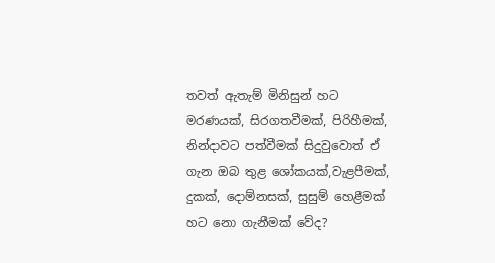තවත් ඇතැම් මිනිසුන් හට මරණයක්, සිරගතවීමක්, පිරිහීමක්, නින්දාවට පත්වීමක් සිදුවුවොත් ඒ ගැන ඔබ තුළ ශෝකයක්,වැළපීමක්, දුකක්, දොම්නසක්, සුසුම් හෙළීමක් හට නො ගැනීමක් වේද?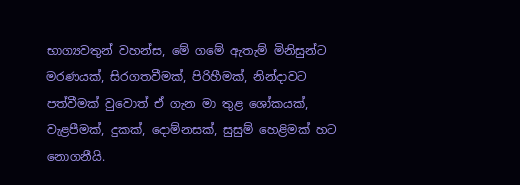භාග්‍යවතුන් වහන්ස, මේ ගමේ ඇතැම් මිනිසුන්ට මරණයක්, සිරගතවීමක්, පිරිහීමක්, නින්දාවට පත්වීමක් වුවොත් ඒ ගැන මා තුළ ශෝකයක්, වැළපීමක්, දුකක්, දොම්නසක්, සුසුම් හෙළිමක් හට නොගනීයි.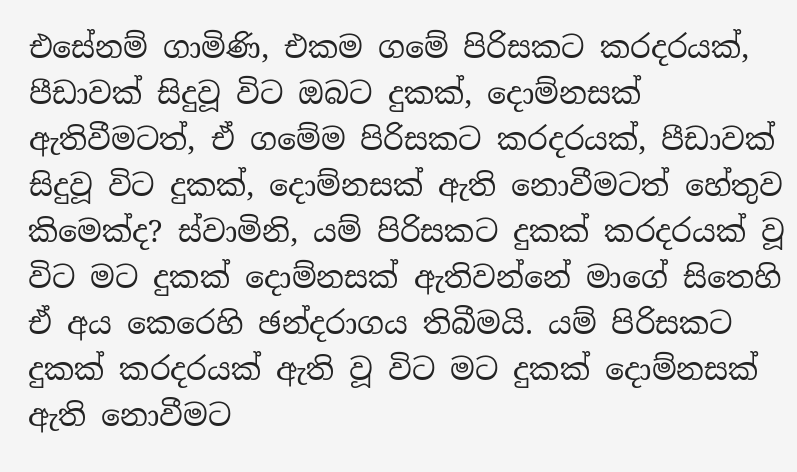එසේනම් ගාමිණි, එකම ගමේ පිරිසකට කරදරයක්, පීඩාවක් සිදුවූ විට ඔබට දුකක්, දොම්නසක් ඇතිවීමටත්, ඒ ගමේම පිරිසකට කරදරයක්, පීඩාවක් සිදුවූ විට දුකක්, දොම්නසක් ඇති නොවීමටත් හේතුව කිමෙක්ද? ස්වාමිනි, යම් පිරිසකට දුකක් කරදරයක් වූ විට මට දුකක් දොම්නසක් ඇතිවන්නේ මාගේ සිතෙහි ඒ අය කෙරෙහි ඡන්දරාගය තිබීමයි. යම් පිරිසකට දුකක් කරදරයක් ඇති වූ විට මට දුකක් දොම්නසක් ඇති නොවීමට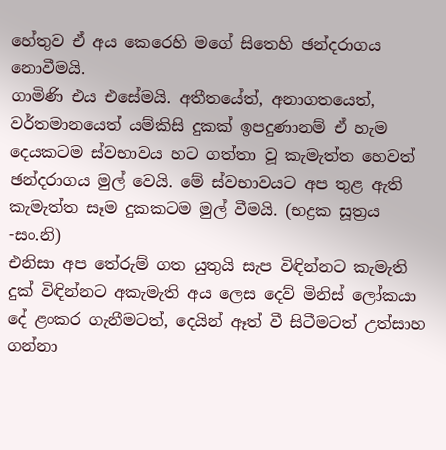හේතුව ඒ අය කෙරෙහි මගේ සිතෙහි ඡන්දරාගය නොවීමයි.
ගාමිණි එය එසේමයි. අතීතයේත්, අනාගතයෙත්, වර්තමානයෙත් යම්කිසි දුකක් ඉපදුණානම් ඒ හැම දෙයකටම ස්වභාවය හට ගත්තා වූ කැමැත්ත හෙවත් ඡන්දරාගය මුල් වෙයි. මේ ස්වභාවයට අප තුළ ඇති කැමැත්ත සෑම දුකකටම මුල් වීමයි. (භද්‍රක සූත්‍රය -සං.නි)
එනිසා අප තේරුම් ගත යුතුයි සැප විඳින්නට කැමැති දුක් විඳින්නට අකැමැති අය ලෙස දෙව් මිනිස් ලෝකයා දේ ළංකර ගැනීමටත්, දෙයින් ඈත් වී සිටීමටත් උත්සාහ ගන්නා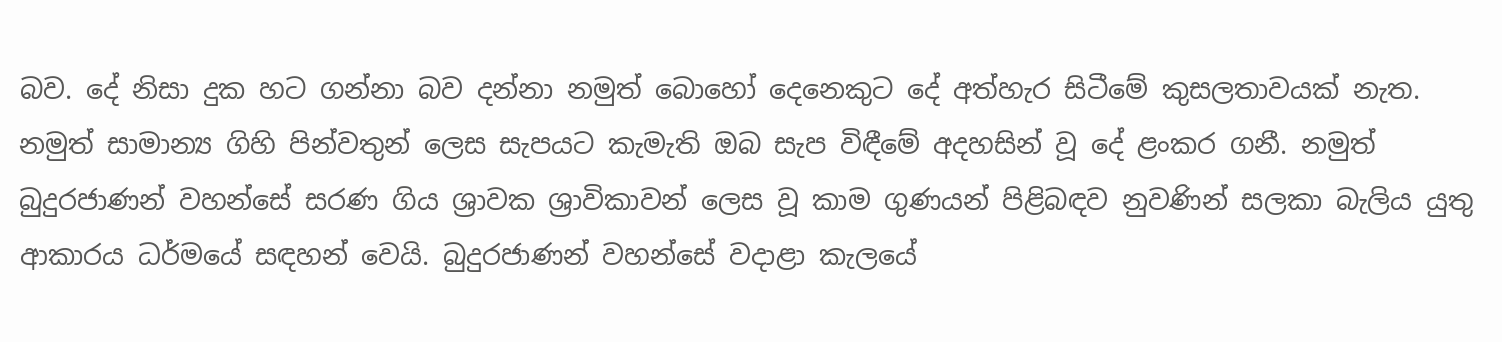බව. දේ නිසා දුක හට ගන්නා බව දන්නා නමුත් බොහෝ දෙනෙකුට දේ අත්හැර සිටීමේ කුසලතාවයක් නැත. නමුත් සාමාන්‍ය ගිහි පින්වතුන් ලෙස සැපයට කැමැති ඔබ සැප විඳීමේ අදහසින් වූ දේ ළංකර ගනී. නමුත් බුදුරජාණන් වහන්සේ සරණ ගිය ශ්‍රාවක ශ්‍රාවිකාවන් ලෙස වූ කාම ගුණයන් පිළිබඳව නුවණින් සලකා බැලිය යුතු ආකාරය ධර්මයේ සඳහන් වෙයි. බුදුරජාණන් වහන්සේ වදාළා කැලයේ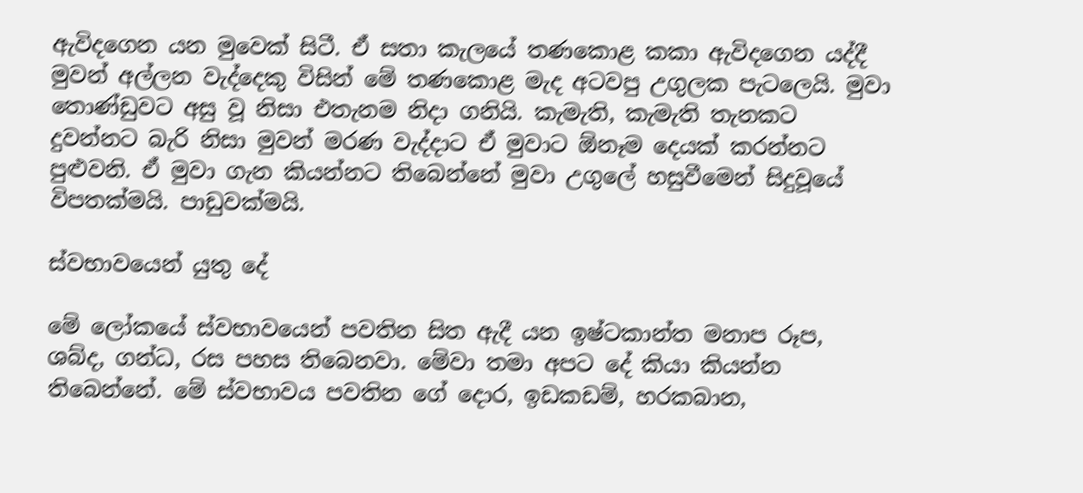ඇවිදගෙන යන මුවෙක් සිටී. ඒ සතා කැලයේ තණකොළ කකා ඇවිදගෙන යද්දී මුවන් අල්ලන වැද්දෙකු විසින් මේ තණකොළ මැද අටවපු උගුලක පැටලෙයි. මුවා තොණ්ඩුවට අසු වූ නිසා එතැනම නිදා ගනියි. කැමැති, කැමැති තැනකට දුවන්නට බැරි නිසා මුවන් මරණ වැද්දාට ඒ මුවාට ඕනෑම දෙයක් කරන්නට පුළුවනි. ඒ මුවා ගැන කියන්නට තිබෙන්නේ මුවා උගුලේ හසුවීමෙන් සිදුවූයේ විපතක්මයි. පාඩුවක්මයි.

ස්වභාවයෙන් යුතු දේ

මේ ලෝකයේ ස්වභාවයෙන් පවතින සිත ඇදී යන ඉෂ්ටකාන්ත මනාප රූප, ශබ්ද, ගන්ධ, රස පහස තිබෙනවා. මේවා තමා අපට දේ කියා කියන්න තිබෙන්නේ. මේ ස්වභාවය පවතින ගේ දොර, ඉඩකඩම්, හරකබාන,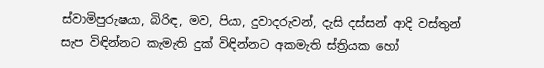ස්වාමිපුරුෂයා, බිරිඳ, මව, පියා, දුවාදරුවන්, දැසි දස්සන් ආදි වස්තුන් සැප විඳින්නට කැමැති දුක් විඳින්නට අකමැති ස්ත්‍රියක හෝ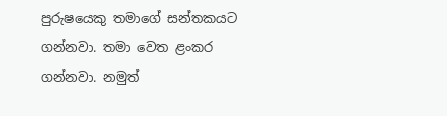පුරුෂයෙකු තමාගේ සන්තකයට ගන්නවා. තමා වෙත ළංකර ගන්නවා. නමුත්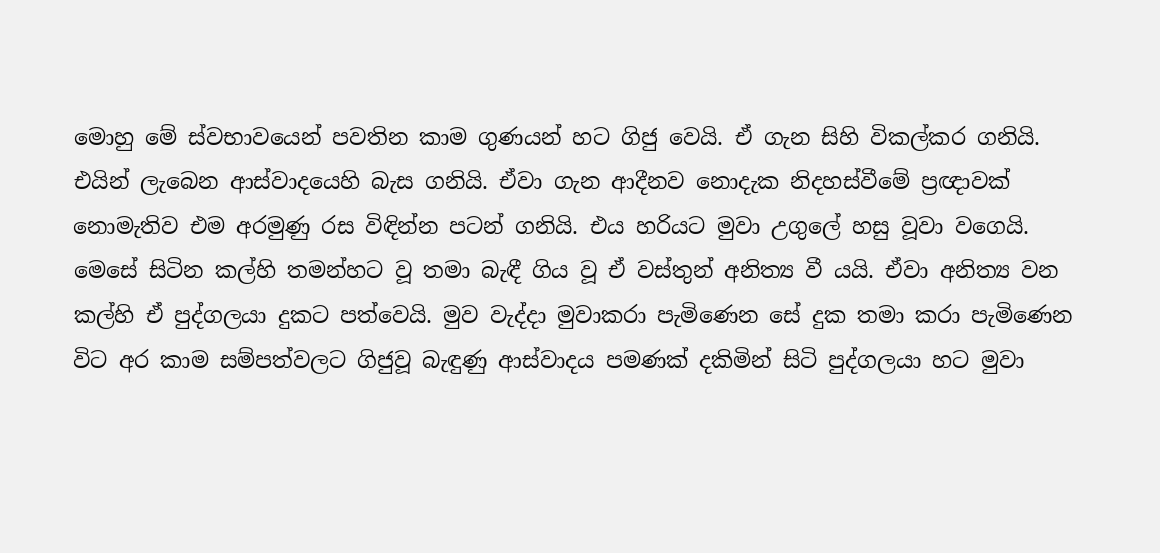මොහු මේ ස්වභාවයෙන් පවතින කාම ගුණයන් හට ගිජු වෙයි. ඒ ගැන සිහි විකල්කර ගනියි. එයින් ලැබෙන ආස්වාදයෙහි බැස ගනියි. ඒවා ගැන ආදීනව නොදැක නිදහස්වීමේ ප්‍රඥාවක් නොමැතිව එම අරමුණු රස විඳින්න පටන් ගනියි. එය හරියට මුවා උගුලේ හසු වූවා වගෙයි. මෙසේ සිටින කල්හි තමන්හට වූ තමා බැඳී ගිය වූ ඒ වස්තුන් අනිත්‍ය වී යයි. ඒවා අනිත්‍ය වන කල්හි ඒ පුද්ගලයා දුකට පත්වෙයි. මුව වැද්දා මුවාකරා පැමිණෙන සේ දුක තමා කරා පැමිණෙන විට අර කාම සම්පත්වලට ගිජුවූ බැඳුණු ආස්වාදය පමණක් දකිමින් සිටි පුද්ගලයා හට මුවා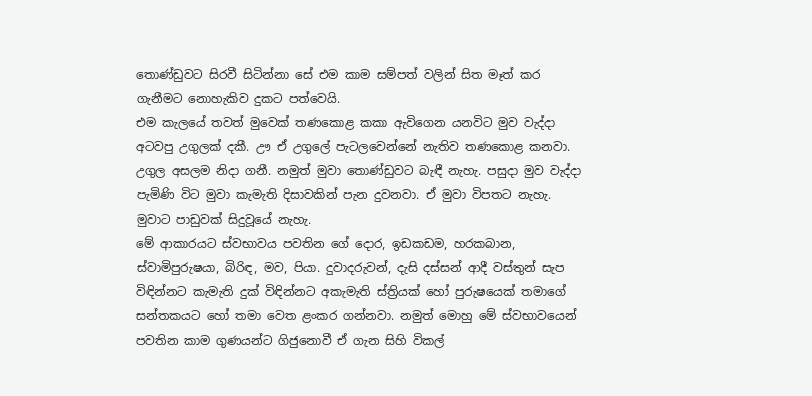තොණ්ඩුවට සිරවී සිටින්නා සේ එම කාම සම්පත් වලින් සිත මෑත් කර ගැනීමට නොහැකිව දුකට පත්වෙයි.
එම කැලයේ තවත් මුවෙක් තණකොළ කකා ඇවිගෙන යනවිට මුව වැද්දා අටවපු උගුලක් දකී. ඌ ඒ උගුලේ පැටලවෙන්නේ නැතිව තණකොළ කනවා. උගුල අසලම නිදා ගනී. නමුත් මුවා තොණ්ඩුවට බැඳී නැහැ. පසුදා මුව වැද්දා පැමිණි විට මුවා කැමැති දිසාවකින් පැන දුවනවා. ඒ මුවා විපතට නැහැ. මුවාට පාඩුවක් සිදුවූයේ නැහැ.
මේ ආකාරයට ස්වභාවය පවතින ගේ දොර, ඉඩකඩම, හරකබාන, ස්වාමිපුරුෂයා, බිරිඳ, මව, පියා. දුවාදරුවන්, දැසි දස්සන් ආදී වස්තුන් සැප විඳින්නට කැමැති දුක් විඳින්නට අකැමැති ස්ත්‍රියක් හෝ පුරුෂයෙක් තමාගේ සන්තකයට හෝ තමා වෙත ළංකර ගන්නවා. නමුත් මොහු මේ ස්වභාවයෙන් පවතින කාම ගුණයන්ට ගිජුනොවී ඒ ගැන සිහි විකල්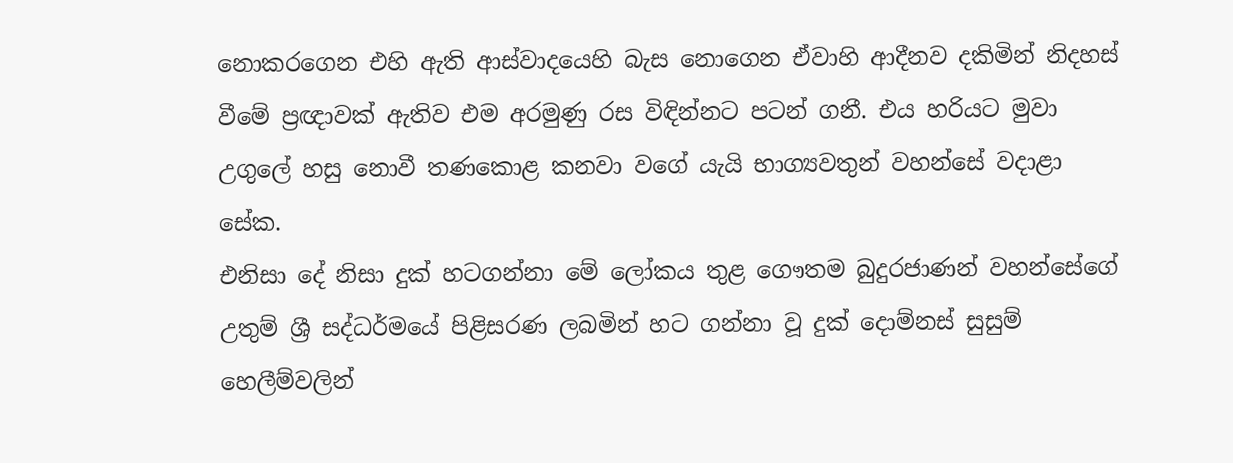නොකරගෙන එහි ඇති ආස්වාදයෙහි බැස නොගෙන ඒවාහි ආදීනව දකිමින් නිදහස් වීමේ ප්‍රඥාවක් ඇතිව එම අරමුණු රස විඳින්නට පටන් ගනී. එය හරියට මුවා උගුලේ හසු නොවී තණකොළ කනවා වගේ යැයි භාග්‍යවතුන් වහන්සේ වදාළා සේක.
එනිසා දේ නිසා දුක් හටගන්නා මේ ලෝකය තුළ ගෞතම බුදුරජාණන් වහන්සේගේ උතුම් ශ්‍රී සද්ධර්මයේ පිළිසරණ ලබමින් හට ගන්නා වූ දුක් දොම්නස් සුසුම් හෙලීම්වලින්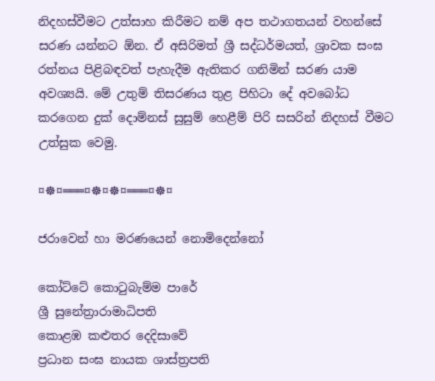නිදහස්වීමට උත්සාහ කිරීමට නම් අප තථාගතයන් වහන්සේ සරණ යන්නට ඕන. ඒ අසිරිමත් ශ්‍රී සද්ධර්මයත්, ශ්‍රාවක සංඝ රත්නය පිළිබඳවත් පැහැදීම ඇතිකර ගනිමින් සරණ යාම අවශ්‍යයි. මේ උතුම් තිසරණය තුළ පිහිටා දේ අවබෝධ කරගෙන දුක් දොම්නස් සුසුම් හෙළීම් පිරි සසරින් නිදහස් වීමට උත්සුක වෙමු.

¤☸¤═══¤☸¤☸¤═══¤☸¤

ජරාවෙන් හා මරණයෙන් නොමිදෙන්නෝ

කෝට්ටේ කොටුබැම්ම පාරේ
ශ්‍රී සුනේත්‍රාරාමාධිපති
කොළඹ කළුතර දෙදිසාවේ
ප්‍රධාන සංඝ නායක ශාස්ත්‍රපති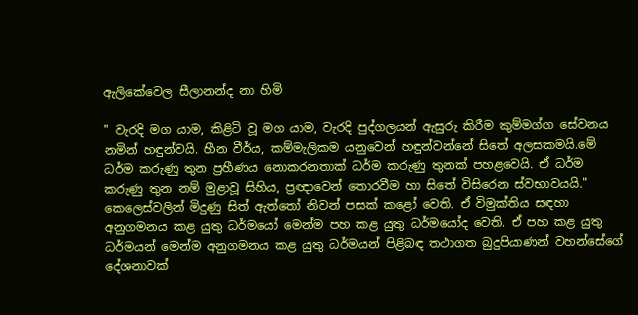ඇලිකේවෙල සීලානන්ද නා හිමි

" වැරදි මග යාම, කිළිටි වූ මග යාම, වැරදි පුද්ගලයන් ඇසුරු කිරීම කුම්මග්ග සේවනය නමින් හඳුන්වයි. හීන වීර්ය, කම්මැලිකම යනුවෙන් හඳුන්වන්නේ සිතේ අලසකමයි.මේ ධර්ම කරුණු තුන ප්‍රහීණය නොකරනතාක් ධර්ම කරුණු තුනක් පහළවෙයි. ඒ ධර්ම කරුණු තුන නම් මුළාවූ සිහිය, ප්‍රඥාවෙන් තොරවීම හා සිතේ විසිරෙන ස්වභාවයයි."
කෙලෙස්වලින් මිදුණු සිත් ඇත්තෝ නිවන් පසක් කළෝ වෙති. ඒ විමුක්තිය සඳහා අනුගමනය කළ යුතු ධර්මයෝ මෙන්ම පහ කළ යුතු ධර්මයෝද වෙති. ඒ පහ කළ යුතු ධර්මයන් මෙන්ම අනුගමනය කළ යුතු ධර්මයන් පිළිබඳ තථාගත බුදුපියාණන් වහන්සේගේ දේශනාවක්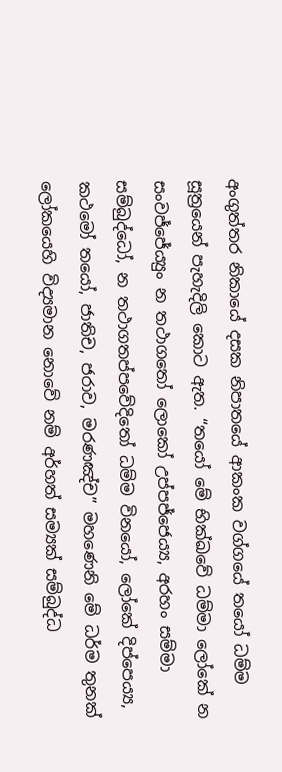අංගුත්තර නිකායේ දසක නිපාතයේ ආකංක වග්ගයේ තයෝ ධම්ම සූත්‍රයෙන් පැහැදිලි කොට ඇත. “තයෝ මේ භික්ඛවේ ධම්මා ලෝකේ න සංවජ්ජේය්‍යුං න තථාගතෝ ලොකෝ උප්පජ්ජෙය්‍ය, අරහං සම්මා සම්බුද්ධෝ, න තථාගතප්පවේදිතෝ ධම්ම විනයෝ, ලෝකේ දිප්පෙය්‍ය, කථමෝ තයෝ, ජාතිච, ජරාව, මරණඤ්ච” මහණෙනි මේ ධර්ම තුනක් ලෝකයෙහි විද්‍යමාන නොවේ නම් අර්හත් සම්‍යක් සම්බුද්ධ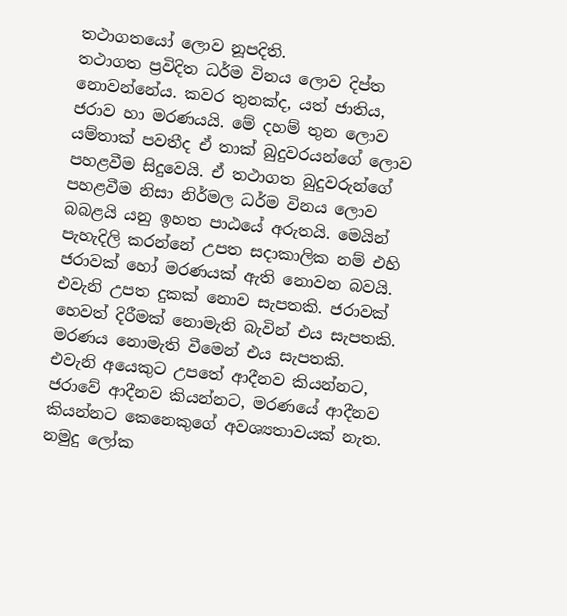තථාගතයෝ ලොව නූපදිති.
තථාගත ප්‍රවිදිත ධර්ම විනය ලොව දිප්ත නොවන්නේය. කවර තුනක්ද, යත් ජාතිය, ජරාව හා මරණයයි. මේ දහම් තුන ලොව යම්තාක් පවතීද ඒ තාක් බුදුවරයන්ගේ ලොව පහළවීම සිදුවෙයි. ඒ තථාගත බුදුවරුන්ගේ පහළවීම නිසා නිර්මල ධර්ම විනය ලොව බබළයි යනු ඉහත පාඨයේ අරුතයි. මෙයින් පැහැදිලි කරන්නේ උපත සදාකාලික නම් එහි ජරාවක් හෝ මරණයක් ඇති නොවන බවයි. එවැනි උපත දුකක් නොව සැපතකි. ජරාවක් හෙවත් දිරීමක් නොමැති බැවින් එය සැපතකි. මරණය නොමැති වීමෙන් එය සැපතකි. එවැනි අයෙකුට උපතේ ආදීනව කියන්නට, ජරාවේ ආදීනව කියන්නට, මරණයේ ආදීනව කියන්නට කෙනෙකුගේ අවශ්‍යතාවයක් නැත. නමුදු ලෝක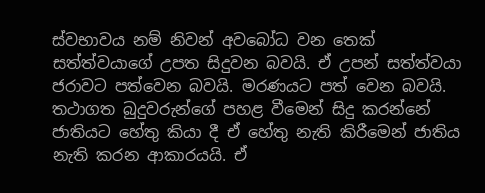ස්වභාවය නම් නිවන් අවබෝධ වන තෙක් සත්ත්වයාගේ උපත සිදුවන බවයි. ඒ උපන් සත්ත්වයා ජරාවට පත්වෙන බවයි. මරණයට පත් වෙන බවයි. තථාගත බුදුවරුන්ගේ පහළ වීමෙන් සිදු කරන්නේ ජාතියට හේතු කියා දී ඒ හේතු නැති කිරීමෙන් ජාතිය නැති කරන ආකාරයයි. ඒ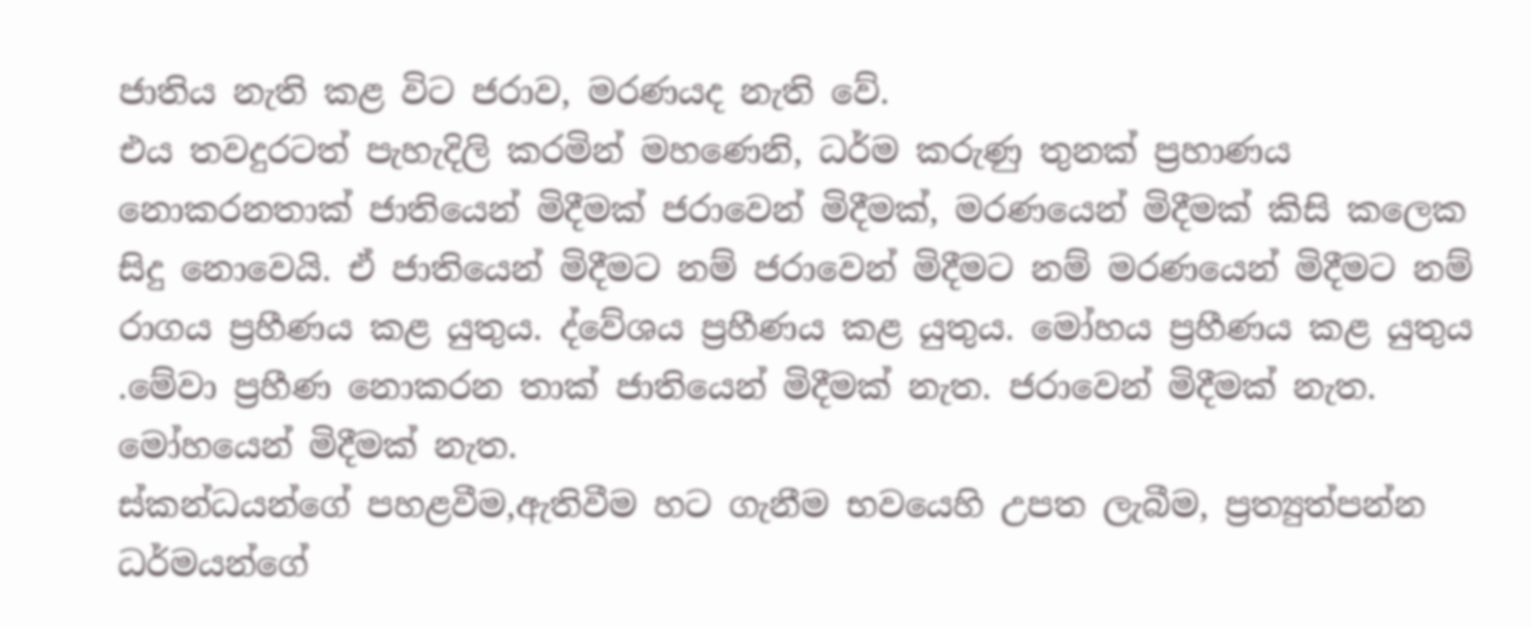ජාතිය නැති කළ විට ජරාව, මරණයද නැති වේ.
එය තවදුරටත් පැහැදිලි කරමින් මහණෙනි, ධර්ම කරුණු තුනක් ප්‍රහාණය නොකරනතාක් ජාතියෙන් මිදීමක් ජරාවෙන් මිදීමක්, මරණයෙන් මිදීමක් කිසි කලෙක සිදු නොවෙයි. ඒ ජාතියෙන් මිදීමට නම් ජරාවෙන් මිදීමට නම් මරණයෙන් මිදීමට නම් රාගය ප්‍රහීණය කළ යුතුය. ද්වේශය ප්‍රහීණය කළ යුතුය. මෝහය ප්‍රහීණය කළ යුතුය .මේවා ප්‍රහීණ නොකරන තාක් ජාතියෙන් මිදීමක් නැත. ජරාවෙන් මිදීමක් නැත. මෝහයෙන් මිදීමක් නැත.
ස්කන්ධයන්ගේ පහළවීම,ඇතිවීම හට ගැනීම භවයෙහි උපත ලැබීම, ප්‍රත්‍යුත්පන්න ධර්මයන්ගේ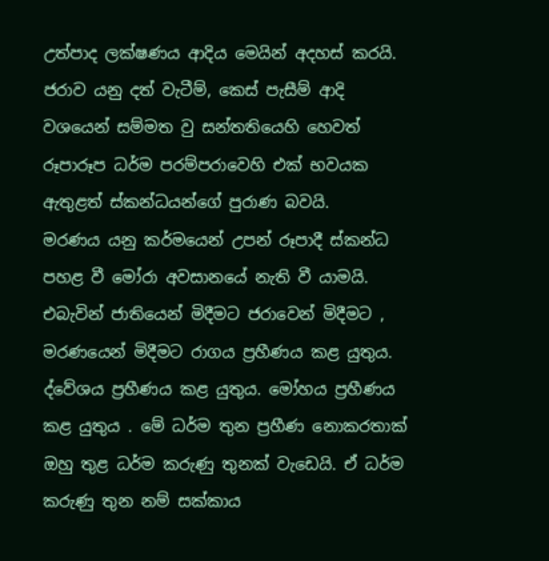උත්පාද ලක්ෂණය ආදිය මෙයින් අදහස් කරයි. ජරාව යනු දත් වැටීම්, කෙස් පැසීම් ආදි වශයෙන් සම්මත වු සන්තතියෙහි හෙවත් රූපාරූප ධර්ම පරම්පරාවෙහි එක් භවයක ඇතුළත් ස්කන්ධයන්ගේ පුරාණ බවයි.
මරණය යනු කර්මයෙන් උපන් රූපාදී ස්කන්ධ පහළ වී මෝරා අවසානයේ නැති වී යාමයි. එබැවින් ජාතියෙන් මිදීමට ජරාවෙන් මිදීමට , මරණයෙන් මිදීමට රාගය ප්‍රහීණය කළ යුතුය. ද්වේශය ප්‍රහීණය කළ යුතුය. මෝහය ප්‍රහීණය කළ යුතුය . මේ ධර්ම තුන ප්‍රහීණ නොකරතාක් ඔහු තුළ ධර්ම කරුණු තුනක් වැඩෙයි. ඒ ධර්ම කරුණු තුන නම් සක්කාය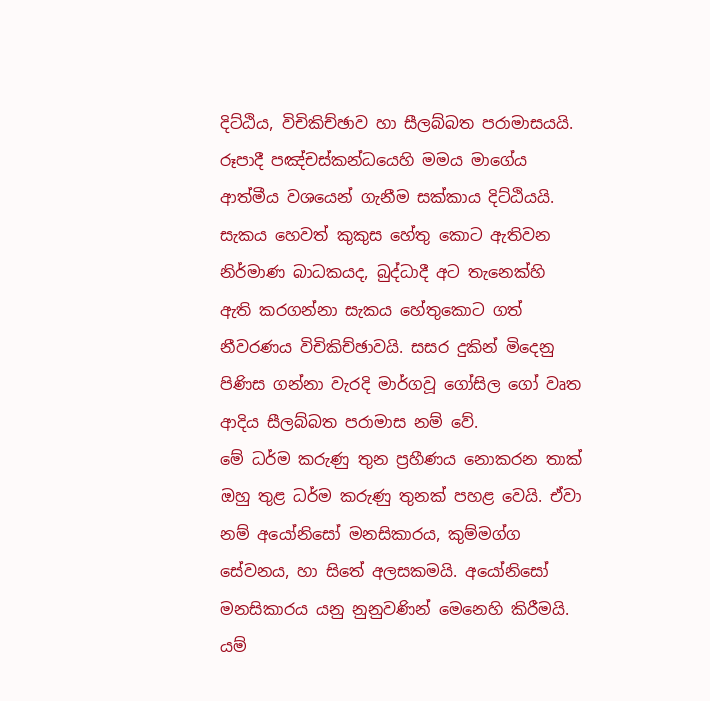දිට්ඨිය, විචිකිච්ඡාව හා සීලබ්බත පරාමාසයයි. රූපාදී පඤ්චස්කන්ධයෙහි මමය මාගේය ආත්මීය වශයෙන් ගැනීම සක්කාය දිට්ඨියයි. සැකය හෙවත් කුකුස හේතු කොට ඇතිවන නිර්මාණ බාධකයද, බුද්ධාදී අට තැනෙක්හි ඇති කරගන්නා සැකය හේතුකොට ගත් නීවරණය විචිකිච්ඡාවයි. සසර දුකින් මිදෙනු පිණිස ගන්නා වැරදි මාර්ගවූ ගෝසිල ගෝ වෘත ආදිය සීලබ්බත පරාමාස නම් වේ.
මේ ධර්ම කරුණු තුන ප්‍රහීණය නොකරන තාක් ඔහු තුළ ධර්ම කරුණු තුනක් පහළ වෙයි. ඒවා නම් අයෝනිසෝ මනසිකාරය, කුම්මග්ග සේවනය, හා සිතේ අලසකමයි. අයෝනිසෝ මනසිකාරය යනු නුනුවණින් මෙනෙහි කිරීමයි. යම්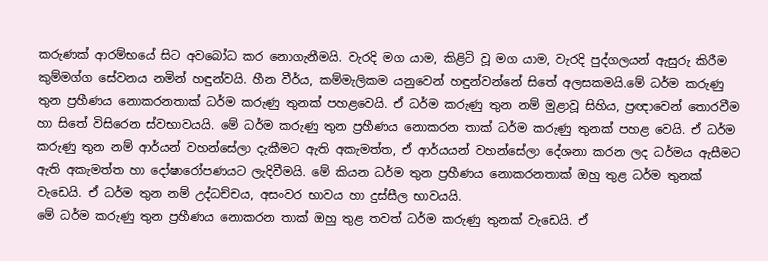කරුණක් ආරම්භයේ සිට අවබෝධ කර නොගැනීමයි. වැරදි මග යාම, කිළිටි වූ මග යාම, වැරදි පුද්ගලයන් ඇසුරු කිරීම කුම්මග්ග සේවනය නමින් හඳුන්වයි. හීන වීර්ය, කම්මැලිකම යනුවෙන් හඳුන්වන්නේ සිතේ අලසකමයි.මේ ධර්ම කරුණු තුන ප්‍රහීණය නොකරනතාක් ධර්ම කරුණු තුනක් පහළවෙයි. ඒ ධර්ම කරුණු තුන නම් මුළාවූ සිහිය, ප්‍රඥාවෙන් තොරවීම හා සිතේ විසිරෙන ස්වභාවයයි. මේ ධර්ම කරුණු තුන ප්‍රහීණය නොකරන තාක් ධර්ම කරුණු තුනක් පහළ වෙයි. ඒ ධර්ම කරුණු තුන නම් ආර්යන් වහන්සේලා දැකීමට ඇති අකැමත්ත, ඒ ආර්යයන් වහන්සේලා දේශනා කරන ලද ධර්මය ඇසීමට ඇති අකැමත්ත හා දෝෂාරෝපණයට ලැදිවීමයි. මේ කියන ධර්ම තුන ප්‍රහීණය නොකරනතාක් ඔහු තුළ ධර්ම තුනක් වැඩෙයි. ඒ ධර්ම තුන නම් උද්ධච්චය, අසංවර භාවය හා දුස්සීල භාවයයි.
මේ ධර්ම කරුණු තුන ප්‍රහීණය නොකරන තාක් ඔහු තුළ තවත් ධර්ම කරුණු තුනක් වැඩෙයි. ඒ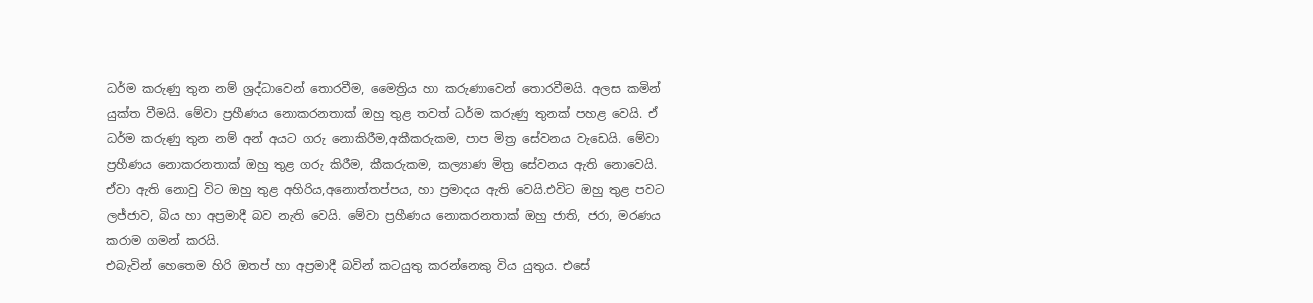ධර්ම කරුණු තුන නම් ශ්‍රද්ධාවෙන් තොරවීම, මෛත්‍රිය හා කරුණාවෙන් තොරවීමයි. අලස කමින් යුක්ත වීමයි. මේවා ප්‍රහීණය නොකරනතාක් ඔහු තුළ තවත් ධර්ම කරුණු තුනක් පහළ වෙයි. ඒ ධර්ම කරුණු තුන නම් අන් අයට ගරු නොකිරීම,අකීකරුකම, පාප මිත්‍ර සේවනය වැඩෙයි. මේවා ප්‍රහීණය නොකරනතාක් ඔහු තුළ ගරු කිරීම, කීකරුකම, කල්‍යාණ මිත්‍ර සේවනය ඇති නොවෙයි. ඒවා ඇති නොවු විට ඔහු තුළ අහිරිය,අනොත්තප්පය, හා ප්‍රමාදය ඇති වෙයි.එවිට ඔහු තුළ පවට ලජ්ජාව, බිය හා අප්‍රමාදී බව නැති වෙයි. මේවා ප්‍රහීණය නොකරනතාක් ඔහු ජාති, ජරා, මරණය කරාම ගමන් කරයි.
එබැවින් හෙතෙම හිරි ඔතප් හා අප්‍රමාදී බවින් කටයුතු කරන්නෙකු විය යුතුය. එසේ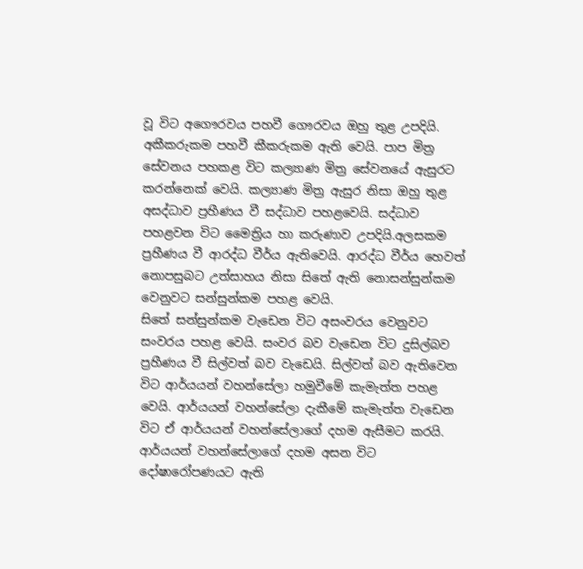වූ විට අගෞරවය පහවී ගෞරවය ඔහු තුළ උපදියි. අකීකරුකම පහවී කීකරුකම ඇති වෙයි. පාප මිත්‍ර සේවනය පහකළ විට කල්‍යාණ මිත්‍ර සේවනයේ ඇසුරට කරන්නෙක් වෙයි. කල්‍යාණ මිත්‍ර ඇසුර නිසා ඔහු තුළ අසද්ධාව ප්‍රහීණය වී සද්ධාව පහළවෙයි. සද්ධාව පහළවන විට මෛත්‍රිය හා කරුණාව උපදියි.අලසකම ප්‍රහීණය වී ආරද්ධ වීර්ය ඇතිවෙයි. ආරද්ධ වීර්ය හෙවත් නොපසුබට උත්සාහය නිසා සිතේ ඇති නොසන්සුන්කම වෙනුවට සන්සුන්කම පහළ වෙයි.
සිතේ සන්සුන්කම වැඩෙන විට අසංවරය වෙනුවට සංවරය පහළ වෙයි. සංවර බව වැඩෙන විට දුසිල්බව ප්‍රහීණය වී සිල්වත් බව වැඩෙයි. සිල්වත් බව ඇතිවෙන විට ආර්යයන් වහන්සේලා හමුවීමේ කැමැත්ත පහළ වෙයි. ආර්යයන් වහන්සේලා දැකීමේ කැමැත්ත වැඩෙන විට ඒ ආර්යයන් වහන්සේලාගේ දහම ඇසීමට කරයි. ආර්යයන් වහන්සේලාගේ දහම අසන විට දෝෂාරෝපණයට ඇති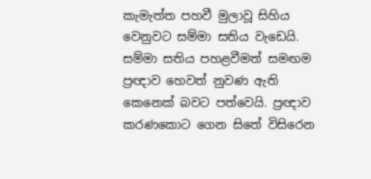කැමැත්ත පහවී මුලාවූ සිහිය වෙනුවට සම්මා සතිය වැඩෙයි. සම්මා සතිය පහළවීමත් සමඟම ප්‍රඥාව හෙවත් නුවණ ඇති කෙනෙක් බවට පත්වෙයි. ප්‍රඥාව කරණකොට ගෙන සිතේ විසිරෙන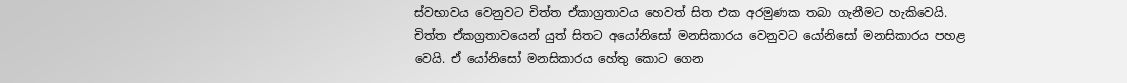ස්වභාවය වෙනුවට චිත්ත ඒකාග්‍රතාවය හෙවත් සිත එක අරමුණක තබා ගැනීමට හැකිවෙයි.
චිත්ත ඒකග්‍රතාවයෙන් යුත් සිතට අයෝනිසෝ මනසිකාරය වෙනුවට යෝනිසෝ මනසිකාරය පහළ වෙයි. ඒ යෝනිසෝ මනසිකාරය හේතු කොට ගෙන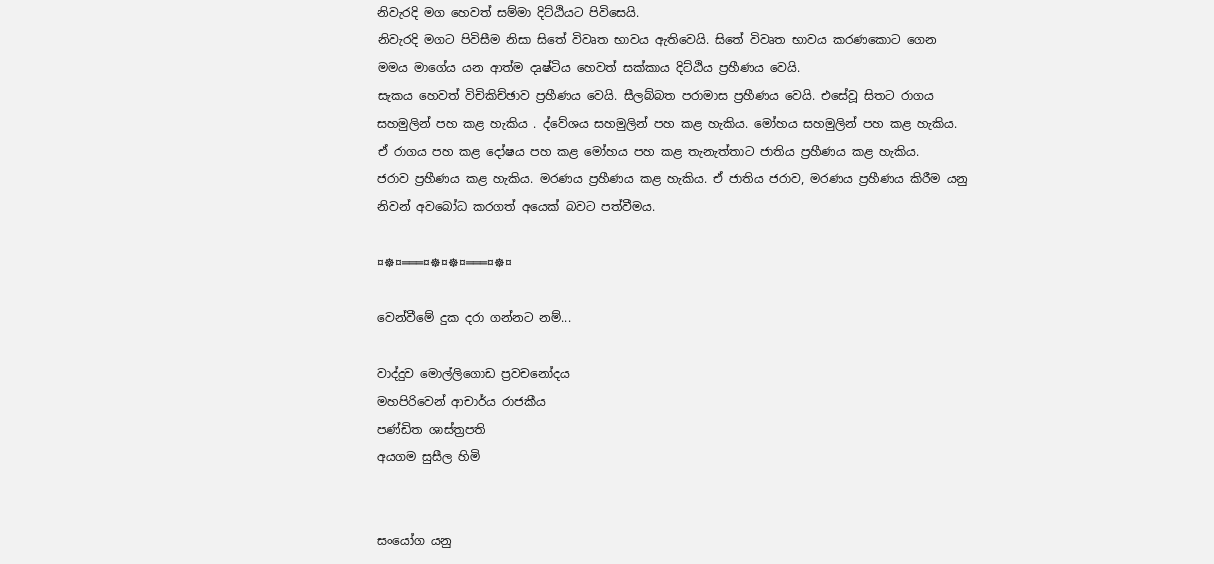නිවැරදි මග හෙවත් සම්මා දිට්ඨියට පිවිසෙයි.
නිවැරදි මගට පිවිසීම නිසා සිතේ විවෘත භාවය ඇතිවෙයි. සිතේ විවෘත භාවය කරණකොට ගෙන මමය මාගේය යන ආත්ම දෘෂ්ටිය හෙවත් සක්කාය දිට්ඨිය ප්‍රහීණය වෙයි.
සැකය හෙවත් විචිකිච්ඡාව ප්‍රහීණය වෙයි. සීලබ්බත පරාමාස ප්‍රහීණය වෙයි. එසේවූ සිතට රාගය සහමුලින් පහ කළ හැකිය . ද්වේශය සහමුලින් පහ කළ හැකිය. මෝහය සහමුලින් පහ කළ හැකිය. ඒ රාගය පහ කළ දෝෂය පහ කළ මෝහය පහ කළ තැනැත්තාට ජාතිය ප්‍රහීණය කළ හැකිය.
ජරාව ප්‍රහීණය කළ හැකිය. මරණය ප්‍රහීණය කළ හැකිය. ඒ ජාතිය ජරාව, මරණය ප්‍රහීණය කිරීම යනු නිවන් අවබෝධ කරගත් අයෙක් බවට පත්වීමය.

¤☸¤═══¤☸¤☸¤═══¤☸¤

වෙන්වීමේ දුක දරා ගන්නට නම්...

වාද්දුව මොල්ලිගොඩ ප්‍රවචනෝදය
මහපිරිවෙන් ආචාර්ය රාජකීය
පණ්ඩිත ශාස්ත්‍රපති
අයගම සුසීල හිමි


සංයෝග යනු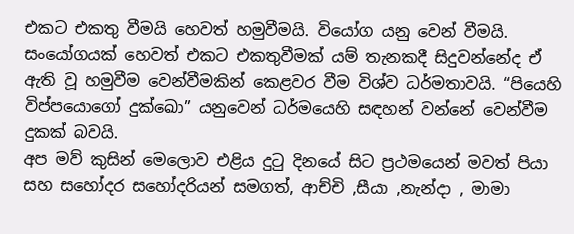එකට එකතු වීමයි හෙවත් හමුවීමයි. වියෝග යනු වෙන් වීමයි. සංයෝගයක් හෙවත් එකට එකතුවීමක් යම් තැනකදී සිදුවන්නේද ඒ ඇති වූ හමුවීම වෙන්වීමකින් කෙළවර වීම විශ්ව ධර්මතාවයි. “පියෙහි විප්පයොගෝ දුක්ඛො” යනුවෙන් ධර්මයෙහි සඳහන් වන්නේ වෙන්වීම දුකක් බවයි.
අප මව් කුසින් මෙලොව එළිය දුටු දිනයේ සිට ප්‍රථමයෙන් මවත් පියා සහ සහෝදර සහෝදරියන් සමගත්, ආච්චි ,සීයා ,නැන්දා , මාමා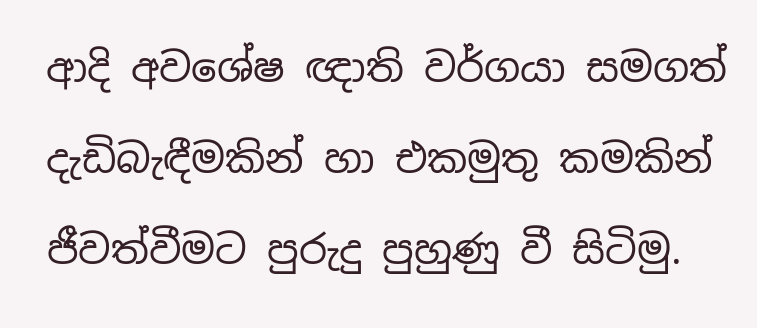ආදි අවශේෂ ඥාති වර්ගයා සමගත් දැඩිබැඳීමකින් හා එකමුතු කමකින් ජීවත්වීමට පුරුදු පුහුණු වී සිටිමු.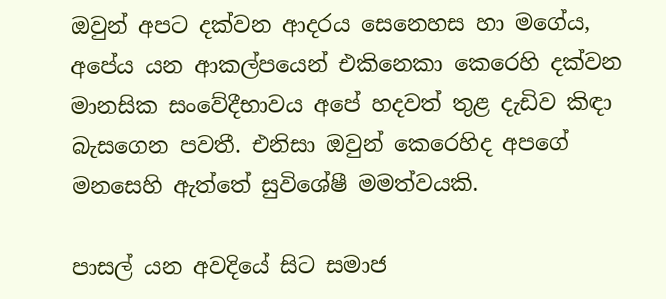ඔවුන් අපට දක්වන ආදරය සෙනෙහස හා මගේය, අපේය යන ආකල්පයෙන් එකිනෙකා කෙරෙහි දක්වන මානසික සංවේදීභාවය අපේ හදවත් තුළ දැඩිව කිඳා බැසගෙන පවතී. එනිසා ඔවුන් කෙරෙහිද අපගේ මනසෙහි ඇත්තේ සුවිශේෂී මමත්වයකි.

පාසල් යන අවදියේ සිට සමාජ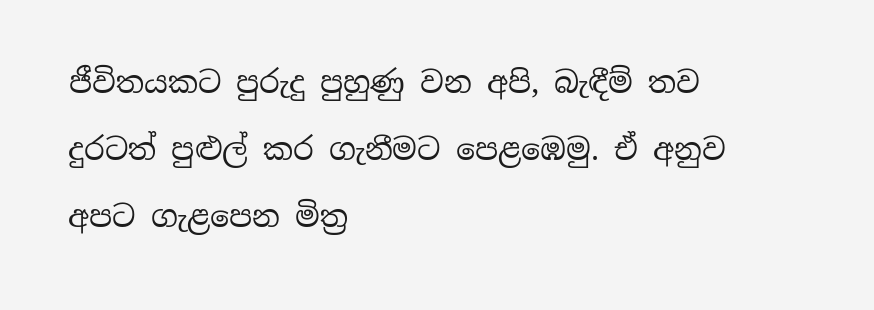ජීවිතයකට පුරුදු පුහුණු වන අපි, බැඳීම් තව දුරටත් පුළුල් කර ගැනීමට පෙළඹෙමු. ඒ අනුව අපට ගැළපෙන මිත්‍ර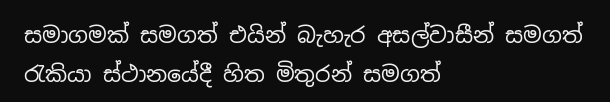සමාගමක් සමගත් එයින් බැහැර අසල්වාසීන් සමගත් රැකියා ස්ථානයේදී හිත මිතුරන් සමගත්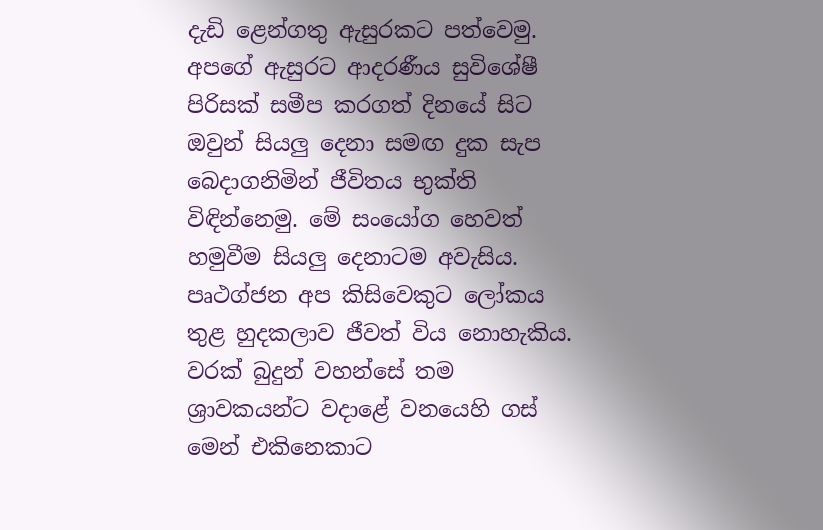දැඩි ළෙන්ගතු ඇසුරකට පත්වෙමු. අපගේ ඇසුරට ආදරණීය සුවිශේෂී පිරිසක් සමීප කරගත් දිනයේ සිට ඔවුන් සියලු දෙනා සමඟ දුක සැප බෙදාගනිමින් ජීවිතය භුක්ති විඳින්නෙමු. මේ සංයෝග හෙවත් හමුවීම සියලු දෙනාටම අවැසිය. පෘථග්ජන අප කිසිවෙකුට ලෝකය තුළ හුදකලාව ජීවත් විය නොහැකිය. වරක් බුදුන් වහන්සේ තම ශ්‍රාවකයන්ට වදාළේ වනයෙහි ගස් මෙන් එකිනෙකාට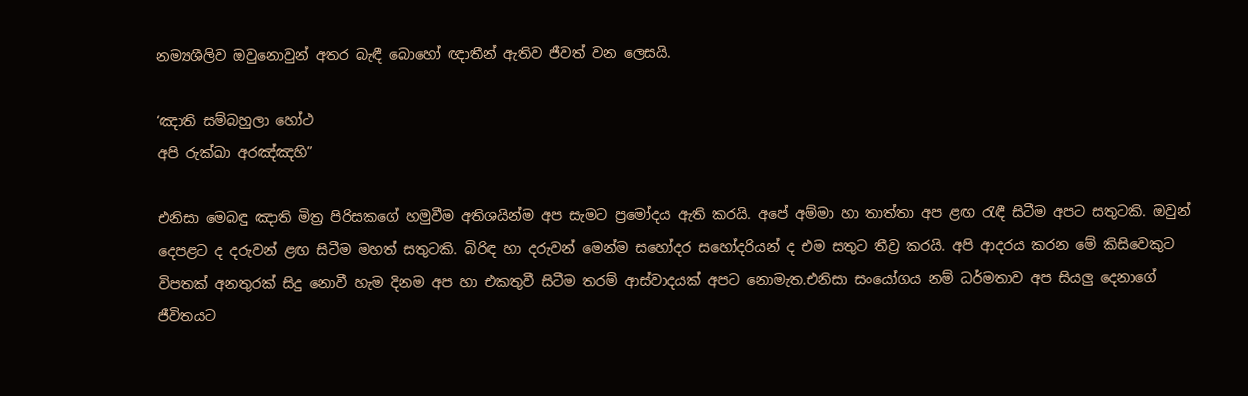නම්‍යශීලිව ඔවුනොවුන් අතර බැඳී බොහෝ ඥාතීන් ඇතිව ජීවත් වන ලෙසයි.

‘ඤාති සම්බහුලා හෝථ
අපි රුක්ඛා අරඤ්ඤහි”

එනිසා මෙබඳු ඤාති මිත්‍ර පිරිසකගේ හමුවීම අතිශයින්ම අප සැමට ප්‍රමෝදය ඇති කරයි. අපේ අම්මා හා තාත්තා අප ළඟ රැඳී සිටීම අපට සතුටකි. ඔවුන් දෙපළට ද දරුවන් ළඟ සිටීම මහත් සතුටකි. බිරිඳ හා දරුවන් මෙන්ම සහෝදර සහෝදරියන් ද එම සතුට තීව්‍ර කරයි. අපි ආදරය කරන මේ කිසිවෙකුට විපතක් අනතුරක් සිදු නොවී හැම දිනම අප හා එකතුවී සිටීම තරම් ආස්වාදයක් අපට නොමැත.එනිසා සංයෝගය නම් ධර්මතාව අප සියලු දෙනාගේ ජීවිතයට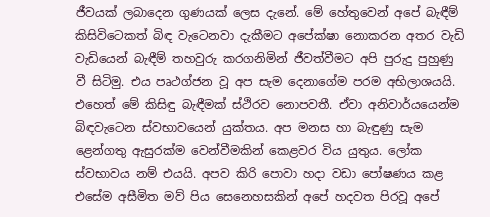ජීවයක් ලබාදෙන ගුණයක් ලෙස දැනේ. මේ හේතුවෙන් අපේ බැඳීම් කිසිවිටෙකත් බිඳ වැටෙනවා දැකීමට අපේක්ෂා නොකරන අතර වැඩි වැඩියෙන් බැඳීම් තහවුරු කරගනිමින් ජීවත්වීමට අපි පුරුදු පුහුණු වී සිටිමු. එය පෘථග්ජන වූ අප සැම දෙනාගේම පරම අභිලාශයයි. එහෙත් මේ කිසිඳු බැඳීමක් ස්ථිරව නොපවතී. ඒවා අනිවාර්යයෙන්ම බිඳවැටෙන ස්වභාවයෙන් යුක්තය. අප මනස හා බැඳුණු සැම ළෙන්ගතු ඇසුරක්ම වෙන්වීමකින් කෙළවර විය යුතුය. ලෝක ස්වභාවය නම් එයයි. අපව කිරි පොවා හදා වඩා පෝෂණය කළ එසේම අසීමිත මව් පිය සෙනෙහසකින් අපේ හදවත පිරවූ අපේ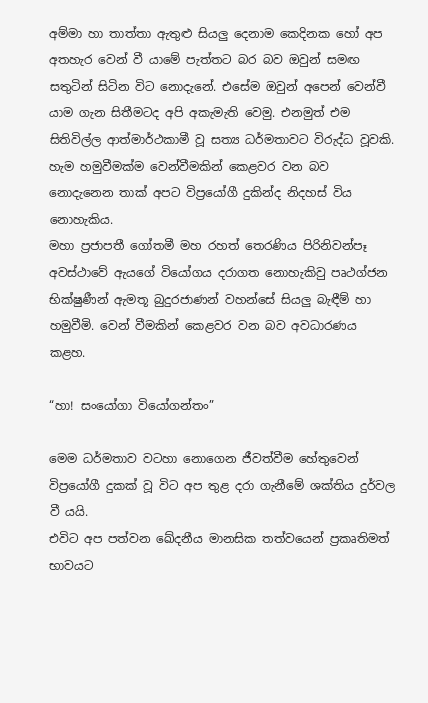අම්මා හා තාත්තා ඇතුළු සියලු දෙනාම කෙදිනක හෝ අප අතහැර වෙන් වී යාමේ පැත්තට බර බව ඔවුන් සමඟ සතුටින් සිටින විට නොදැනේ. එසේම ඔවුන් අපෙන් වෙන්වී යාම ගැන සිතීමටද අපි අකැමැති වෙමු. එනමුත් එම සිතිවිල්ල ආත්මාර්ථකාමී වූ සත්‍ය ධර්මතාවට විරුද්ධ වූවකි. හැම හමුවීමක්ම වෙන්වීමකින් කෙළවර වන බව නොදැනෙන තාක් අපට විප්‍රයෝගී දුකින්ද නිදහස් විය නොහැකිය.
මහා ප්‍රජාපතී ගෝතමී මහ රහත් තෙරණිය පිරිනිවන්පෑ අවස්ථාවේ ඇයගේ වියෝගය දරාගත නොහැකිවු පෘථග්ජන භික්ෂුණීන් ඇමතූ බුදුරජාණන් වහන්සේ සියලු බැඳීම් හා හමුවීමි. වෙන් වීමකින් කෙළවර වන බව අවධාරණය කළහ.

“හා! සංයෝගා වියෝගන්තං”

මෙම ධර්මතාව වටහා නොගෙන ජීවත්වීම හේතුවෙන් විප්‍රයෝගී දුකක් වූ විට අප තුළ දරා ගැනීමේ ශක්තිය දුර්වල වී යයි.
එවිට අප පත්වන ඛේදනීය මානසික තත්වයෙන් ප්‍රකෘතිමත් භාවයට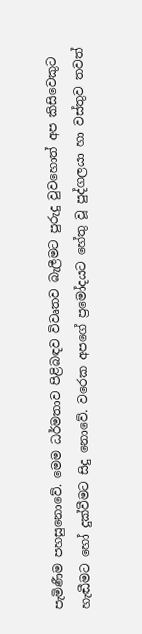පැමිණීම පහසුනොවේ. මෙම ධර්මතාව පිළිබඳව විවෘතව බැලීමට පුරුදු වුවහොත් අප කිසිවෙකුට හැඬීමට හෝ දුක්වීමට සිදු නොවේ. වරෙක අපගේ ප්‍රමෝදයට හේතු වූ පුද්ගලයා හා වස්තුව තවත්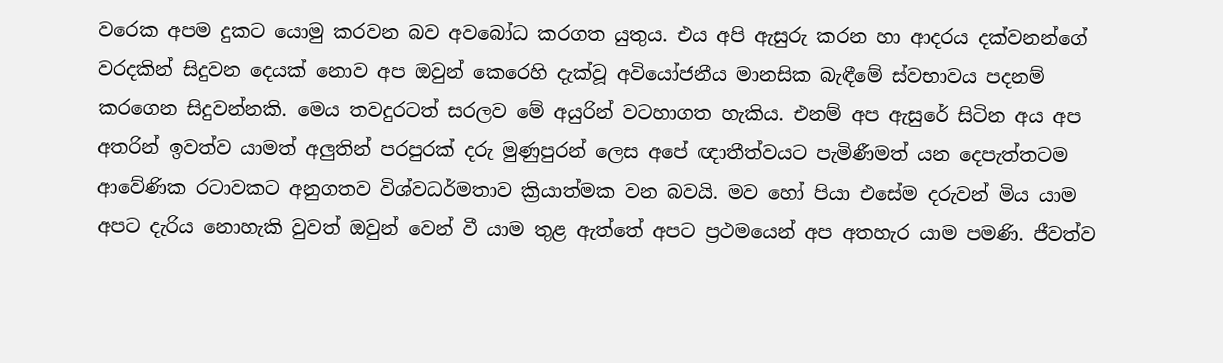වරෙක අපම දුකට යොමු කරවන බව අවබෝධ කරගත යුතුය. එය අපි ඇසුරු කරන හා ආදරය දක්වනන්ගේ වරදකින් සිදුවන දෙයක් නොව අප ඔවුන් කෙරෙහි දැක්වූ අවියෝජනීය මානසික බැඳීමේ ස්වභාවය පදනම් කරගෙන සිදුවන්නකි. මෙය තවදුරටත් සරලව මේ අයුරින් වටහාගත හැකිය. එනම් අප ඇසුරේ සිටින අය අප අතරින් ඉවත්ව යාමත් අලුතින් පරපුරක් දරු මුණුපුරන් ලෙස අපේ ඥාතීත්වයට පැමිණීමත් යන දෙපැත්තටම ආවේණික රටාවකට අනුගතව විශ්වධර්මතාව ක්‍රියාත්මක වන බවයි. මව හෝ පියා එසේම දරුවන් මිය යාම අපට දැරිය නොහැකි වුවත් ඔවුන් වෙන් වී යාම තුළ ඇත්තේ අපට ප්‍රථමයෙන් අප අතහැර යාම පමණි. ජීවත්ව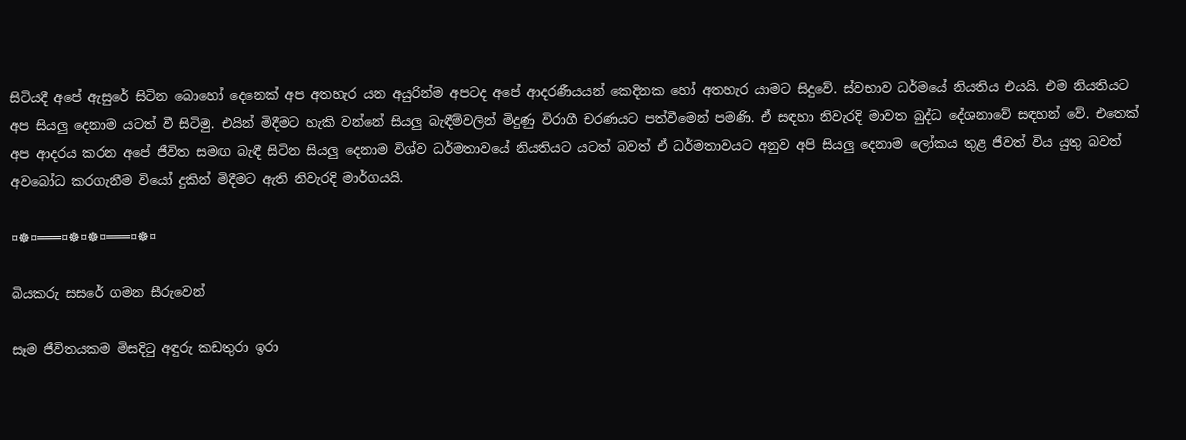සිටියදී අපේ ඇසුරේ සිටින බොහෝ දෙනෙක් අප අතහැර යන අයුරින්ම අපටද අපේ ආදරණීයයන් කෙදිනක හෝ අතහැර යාමට සිදුවේ. ස්වභාව ධර්මයේ නියතිය එයයි. එම නියතියට අප සියලු දෙනාම යටත් වී සිටිමු. එයින් මිදීමට හැකි වන්නේ සියලු බැඳීම්වලින් මිදුණු විරාගී චරණයට පත්වීමෙන් පමණි. ඒ සඳහා නිවැරදි මාවත බුද්ධ දේශනාවේ සඳහන් වේ. එතෙක් අප ආදරය කරන අපේ ජීවිත සමඟ බැඳී සිටින සියලු දෙනාම විශ්ව ධර්මතාවයේ නියතියට යටත් බවත් ඒ ධර්මතාවයට අනුව අපි සියලු දෙනාම ලෝකය තුළ ජීවත් විය යුතු බවත් අවබෝධ කරගැනීම වියෝ දුකින් මිදීමට ඇති නිවැරදි මාර්ගයයි.

¤☸¤═══¤☸¤☸¤═══¤☸¤

බියකරු සසරේ ගමන සීරුවෙන්

සෑම ජීවිතයකම මිසදිටු අඳුරු කඩතුරා ඉරා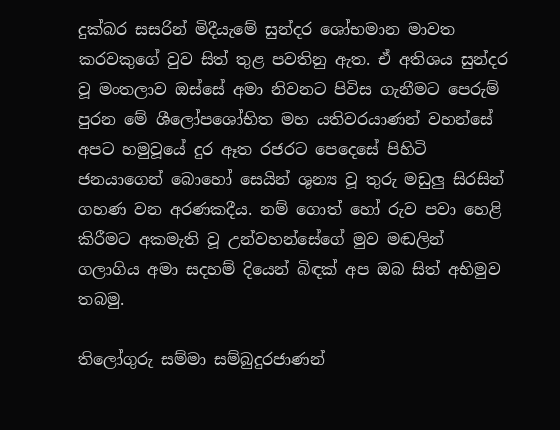දුක්‌බර සසරින් මිදීයැමේ සුන්දර ශෝභමාන මාවත කරවකුගේ වුව සිත් තුළ පවතිනු ඇත. ඒ අතිශය සුන්දර වූ මංතලාව ඔස්‌සේ අමා නිවනට පිවිස ගැනීමට පෙරුම් පුරන මේ ශීලෝපශෝභිත මහ යතිවරයාණන් වහන්සේ අපට හමුවූයේ දුර ඈත රජරට පෙදෙසේ පිහිටි ජනයාගෙන් බොහෝ සෙයින් ශුන්‍ය වූ තුරු මඩුලු සිරසින් ගහණ වන අරණකදීය. නම් ගොත් හෝ රුව පවා හෙළි කිරීමට අකමැති වූ උන්වහන්සේගේ මුව මඬලින් ගලාගිය අමා සදහම් දියෙන් බිඳක්‌ අප ඔබ සිත් අභිමුව තබමු.

තිලෝගුරු සම්මා සම්බුදුරජාණන්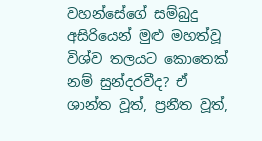වහන්සේගේ සම්බුදු අසිරියෙන් මුළු මහත්වූ විශ්ව තලයට කොතෙක්‌ නම් සුන්දරවීද? ඒ ශාන්ත වූත්, ප්‍රනීත වූත්,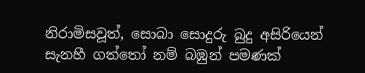නිරාමිසවූත්, සොබා සොදුරු බුදු අසිරියෙන් සැනහී ගත්තෝ නම් බඹුන් පමණක්‌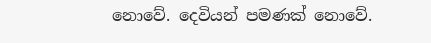නොවේ. දෙවියන් පමණක්‌ නොවේ.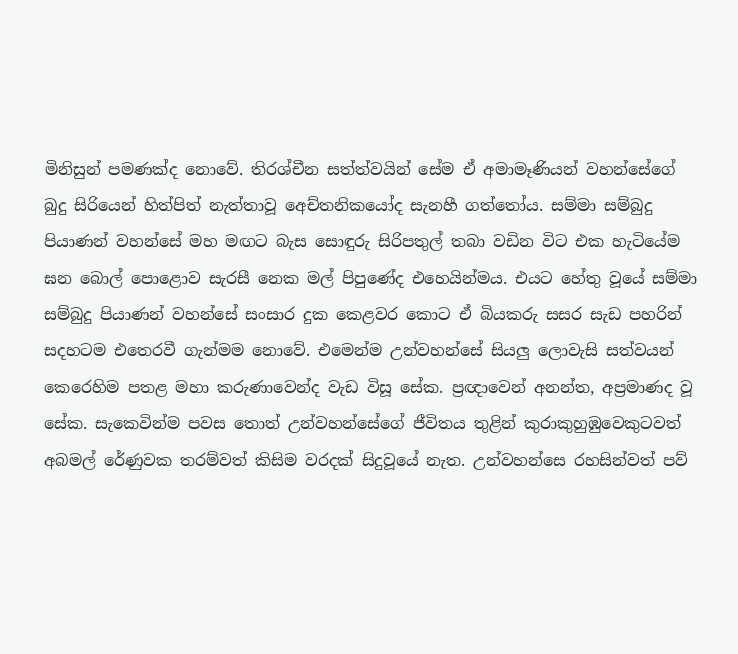මිනිසුන් පමණක්‌ද නොවේ. තිරශ්චීන සත්ත්වයින් සේම ඒ අමාමෑණියන් වහන්සේගේ බුදු සිරියෙන් හිත්පිත් නැත්තාවූ අෙච්තනිකයෝද සැනහී ගත්තෝය. සම්මා සම්බුදු පියාණන් වහන්සේ මහ මඟට බැස සොඳුරු සිරිපතුල් තබා වඩින විට එක හැටියේම ඝන බොල් පොළොව සැරසී නෙක මල් පිපුණේද එහෙයින්මය. එයට හේතු වූයේ සම්මා සම්බුදු පියාණන් වහන්සේ සංසාර දුක කෙළවර කොට ඒ බියකරු සසර සැඩ පහරින් සදහටම එතෙරවී ගැන්මම නොවේ. එමෙන්ම උන්වහන්සේ සියලු ලොවැසි සත්වයන් කෙරෙහිම පතළ මහා කරුණාවෙන්ද වැඩ විසූ සේක. ප්‍රඥාවෙන් අනන්ත, අප්‍රමාණද වූ සේක. සැකෙවින්ම පවස තොත් උන්වහන්සේගේ ජීවිතය තුළින් කුරාකුහුඹුවෙකුටවත් අබමල් රේණුවක තරම්වත් කිසිම වරදක්‌ සිදුවූයේ නැත. උන්වහන්සෙ රහසින්වත් පව්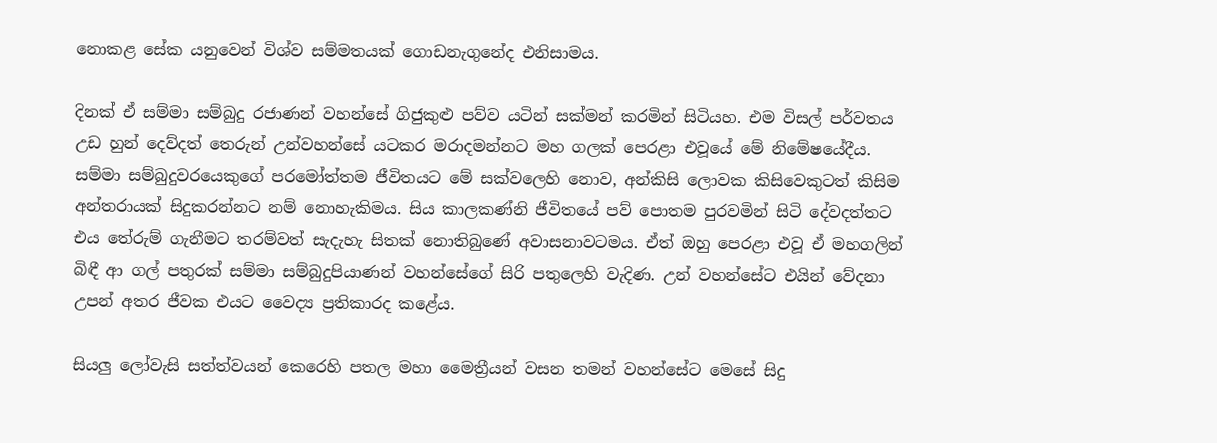නොකළ සේක යනුවෙන් විශ්ව සම්මතයක්‌ ගොඩනැගුනේද එනිසාමය.

දිනක්‌ ඒ සම්මා සම්බුදු රජාණන් වහන්සේ ගිජුකුළු පව්ව යටින් සක්‌මන් කරමින් සිටියහ. එම විසල් පර්වතය උඩ හුන් දෙව්දත් තෙරුන් උන්වහන්සේ යටකර මරාදමන්නට මහ ගලක්‌ පෙරළා එවූයේ මේ නිමේෂයේදීය. සම්මා සම්බුදුවරයෙකුගේ පරමෝත්තම ජීවිතයට මේ සක්‌වලෙහි නොව, අන්කිසි ලොවක කිසිවෙකුටත් කිසිම අන්තරායක්‌ සිදුකරන්නට නම් නොහැකිමය. සිය කාලකණ්‌නි ජීවිතයේ පව් පොතම පුරවමින් සිටි දේවදත්තට එය තේරුම් ගැනීමට තරම්වත් සැදැහැ සිතක්‌ නොතිබුණේ අවාසනාවටමය. ඒත් ඔහු පෙරළා එවූ ඒ මහගලින් බිඳී ආ ගල් පතුරක්‌ සම්මා සම්බුදුපියාණන් වහන්සේගේ සිරි පතුලෙහි වැදිණ. උන් වහන්සේට එයින් වේදනා උපන් අතර ජීවක එයට වෛද්‍ය ප්‍රතිකාරද කළේය.

සියලු ලෝවැසි සත්ත්වයන් කෙරෙහි පතල මහා මෛත්‍රීයන් වසන තමන් වහන්සේට මෙසේ සිදු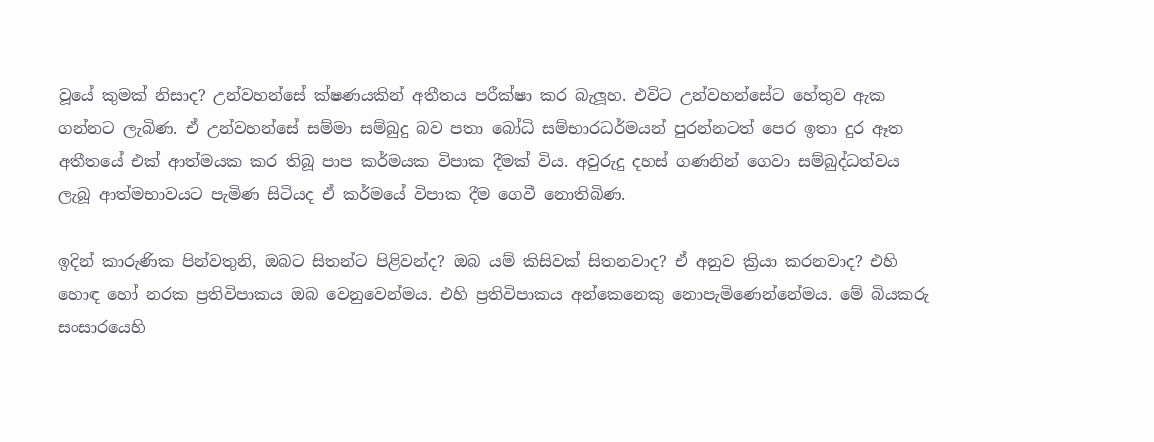වූයේ කුමක්‌ නිසාද? උන්වහන්සේ ක්‌ෂණයකින් අතීතය පරීක්‌ෂා කර බැලූහ. එවිට උන්වහන්සේට හේතුව ඇක ගන්නට ලැබිණ. ඒ උන්වහන්සේ සම්මා සම්බුදු බව පතා බෝධි සම්භාරධර්මයන් පුරන්නටත් පෙර ඉතා දුර ඈත අතීතයේ එක්‌ ආත්මයක කර තිබූ පාප කර්මයක විපාක දීමක්‌ විය. අවුරුදු දහස්‌ ගණනින් ගෙවා සම්බුද්ධත්වය ලැබූ ආත්මභාවයට පැමිණ සිටියද ඒ කර්මයේ විපාක දීම ගෙවී නොතිබිණ.

ඉදින් කාරුණික පින්වතුනි, ඔබට සිතන්ට පිළිවන්ද? ඔබ යම් කිසිවක්‌ සිතනවාද? ඒ අනුව ක්‍රියා කරනවාද? එහි හොඳ හෝ නරක ප්‍රතිවිපාකය ඔබ වෙනුවෙන්මය. එහි ප්‍රතිවිපාකය අන්කෙනෙකු නොපැමිණෙන්නේමය. මේ බියකරු සංසාරයෙහි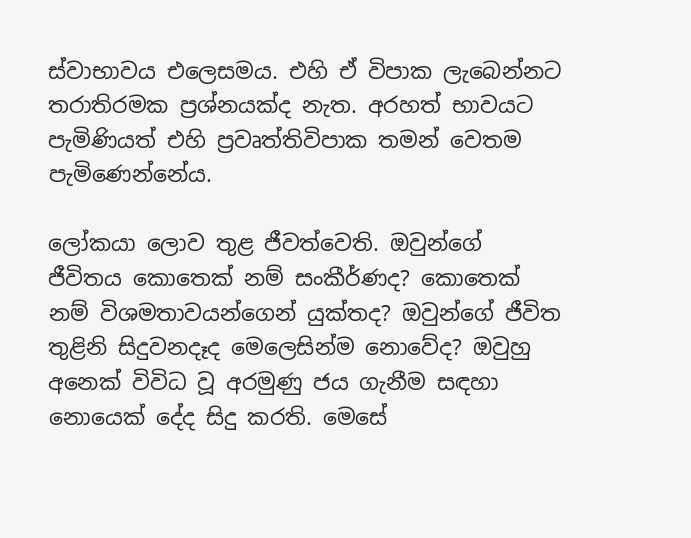ස්‌වාභාවය එලෙසමය. එහි ඒ විපාක ලැබෙන්නට තරාතිරමක ප්‍රශ්නයක්‌ද නැත. අරහත් භාවයට පැමිණියත් එහි ප්‍රවෘත්තිවිපාක තමන් වෙතම පැමිණෙන්නේය.

ලෝකයා ලොව තුළ ජීවත්වෙති. ඔවුන්ගේ ජීවිතය කොතෙක්‌ නම් සංකීර්ණද? කොතෙක්‌ නම් විශමතාවයන්ගෙන් යුක්‌තද? ඔවුන්ගේ ජීවිත තුළිනි සිදුවනදෑද මෙලෙසින්ම නොවේද? ඔවුහු අනෙක්‌ විවිධ වූ අරමුණු ජය ගැනීම සඳහා නොයෙක්‌ දේද සිදු කරති. මෙසේ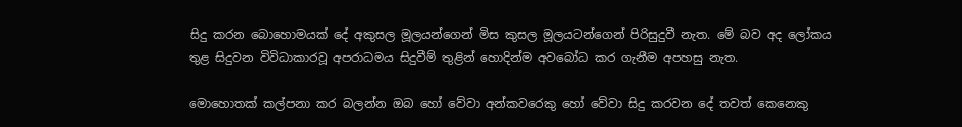සිදු කරන බොහොමයක්‌ දේ අකුසල මූලයන්ගෙන් මිස කුසල මූලයටන්ගෙන් පිරිසුදුවී නැත. මේ බව අද ලෝකය තුළ සිදුවන විවිධාකාරවූ අපරාධමය සිදුවීම් තුළින් හොදින්ම අවබෝධ කර ගැනීම අපහසු නැත.

මොහොතක්‌ කල්පනා කර බලන්න ඔබ හෝ වේවා අන්කවරෙකු හෝ වේවා සිදු කරවන දේ තවත් කෙනෙකු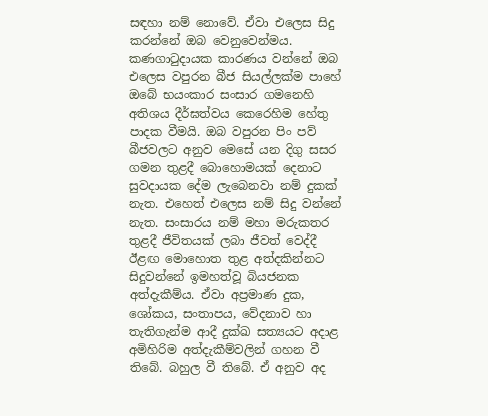සඳහා නම් නොවේ. ඒවා එලෙස සිදු කරන්නේ ඔබ වෙනුවෙන්මය. කණගාටුදායක කාරණය වන්නේ ඔබ එලෙස වපුරන බීජ සියල්ලක්‌ම පාහේ ඔබේ භයංකාර සංසාර ගමනෙහි අතිශය දීර්ඝත්වය කෙරෙහිම හේතු පාදක වීමයි. ඔබ වපුරන පිං පව් බීජවලට අනුව මෙසේ යන දිගු සසර ගමන තුළදී බොහොමයක්‌ දෙනාට සුවදායක දේම ලැබෙනවා නම් දුකක්‌ නැත. එහෙත් එලෙස නම් සිදු වන්නේ නැත. සංසාරය නම් මහා මරුකතර තුළදී ජීවිතයක්‌ ලබා ජීවත් වෙද්දී ඊළඟ මොහොත තුළ අත්දකින්නට සිදුවන්නේ ඉමහත්වූ බියජනක අත්දැකීම්ය. ඒවා අප්‍රමාණ දුක, ශෝකය, සංතාපය, වේදනාව හා තැතිගැන්ම ආදී දුක්‌ඛ සත්‍යයට අදාළ අමිහිරිම අත්දැකීම්වලින් ගහන වී තිබේ. බහුල වී තිබේ. ඒ අනුව අද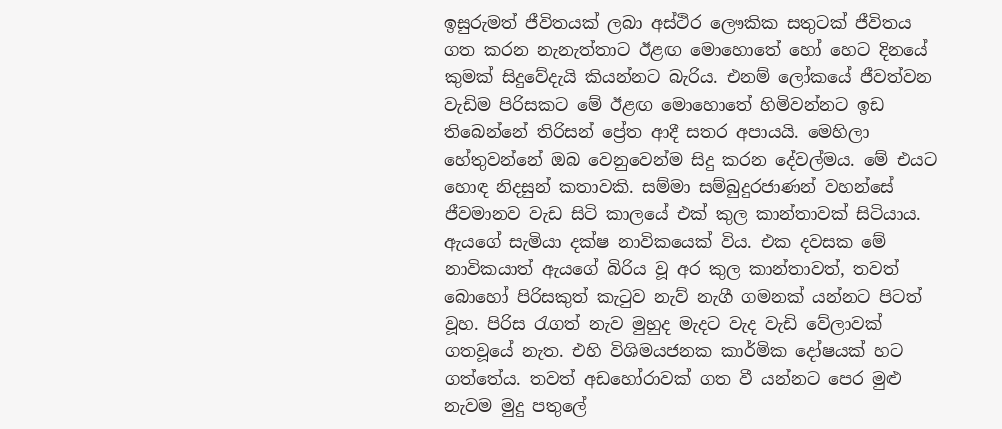ඉසුරුමත් ජීවිතයක්‌ ලබා අස්‌ථිර ලෞකික සතුටක්‌ ජීවිතය ගත කරන නැනැත්තාට ඊළඟ මොහොතේ හෝ හෙට දිනයේ කුමක්‌ සිදුවේදැයි කියන්නට බැරිය. එනම් ලෝකයේ ජීවත්වන වැඩිම පිරිසකට මේ ඊළඟ මොහොතේ හිමිවන්නට ඉඩ තිබෙන්නේ තිරිසන් ප්‍රේත ආදී සතර අපායයි. මෙහිලා හේතුවන්නේ ඔබ වෙනුවෙන්ම සිදු කරන දේවල්මය. මේ එයට හොඳ නිදසුන් කතාවකි. සම්මා සම්බුදුරජාණන් වහන්සේ ජීවමානව වැඩ සිටි කාලයේ එක්‌ කුල කාන්තාවක්‌ සිටියාය. ඇයගේ සැමියා දක්‌ෂ නාවිකයෙක්‌ විය. එක දවසක මේ නාවිකයාත් ඇයගේ බිරිය වූ අර කුල කාන්තාවත්, තවත් බොහෝ පිරිසකුත් කැටුව නැව් නැගී ගමනක්‌ යන්නට පිටත් වූහ. පිරිස රැගත් නැව මුහුද මැදට වැද වැඩි වේලාවක්‌ ගතවූයේ නැත. එහි විශිමයජනක කාර්මික දෝෂයක්‌ හට ගත්තේය. තවත් අඩහෝරාවක්‌ ගත වී යන්නට පෙර මුළු නැවම මුදු පතුලේ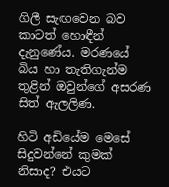ගිලී සැඟවෙන බව කාටත් හොඳීන් දැනුණේය. මරණයේ බිය හා තැතිගැන්ම තුළින් ඔවුන්ගේ අසරණ සිත් ඇලලිණ.

හිටි අඩියේම මෙසේ සිදුවන්නේ කුමක්‌ නිසාද? එයට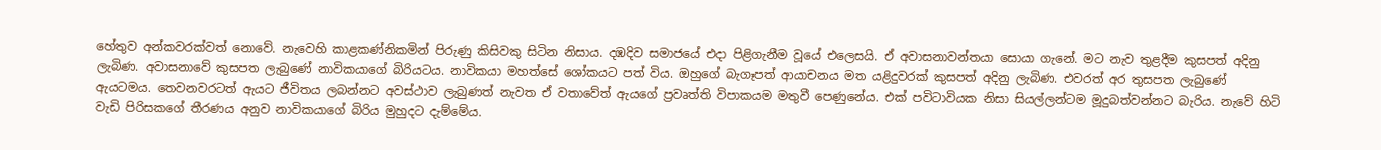හේතුව අන්කවරක්‌වත් නොවේ. නැවෙහි කාළකණ්‌නිකමින් පිරුණු කිසිවකු සිටින නිසාය. දඹදිව සමාජයේ එදා පිළිගැනීම වූයේ එලෙසයි. ඒ අවාසනාවන්තයා සොයා ගැනේ. මට නැව තුළදීම කුසපත් අදිනු ලැබිණ. අවාසනාවේ කුසපත ලැබුණේ නාවිකයාගේ බිරියටය. නාවිකයා මහත්සේ ශෝකයට පත් විය. ඔහුගේ බැගෑපත් ආයාචනය මත යළිදුවරක්‌ කුසපත් අදිනු ලැබිණ. එවරත් අර තුසපත ලැබුණේ ඇයටමය. තෙවනවරටත් ඇයට ජීවිතය ලබන්නට අවස්‌ථාව ලැබුණත් නැවත ඒ වතාවේත් ඇයගේ ප්‍රවෘත්ති විපාකයම මතුවී පෙණුනේය. එක්‌ පවිටාවියක නිසා සියල්ලන්ටම මූදුබත්වන්නට බැරිය. නැවේ හිටි වැඩි පිරිසකගේ තීරණය අනුව නාවිකයාගේ බිරිය මුහුදට දැම්මේය.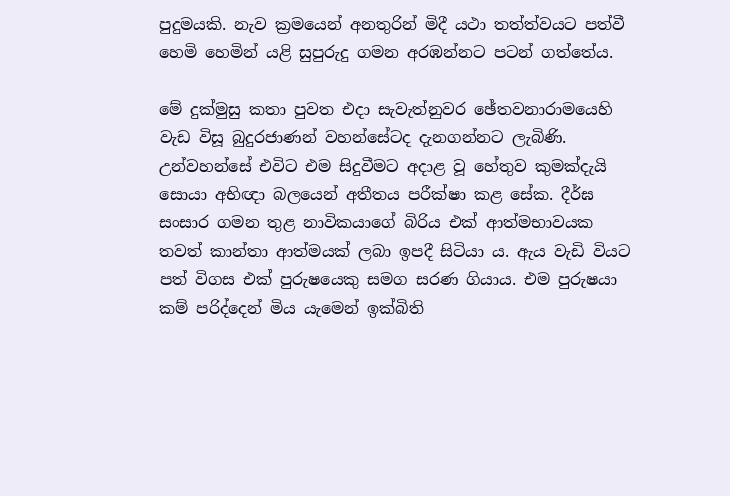පුදුමයකි. නැව ක්‍රමයෙන් අනතුරින් මිදී යථා තත්ත්වයට පත්වී හෙමි හෙමින් යළි සුපුරුදු ගමන අරඹන්නට පටන් ගත්තේය.

මේ දුක්‌මුසු කතා පුවත එදා සැවැත්නුවර ඡේතවනාරාමයෙහි වැඩ විසූ බුදුරජාණන් වහන්සේටද දැනගන්නට ලැබිණි. උන්වහන්සේ එවිට එම සිදුවීමට අදාළ වූ හේතුව කුමක්‌දැයි සොයා අභිඥා බලයෙන් අතීතය පරීක්‌ෂා කළ සේක. දීර්ඝ සංසාර ගමන තුළ නාවිකයාගේ බිරිය එක්‌ ආත්මභාවයක තවත් කාන්තා ආත්මයක්‌ ලබා ඉපදී සිටියා ය. ඇය වැඩි වියට පත් විගස එක්‌ පුරුෂයෙකු සමග සරණ ගියාය. එම පුරුෂයා කම් පරිද්දෙන් මිය යැමෙන් ඉක්‌බිති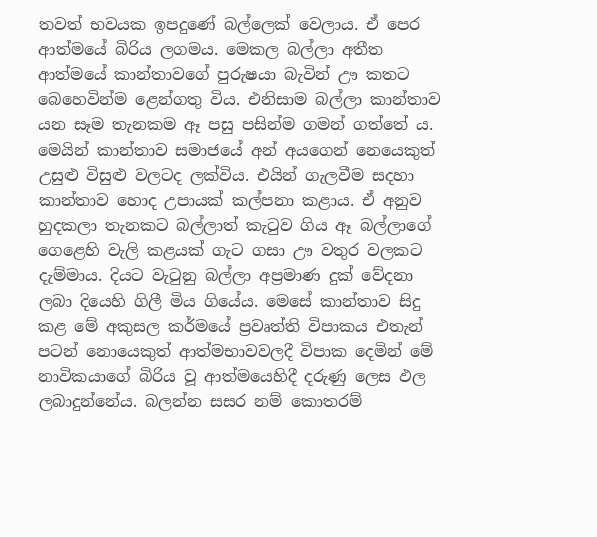තවත් භවයක ඉපදුණේ බල්ලෙක්‌ වෙලාය. ඒ පෙර ආත්මයේ බිරිය ලගමය. මෙකල බල්ලා අතීත ආත්මයේ කාන්තාවගේ පුරුෂයා බැවින් ඌ කතට බෙහෙවින්ම ළෙන්ගතු විය. එනිසාම බල්ලා කාන්තාව යන සෑම තැනකම ඈ පසු පසින්ම ගමන් ගත්තේ ය. මෙයින් කාන්තාව සමාජයේ අන් අයගෙන් නෙයෙකුත් උසුළු විසුළු වලටද ලක්‌විය. එයින් ගැලවීම සදහා කාන්තාව හොද උපායක්‌ කල්පනා කළාය. ඒ අනුව හුදකලා තැනකට බල්ලාත් කැටුව ගිය ඈ බල්ලාගේ ගෙළෙහි වැලි කළයක්‌ ගැට ගසා ඌ වතුර වලකට දැම්මාය. දියට වැටුනු බල්ලා අප්‍රමාණ දුක්‌ වේදනා ලබා දියෙහි ගිලී මිය ගියේය. මෙසේ කාන්තාව සිදු කළ මේ අකුසල කර්මයේ ප්‍රවෘත්ති විපාකය එතැන් පටන් නොයෙකුත් ආත්මභාවවලදී විපාක දෙමින් මේ නාවිකයාගේ බිරිය වූ ආත්මයෙහිදී දරුණු ලෙස ඵල ලබාදුන්නේය. බලන්න සසර නම් කොතරම්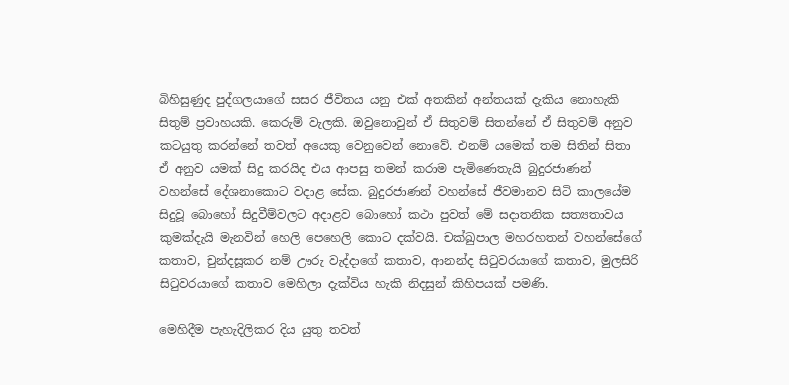බිහිසුණුද පුද්ගලයාගේ සසර ජීවිතය යනු එක්‌ අතකින් අන්තයක්‌ දැකිය නොහැකි සිතුම් ප්‍රවාහයකි. කෙරුම් වැලකි. ඔවුනොවුන් ඒ සිතුවම් සිතන්නේ ඒ සිතුවම් අනුව කටයුතු කරන්නේ තවත් අයෙකු වෙනුවෙන් නොවේ. එනම් යමෙක්‌ තම සිතින් සිතා ඒ අනුව යමක්‌ සිදු කරයිද එය ආපසු තමන් කරාම පැමිණෙතැයි බුදුරජාණන් වහන්සේ දේශනාකොට වදාළ සේක. බුදුරජාණන් වහන්සේ ජීවමානව සිටි කාලයේම සිදුවූ බොහෝ සිදුවීම්වලට අදාළව බොහෝ කථා පුවත් මේ සදාතනික සත්‍යතාවය කුමක්‌දැයි මැනවින් හෙලි පෙහෙලි කොට දක්‌වයි. චක්‌ඛුපාල මහරහතන් වහන්සේගේ කතාව, චුන්දසූකර නම් ඌරු වැද්දාගේ කතාව, ආනන්ද සිටුවරයාගේ කතාව, මුලසිරි සිටුවරයාගේ කතාව මෙහිලා දැක්‌විය හැකි නිදසුන් කිහිපයක්‌ පමණි.

මෙහිදීම පැහැදිලිකර දිය යුතු තවත්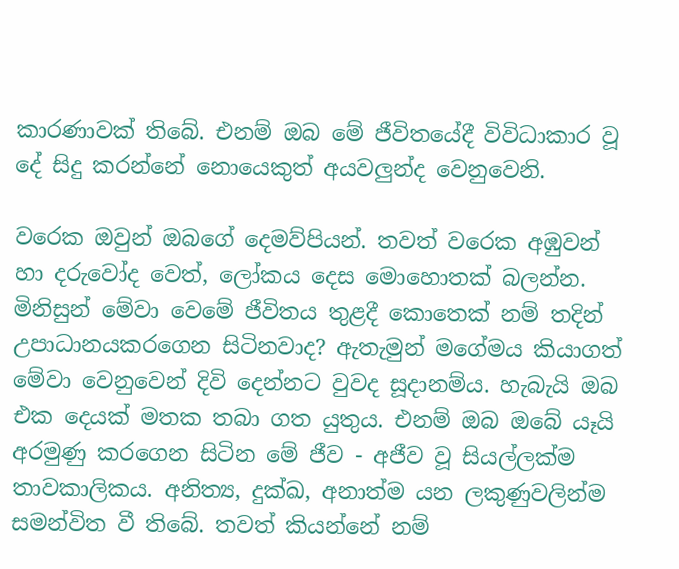කාරණාවක්‌ තිබේ. එනම් ඔබ මේ ජීවිතයේදී විවිධාකාර වූ දේ සිදු කරන්නේ නොයෙකුත් අයවලුන්ද වෙනුවෙනි.

වරෙක ඔවුන් ඔබගේ දෙමව්පියන්. තවත් වරෙක අඹුවන් හා දරුවෝද වෙත්, ලෝකය දෙස මොහොතක්‌ බලන්න. මිනිසුන් මේවා වෙමේ ජීවිතය තුළදී කොතෙක්‌ නම් තදින් උපාධානයකරගෙන සිටිනවාද? ඇතැමුන් මගේමය කියාගත් මේවා වෙනුවෙන් දිවි දෙන්නට වුවද සූදානම්ය. හැබැයි ඔබ එක දෙයක්‌ මතක තබා ගත යුතුය. එනම් ඔබ ඔබේ යෑයි අරමුණු කරගෙන සිටින මේ ජීව - අජීව වූ සියල්ලක්‌ම තාවකාලිකය. අනිත්‍ය, දුක්‌ඛ, අනාත්ම යන ලකුණුවලින්ම සමන්විත වී තිබේ. තවත් කියන්නේ නම්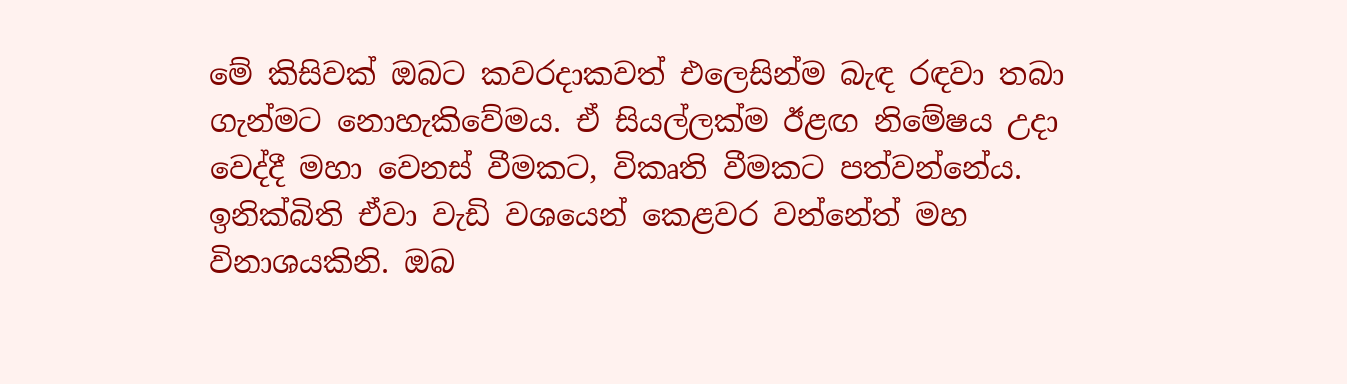මේ කිසිවක්‌ ඔබට කවරදාකවත් එලෙසින්ම බැඳ රඳවා තබා ගැන්මට නොහැකිවේමය. ඒ සියල්ලක්‌ම ඊළඟ නිමේෂය උදා වෙද්දී මහා වෙනස්‌ වීමකට, විකෘති වීමකට පත්වන්නේය. ඉනික්‌බිති ඒවා වැඩි වශයෙන් කෙළවර වන්නේත් මහ විනාශයකිනි. ඔබ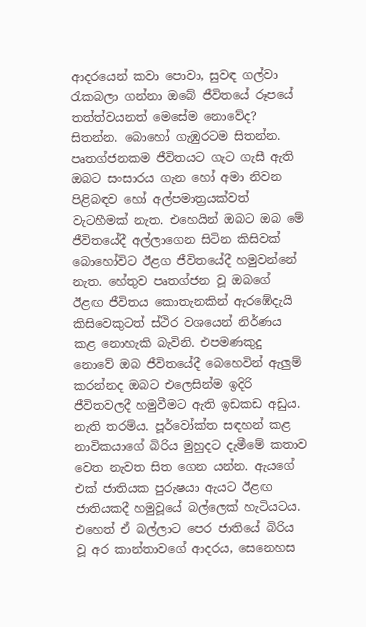ආදරයෙන් කවා පොවා, සුවඳ ගල්වා රැකබලා ගන්නා ඔබේ ජීවිතයේ රූපයේ තත්ත්වයනත් මෙසේම නොවේද? සිතන්න. බොහෝ ගැඹුරටම සිතන්න. පෘතග්ජනකම ජීවිතයට ගැට ගැසී ඇති ඔබට සංසාරය ගැන හෝ අමා නිවන පිළිබඳව හෝ අල්පමාත්‍රයක්‌වත් වැටහීමක්‌ නැත. එහෙයින් ඔබට ඔබ මේ ජීවිතයේදී අල්ලාගෙන සිටින කිසිවක්‌ බොහෝවිට ඊළග ජීවිතයේදී හමුවන්නේ නැත. හේතුව පෘතග්ජන වූ ඔබගේ ඊළඟ ජීවිතය කොතැනකින් ඇරඹේදැයි කිසිවෙකුටත් ස්‌ථිර වශයෙන් නිර්ණය කළ නොහැකි බැවිනි. එපමණකුදු නොවේ ඔබ ජීවිතයේදී බෙහෙවින් ඇලුම් කරන්නද ඔබට එලෙසින්ම ඉදිරි ජීවිතවලදී හමුවීමට ඇති ඉඩකඩ අඩුය. නැති තරම්ය. පූර්වෝක්‌ත සඳහන් කළ නාවිකයාගේ බිරිය මුහුදට දැමීමේ කතාව වෙත නැවත සිත ගෙන යන්න. ඇයගේ එක්‌ ජාතියක පුරුෂයා ඇයට ඊළඟ ජාතියකදී හමුවූයේ බල්ලෙක්‌ හැටියටය. එහෙත් ඒ බල්ලාට පෙර ජාතියේ බිරිය වූ අර කාන්තාවගේ ආදරය, සෙනෙහස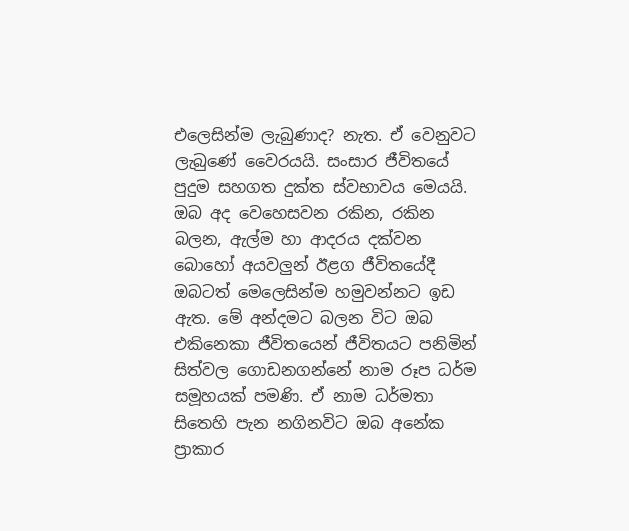එලෙසින්ම ලැබුණාද? නැත. ඒ වෙනුවට ලැබුණේ වෛරයයි. සංසාර ජීවිතයේ පුදුම සහගත දුක්‌ත ස්‌වභාවය මෙයයි. ඔබ අද වෙහෙසවන රකින, රකින බලන, ඇල්ම හා ආදරය දක්‌වන බොහෝ අයවලුන් ඊළග ජීවිතයේදී ඔබටත් මෙලෙසින්ම හමුවන්නට ඉඩ ඇත. මේ අන්දමට බලන විට ඔබ එකිනෙකා ජීවිතයෙන් ජීවිතයට පනිමින් සිත්වල ගොඩනගන්නේ නාම රූප ධර්ම සමූහයක්‌ පමණි. ඒ නාම ධර්මතා සිතෙහි පැන නගිනවිට ඔබ අනේක ප්‍රාකාර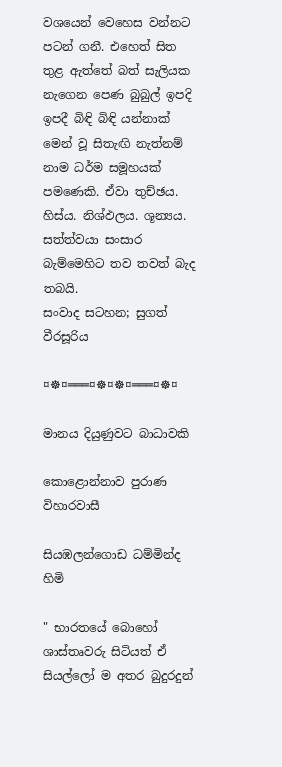වශයෙන් වෙහෙස වන්නට පටන් ගනී. එහෙත් සිත තුළ ඇත්තේ බත් සැලියක නැගෙන පෙණ බුබුල් ඉපදි ඉපදී බිඳි බිඳි යන්නාක්‌ මෙන් වූ සිතැඟි නැත්නම් නාම ධර්ම සමූහයක්‌ පමණෙකි. ඒවා තුච්ඡය. හිස්‌ය. නිශ්ඵලය. ශූන්‍යය. සත්ත්වයා සංසාර බැම්මෙහිට තව තවත් බැද තබයි.
සංවාද සටහන; සුගත් වීරසූරිය

¤☸¤═══¤☸¤☸¤═══¤☸¤

මානය දියුණුවට බාධාවකි

කොළොන්නාව පුරාණ විහාරවාසී

සියඹලන්ගොඩ ධම්මින්ද හිමි

" භාරතයේ බොහෝ ශාස්තෘවරු සිටියත් ඒ සියල්ලෝ ම අතර බුදුරදුන්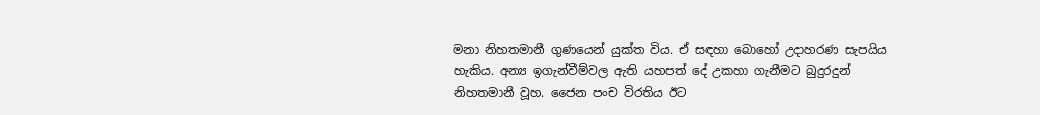මනා නිහතමානී ගුණයෙන් යුක්ත විය. ඒ සඳහා බොහෝ උදාහරණ සැපයිය හැකිය. අන්‍ය ඉගැන්වීම්වල ඇති යහපත් දේ උකහා ගැනීමට බුදුරදුන් නිහතමානී වූහ. ජෛන පංච විරතිය ඊට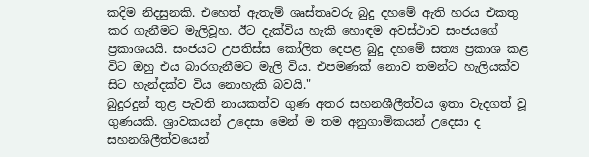කදිම නිදසුනකි. එහෙත් ඇතැම් ශෘස්තෘවරු බුදු දහමේ ඇති හරය එකතු කර ගැනීමට මැලිවූහ. ඊට දැක්විය හැකි හොඳම අවස්ථාව සංජයගේ ප්‍රකාශයයි. සංජයට උපතිස්ස කෝලිත දෙපළ බුදු දහමේ සත්‍ය ප්‍රකාශ කළ විට ඔහු එය බාරගැනීමට මැලි විය. එපමණක් නොව තමන්ට හැලියක්ව සිට හැන්දක්ව විය නොහැකි බවයි."
බුදුරදුන් තුළ පැවති නායකත්ව ගුණ අතර සහනශීලීත්වය ඉතා වැදගත් වූ ගුණයකි. ශ්‍රාවකයන් උදෙසා මෙන් ම තම අනුගාමිකයන් උදෙසා ද සහනශිලීත්වයෙන්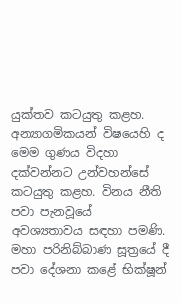යුක්තව කටයුතු කළහ. අන්‍යාගමිකයන් විෂයෙහි ද මෙම ගුණය විදහා දක්වන්නට උන්වහන්සේ කටයුතු කළහ. විනය නීති පවා පැනවූයේ අවශ්‍යතාවය සඳහා පමණි. මහා පරිනිබ්බාණ සූත්‍රයේ දී පවා දේශනා කළේ භික්ෂූන්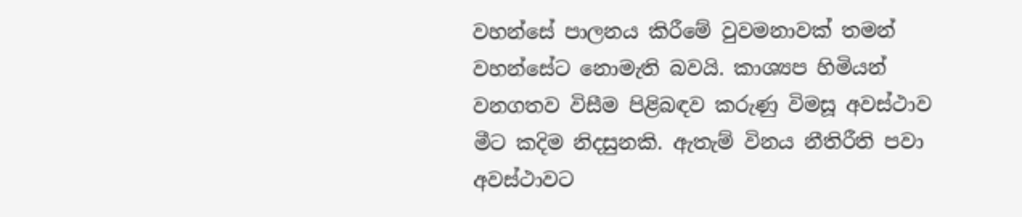වහන්සේ පාලනය කිරීමේ වුවමනාවක් තමන් වහන්සේට නොමැති බවයි. කාශ්‍යප හිමියන් වනගතව විසීම පිළිබඳව කරුණු විමසූ අවස්ථාව මීට කදිම නිදසුනකි. ඇතැම් විනය නීතිරීති පවා අවස්ථාවට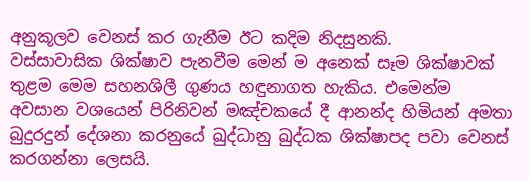අනුකූලව වෙනස් කර ගැනීම ඊට කදිම නිදසුනකි.
වස්සාවාසික ශික්ෂාව පැනවීම මෙන් ම අනෙක් සෑම ශික්ෂාවක් තුළම මෙම සහනශිලී ගුණය හඳුනාගත හැකිය. එමෙන්ම අවසාන වශයෙන් පිරිනිවන් මඤ්චකයේ දී ආනන්ද හිමියන් අමතා බුදුරදුන් දේශනා කරනුයේ ඛුද්ධානු ඛුද්ධක ශික්ෂාපද පවා වෙනස් කරගන්නා ලෙසයි.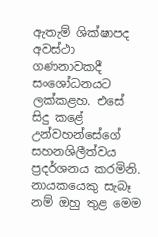ඇතැම් ශික්ෂාපද අවස්ථා ගණනාවකදී සංශෝධනයට ලක්කළහ. එසේ සිදු කළේ උන්වහන්සේගේ සහනශිලීත්වය ප්‍රදර්ශනය කරමිනි. නායකයෙකු සැබෑ නම් ඔහු තුළ මෙම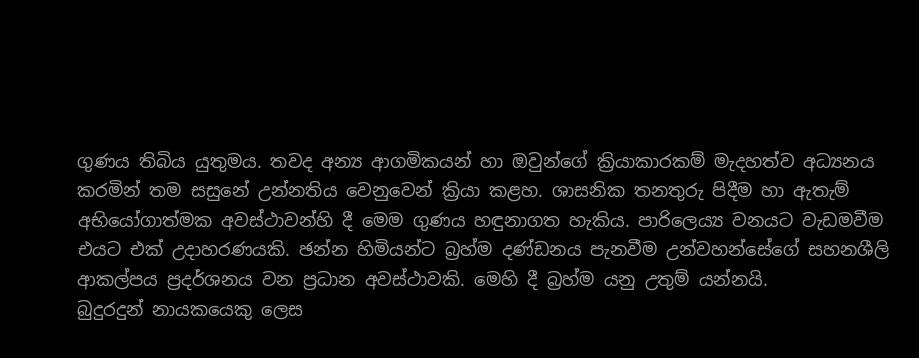ගුණය තිබිය යුතුමය. තවද අන්‍ය ආගමිකයන් හා ඔවුන්ගේ ක්‍රියාකාරකම් මැදහත්ව අධ්‍යනය කරමින් තම සසුනේ උන්නතිය වෙනුවෙන් ක්‍රියා කළහ. ශාසනික තනතුරු පිදීම හා ඇතැම් අභියෝගාත්මක අවස්ථාවන්හි දී මෙම ගුණය හඳුනාගත හැකිය. පාරිලෙය්‍ය වනයට වැඩමවීම එයට එක් උදාහරණයකි. ඡන්න හිමියන්ට බ්‍රහ්ම දණ්ඩනය පැනවීම උන්වහන්සේගේ සහනශීලි ආකල්පය ප්‍රදර්ශනය වන ප්‍රධාන අවස්ථාවකි. මෙහි දී බ්‍රහ්ම යනු උතුම් යන්නයි.
බුදුරදුන් නායකයෙකු ලෙස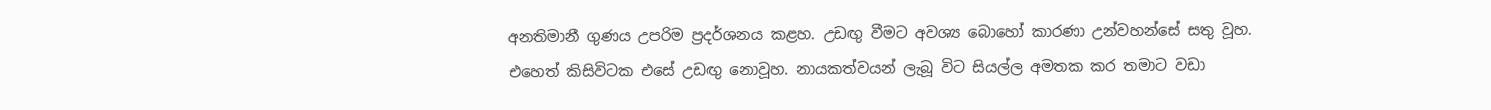අනතිමානී ගුණය උපරිම ප්‍රදර්ශනය කළහ. උඩඟු වීමට අවශ්‍ය බොහෝ කාරණා උන්වහන්සේ සතු වූහ. එහෙත් කිසිවිටක එසේ උඩඟු නොවූහ. නායකත්වයන් ලැබූ විට සියල්ල අමතක කර තමාට වඩා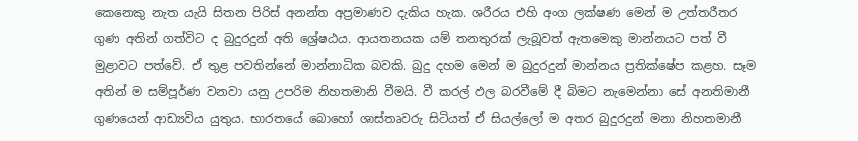කෙනෙකු නැත යැයි සිතන පිරිස් අනන්ත අප්‍රමාණව දැකිය හැක. ශරීරය එහි අංග ලක්ෂණ මෙන් ම උත්තරීතර ගුණ අතින් ගත්විට ද බුදුරදුන් අති ශ්‍රේෂඨය. ආයතනයක යම් තනතුරක් ලැබූවත් ඇතමෙකු මාන්නයට පත් වී මුළාවට පත්වේ. ඒ තුළ පවතින්නේ මාන්නාධික බවකි. බුදු දහම මෙන් ම බුදුරදුන් මාන්නය ප්‍රතික්ෂේප කළහ. සෑම අතින් ම සම්පූර්ණ වනවා යනු උපරිම නිහතමානි වීමයි. වී කරල් ඵල බරවීමේ දී බිමට නැමෙන්නා සේ අනතිමානී ගුණයෙන් ආඩ්‍යවිය යුතුය. භාරතයේ බොහෝ ශාස්තෘවරු සිටියත් ඒ සියල්ලෝ ම අතර බුදුරදුන් මනා නිහතමානී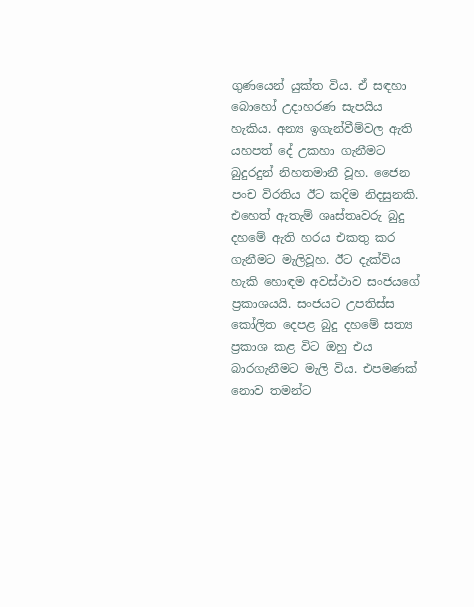ගුණයෙන් යුක්ත විය. ඒ සඳහා බොහෝ උදාහරණ සැපයිය හැකිය. අන්‍ය ඉගැන්වීම්වල ඇති යහපත් දේ උකහා ගැනීමට බුදුරදුන් නිහතමානී වූහ. ජෛන පංච විරතිය ඊට කදිම නිදසුනකි. එහෙත් ඇතැම් ශෘස්තෘවරු බුදු දහමේ ඇති හරය එකතු කර ගැනීමට මැලිවූහ. ඊට දැක්විය හැකි හොඳම අවස්ථාව සංජයගේ ප්‍රකාශයයි. සංජයට උපතිස්ස කෝලිත දෙපළ බුදු දහමේ සත්‍ය ප්‍රකාශ කළ විට ඔහු එය බාරගැනීමට මැලි විය. එපමණක් නොව තමන්ට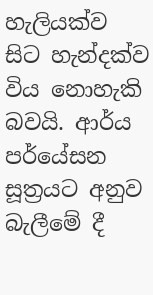හැලියක්ව සිට හැන්දක්ව විය නොහැකි බවයි. ආර්ය පර්යේසන සූත්‍රයට අනුව බැලීමේ දී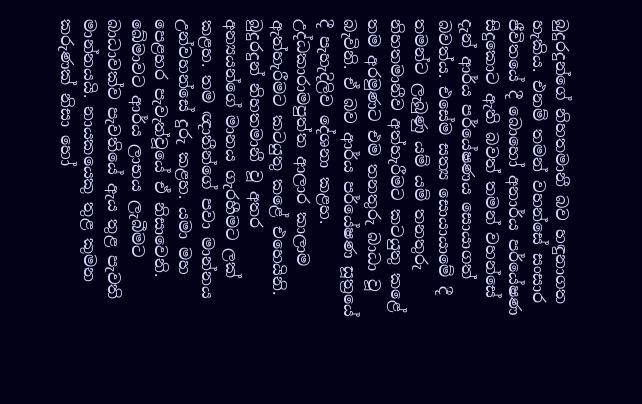බුදුරදුන්ගේ නිහතමානී බව හඳුනාගත හැකිය. එනම් තමන් වහන්සේ සංසාර ජීවිතයේ දී බොහෝ අනාර්ය පර්යේෂණ සිදුකොට ඇති බවත් තමන් වහන්සේ දැන් ආර්ය පර්යේෂණය සොයාගත් බවත්ය. එසේම සත්‍ය සොයායාමේ දී තමන්ට ලැබුණු යම් යම් තනතුරු නිහතමානීව අත්හැරීමට කටයුතු කළේ තම අරමුණට එම තනතුරු බාධා වූ බැවිනි. ඒ බව ආර්ය පර්යේෂණ සූත්‍රයේ දී පැහැදිලිව දේශනා කළහ. උද්ධකාරාමපුත්ත ආලාර කාලාම ඇත්හැරීමට කටයුතු කළේ එහෙයිනි.
බුදුරදුන් නිහතමානී වූ අතර අන්‍යයන්ගේ මානය ගැරහීමට ලක් කළහ. තම ඥාතීන්ගේ පවා මාන්නය උන්වහන්සේ දුරු කළහ. යමා මහ පෙළහර පැවැත්වූයේ ඒ නිසාවෙනි. ඛේමාවට ආර්ය ලාභය ලැබීමට බාධාවක්ව පැවතියේ ඇය තුළ පැවති මාන්නයයි. නායකයෙකු තුළ කුමන කරුණක් නිසා හෝ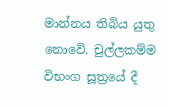මාන්නය තිබිය යුතු නොවේ. චුල්ලකම්ම විභංග සූත්‍රයේ දී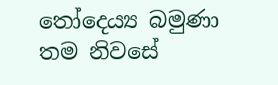තෝදෙය්‍ය බමුණා තම නිවසේ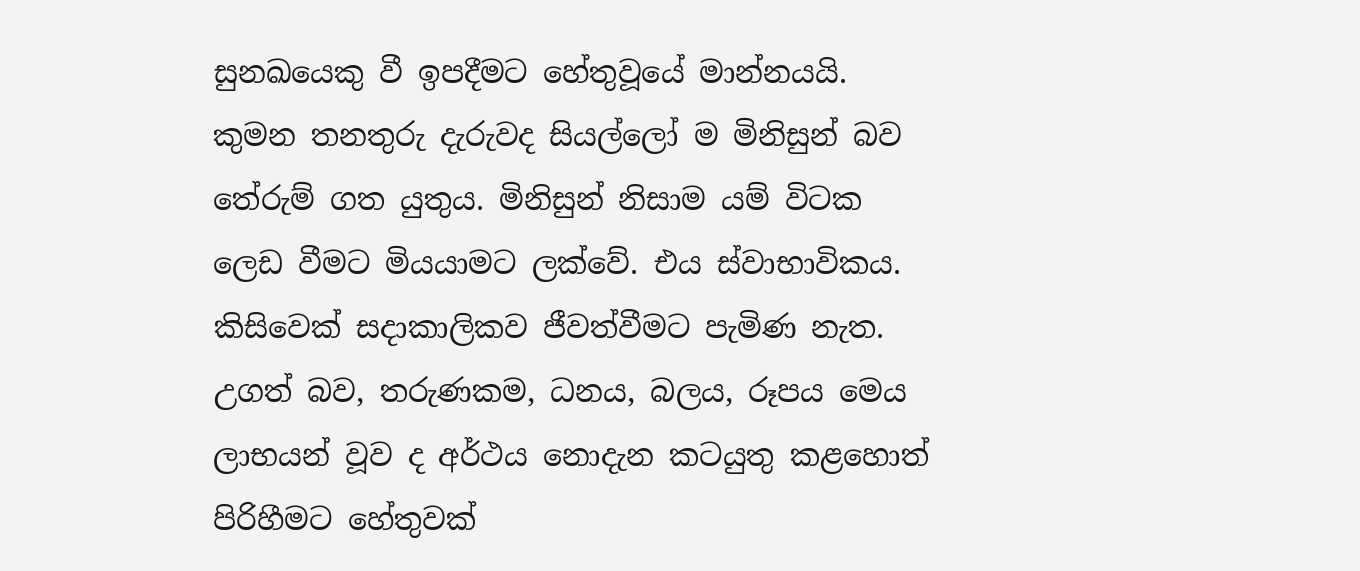සුනඛයෙකු වී ඉපදීමට හේතුවූයේ මාන්නයයි. කුමන තනතුරු දැරුවද සියල්ලෝ ම මිනිසුන් බව තේරුම් ගත යුතුය. මිනිසුන් නිසාම යම් විටක ලෙඩ වීමට මියයාමට ලක්වේ. එය ස්වාභාවිකය. කිසිවෙක් සදාකාලිකව ජීවත්වීමට පැමිණ නැත. උගත් බව, තරුණකම, ධනය, බලය, රූපය මෙය ලාභයන් වූව ද අර්ථය නොදැන කටයුතු කළහොත් පිරිහීමට හේතුවක්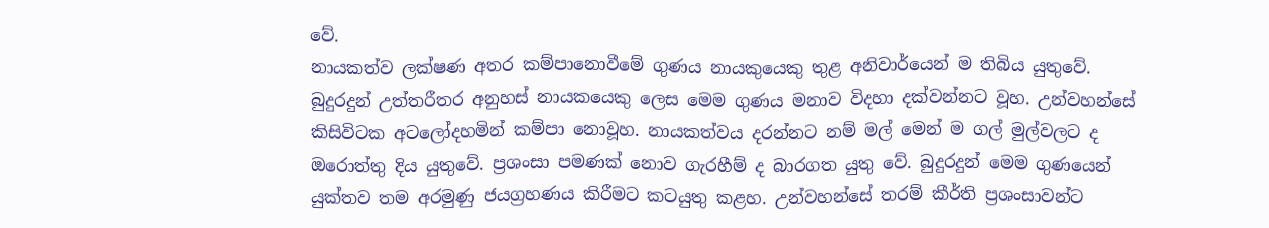වේ.
නායකත්ව ලක්ෂණ අතර කම්පානොවීමේ ගුණය නායකුයෙකු තුළ අනිවාර්යෙන් ම තිබිය යුතුවේ. බුදුරදුන් උත්තරීතර අනුහස් නායකයෙකු ලෙස මෙම ගුණය මනාව විදහා දක්වන්නට වූහ. උන්වහන්සේ කිසිවිටක අටලෝදහමින් කම්පා නොවූහ. නායකත්වය දරන්නට නම් මල් මෙන් ම ගල් මුල්වලට ද ඔරොත්තු දිය යුතුවේ. ප්‍රශංසා පමණක් නොව ගැරහීම් ද බාරගත යුතු වේ. බුදුරදුන් මෙම ගුණයෙන් යුක්තව තම අරමුණු ජයග්‍රහණය කිරීමට කටයුතු කළහ. උන්වහන්සේ තරම් කීර්ති ප්‍රශංසාවන්ට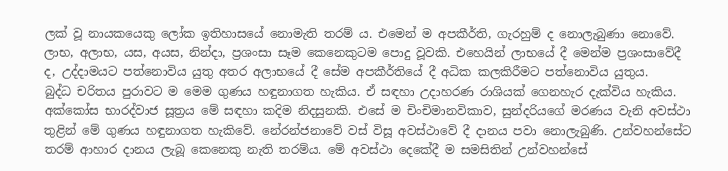ලක් වූ නායකයෙකු ලෝක ඉතිහාසයේ නොමැති තරම් ය. එමෙන් ම අපකීර්ති, ගැරහුම් ද නොලැබුණා නොවේ.
ලාභ, අලාභ, යස, අයස, නින්දා, ප්‍රශංසා සෑම කෙනෙකුටම පොදු වූවකි. එහෙයින් ලාභයේ දී මෙන්ම ප්‍රශංසාවේදී ද, උද්දාමයට පත්නොවිය යුතු අතර අලාභයේ දී සේම අපකීර්තියේ දී අධික කලකිරීමට පත්නොවිය යුතුය.
බුද්ධ චරිතය පුරාවට ම මෙම ගුණය හඳුනාගත හැකිය. ඒ සඳහා උදාහරණ රාශියක් ගෙනහැර දැක්විය හැකිය. අක්කෝස භාරද්වාජ සූත්‍රය මේ සඳහා කදිම නිදසුනකි. එසේ ම චිංචිමානවිකාව, සුන්දරියගේ මරණය වැනි අවස්ථා තුළින් මේ ගුණය හඳුනාගත හැකිවේ. නේරන්ජනාවේ වස් විසූ අවස්ථාවේ දී දානය පවා නොලැබුණි. උන්වහන්සේට තරම් ආහාර දානය ලැබූ කෙනෙකු නැති තරම්ය. මේ අවස්ථා දෙකේදී ම සමසිතින් උන්වහන්සේ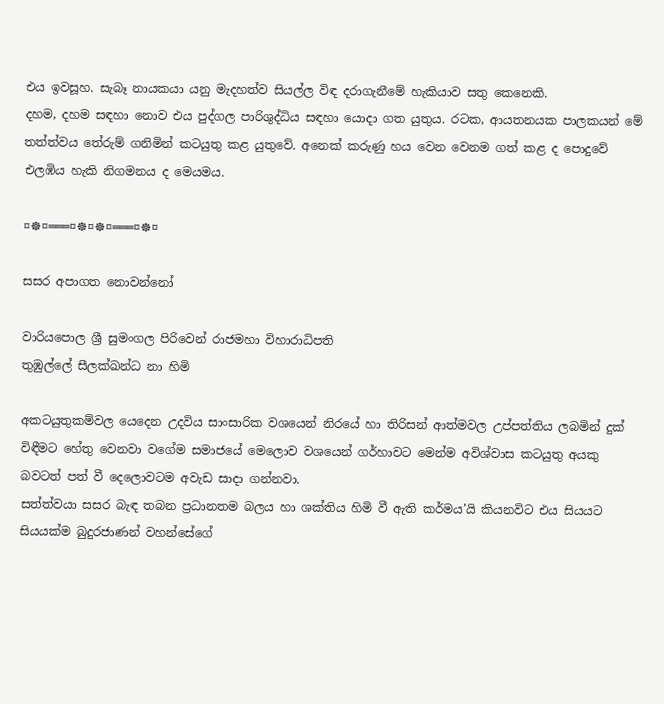එය ඉවසූහ. සැබෑ නායකයා යනු මැදහත්ව සියල්ල විඳ දරාගැනීමේ හැකියාව සතු කෙනෙකි.
දහම, දහම සඳහා නොව එය පුද්ගල පාරිශුද්ධිය සඳහා යොදා ගත යුතුය. රටක, ආයතනයක පාලකයන් මේ තත්ත්වය තේරුම් ගනිමින් කටයුතු කළ යුතුවේ. අනෙක් කරුණු හය වෙන වෙනම ගත් කළ ද පොදුවේ එලඹිය හැකි නිගමනය ද මෙයමය.

¤☸¤═══¤☸¤☸¤═══¤☸¤

සසර අපාගත නොවන්නෝ

වාරියපොල ශ්‍රී සුමංගල පිරිවෙන් රාජමහා විහාරාධිපති
තුඹුල්ලේ සීලක්ඛන්ධ නා හිමි

අකටයුතුකම්වල යෙදෙන උදවිය සාංසාරික වශයෙන් නිරයේ හා තිරිසන් ආත්මවල උප්පත්තිය ලබමින් දුක් විඳීමට හේතු වෙනවා වගේම සමාජයේ මෙලොව වශයෙන් ගර්හාවට මෙන්ම අවිශ්වාස කටයුතු අයකු බවටත් පත් වී දෙලොවටම අවැඩ සාදා ගන්නවා.
සත්ත්වයා සසර බැඳ තබන ප්‍රධානතම බලය හා ශක්තිය හිමි වී ඇති කර්මය’යි කියනවිට එය සියයට සියයක්ම බුදුරජාණන් වහන්සේගේ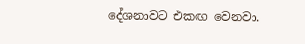දේශනාවට එකඟ වෙනවා.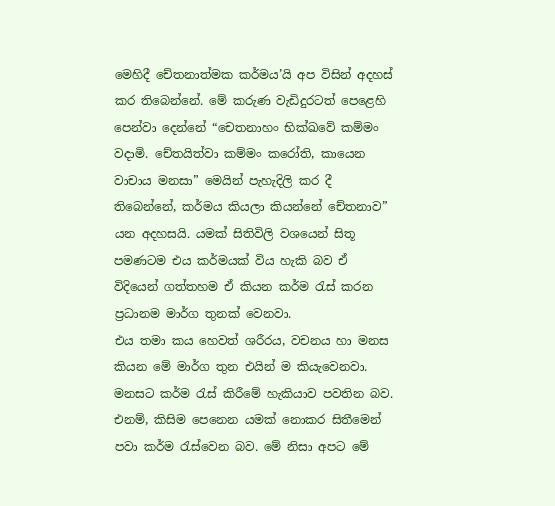මෙහිදී චේතනාත්මක කර්මය’යි අප විසින් අදහස් කර තිබෙන්නේ. මේ කරුණ වැඩිදුරටත් පෙළෙහි පෙන්වා දෙන්නේ “චෙතනාහං භික්ඛවේ කම්මං වදාමි. චේතයිත්වා කම්මං කරෝති, කායෙන වාචාය මනසා” මෙයින් පැහැදිලි කර දී තිබෙන්නේ, කර්මය කියලා කියන්නේ චේතනාව” යන අදහසයි. යමක් සිතිවිලි වශයෙන් සිතූ පමණටම එය කර්මයක් විය හැකි බව ඒ විදියෙන් ගත්තහම ඒ කියන කර්ම රැස් කරන ප්‍රධානම මාර්ග තුනක් වෙනවා.
එය තමා කය හෙවත් ශරීරය, වචනය හා මනස කියන මේ මාර්ග තුන එයින් ම කියැවෙනවා. මනසට කර්ම රැස් කිරීමේ හැකියාව පවතින බව. එනම්, කිසිම පෙනෙන යමක් නොකර සිතීමෙන් පවා කර්ම රැස්වෙන බව. මේ නිසා අපට මේ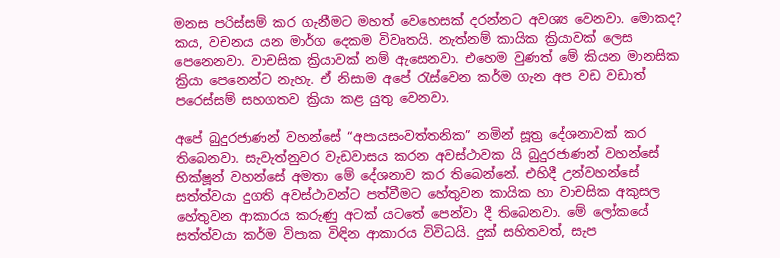මනස පරිස්සම් කර ගැනීමට මහත් වෙහෙසක් දරන්නට අවශ්‍ය වෙනවා. මොකද? කය, වචනය යන මාර්ග දෙකම විවෘතයි. නැත්නම් කායික ක්‍රියාවක් ලෙස පෙනෙනවා. වාචසික ක්‍රියාවක් නම් ඇසෙනවා. එහෙම වුණත් මේ කියන මානසික ක්‍රියා පෙනෙන්ට නැහැ. ඒ නිසාම අපේ රැස්වෙන කර්ම ගැන අප වඩ වඩාත් පරෙස්සම් සහගතව ක්‍රියා කළ යුතු වෙනවා.

අපේ බුදුරජාණන් වහන්සේ “අපායසංවත්තනික” නමින් සූත්‍ර දේශනාවක් කර තිබෙනවා. සැවැත්නුවර වැඩවාසය කරන අවස්ථාවක යි බුදුරජාණන් වහන්සේ භික්ෂූන් වහන්සේ අමතා මේ දේශනාව කර තිබෙන්නේ. එහිදී උන්වහන්සේ සත්ත්වයා දුගති අවස්ථාවන්ට පත්වීමට හේතුවන කායික හා වාචසික අකුසල හේතුවන ආකාරය කරුණු අටක් යටතේ පෙන්වා දී තිබෙනවා. මේ ලෝකයේ සත්ත්වයා කර්ම විපාක විඳින ආකාරය විවිධයි. දුක් සහිතවත්, සැප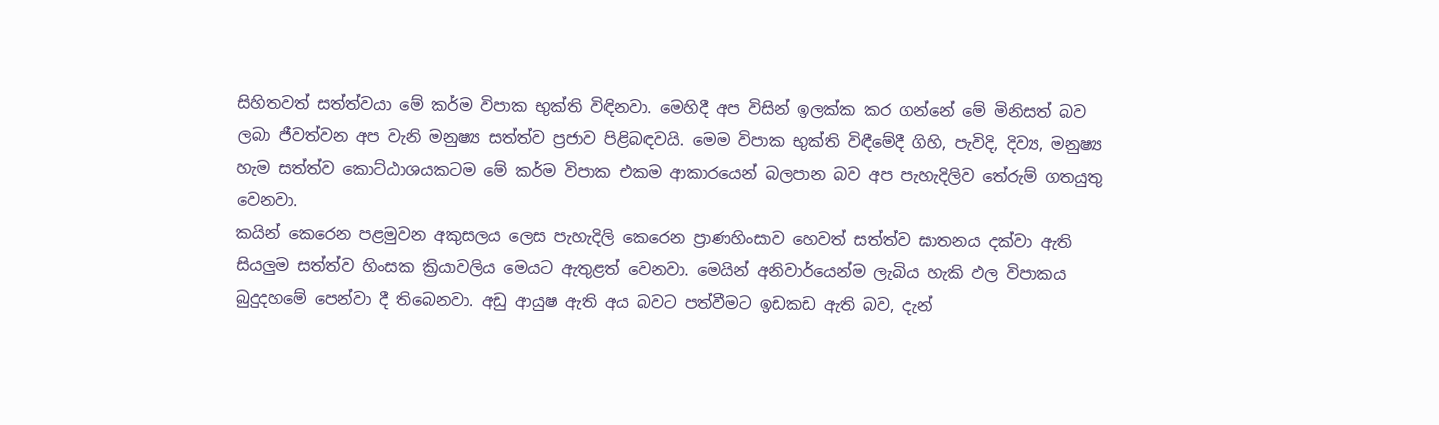සිහිතවත් සත්ත්වයා මේ කර්ම විපාක භුක්ති විඳිනවා. මෙහිදී අප විසින් ඉලක්ක කර ගන්නේ මේ මිනිසත් බව ලබා ජීවත්වන අප වැනි මනුෂ්‍ය සත්ත්ව ප්‍රජාව පිළිබඳවයි. මෙම විපාක භුක්ති විඳීමේදී ගිහි, පැවිදි, දිව්‍ය, මනුෂ්‍ය හැම සත්ත්ව කොට්ඨාශයකටම මේ කර්ම විපාක එකම ආකාරයෙන් බලපාන බව අප පැහැදිලිව තේරුම් ගතයුතු වෙනවා.
කයින් කෙරෙන පළමුවන අකුසලය ලෙස පැහැදිලි කෙරෙන ප්‍රාණහිංසාව හෙවත් සත්ත්ව ඝාතනය දක්වා ඇති සියලුම සත්ත්ව හිංසක ක්‍රියාවලිය මෙයට ඇතුළත් වෙනවා. මෙයින් අනිවාර්යෙන්ම ලැබිය හැකි ඵල විපාකය බුදුදහමේ පෙන්වා දී තිබෙනවා. අඩු ආයුෂ ඇති අය බවට පත්වීමට ඉඩකඩ ඇති බව, දැන්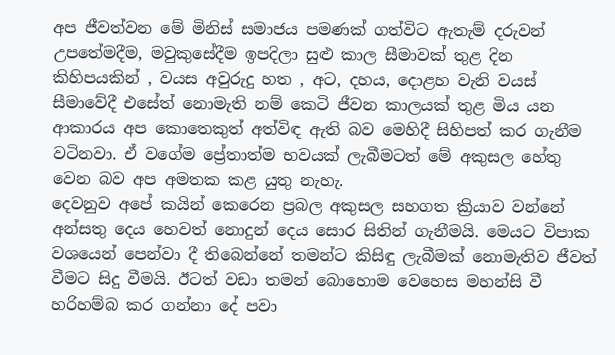අප ජීවත්වන මේ මිනිස් සමාජය පමණක් ගත්විට ඇතැම් දරුවන් උපතේමදීම, මවුකුසේදීම ඉපදිලා සුළු කාල සීමාවක් තුළ දින කිහිපයකින් , වයස අවුරුදු හත , අට, දහය, දොළහ වැනි වයස් සීමාවේදී එසේත් නොමැති නම් කෙටි ජීවන කාලයක් තුළ මිය යන ආකාරය අප කොතෙකුත් අත්විඳ ඇති බව මෙහිදී සිහිපත් කර ගැනීම වටිනවා. ඒ වගේම ප්‍රේතාත්ම භවයක් ලැබීමටත් මේ අකුසල හේතු වෙන බව අප අමතක කළ යුතු නැහැ.
දෙවනුව අපේ කයින් කෙරෙන ප්‍රබල අකුසල සහගත ක්‍රියාව වන්නේ අන්සතු දෙය හෙවත් නොදුන් දෙය සොර සිතින් ගැනීමයි. මෙයට විපාක වශයෙන් පෙන්වා දී තිබෙන්නේ තමන්ට කිසිඳු ලැබීමක් නොමැතිව ජීවත් වීමට සිදු වීමයි. ඊටත් වඩා තමන් බොහොම වෙහෙස මහන්සි වී හරිහම්බ කර ගන්නා දේ පවා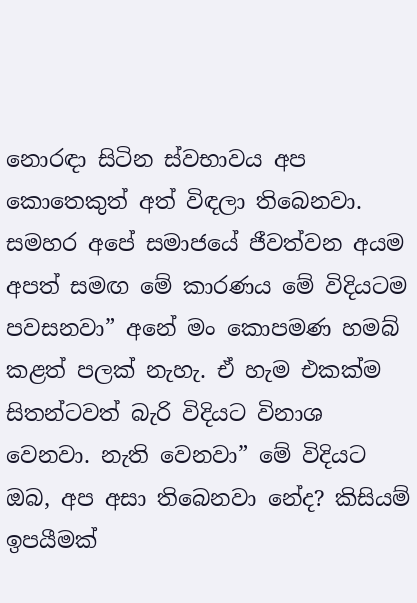නොරඳා සිටින ස්වභාවය අප කොතෙකුත් අත් විඳලා තිබෙනවා. සමහර අපේ සමාජයේ ජීවත්වන අයම අපත් සමඟ මේ කාරණය මේ විදියටම පවසනවා” අනේ මං කොපමණ හමබ් කළත් පලක් නැහැ. ඒ හැම එකක්ම සිතන්ටවත් බැරි විදියට විනාශ වෙනවා. නැති වෙනවා” මේ විදියට ඔබ, අප අසා තිබෙනවා නේද? කිසියම් ඉපයීමක්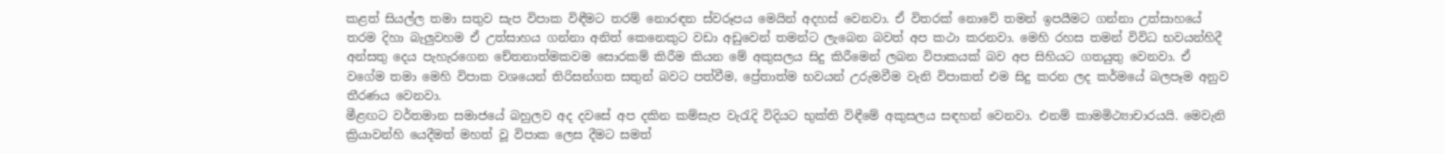කළත් සියල්ල තමා සතුව සැප විපාක විඳීමට තරම් නොරඳන ස්වරූපය මෙයින් අදහස් වෙනවා. ඒ විතරක් නොවේ තමන් ඉපයීමට ගන්නා උත්සාහයේ තරම දිහා බැලුවහම ඒ උත්සාහය ගන්නා අනිත් කෙනෙකුට වඩා අඩුවෙන් තමන්ට ලැබෙන බවත් අප කථා කරනවා. මෙහි රහස තමන් විවිධ භවයන්හිදී අන්සතු දෙය පැහැරගෙන චේතනාත්මකවම සොරකම් කිරීම කියන මේ අකුසලය සිදු කිරීමෙන් ලබන විපාකයක් බව අප සිහියට ගතයුතු වෙනවා. ඒ වගේම තමා මෙහි විපාක වශයෙන් තිරිසන්ගත සතුන් බවට පත්වීම, ප්‍රේතාත්ම භවයන් උරුමවීම වැනි විපාකත් එම සිදු කරන ලද කර්මයේ බලපෑම අනුව තීරණය වෙනවා.
මීළඟට වර්තමාන සමාජයේ බහුලව අද දවසේ අප දකින කම්සැප වැරැදි විදියට භුක්ති විඳීමේ අකුසලය සඳහන් වෙනවා. එනම් කාමමිථ්‍යාචාරයයි. මෙවැනි ක්‍රියාවන්හි යෙදීමත් මහත් වූ විපාක ලෙස දීමට සමත්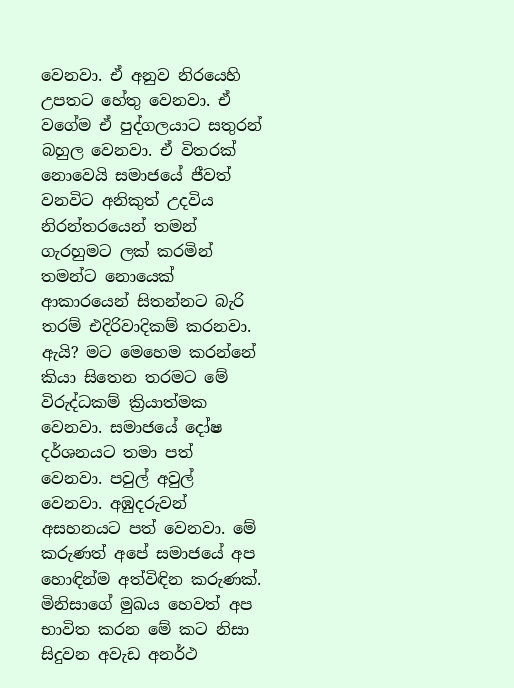වෙනවා. ඒ අනුව නිරයෙහි උපතට හේතු වෙනවා. ඒ වගේම ඒ පුද්ගලයාට සතුරන් බහුල වෙනවා. ඒ විතරක් නොවෙයි සමාජයේ ජීවත් වනවිට අනිකුත් උදවිය නිරන්තරයෙන් තමන් ගැරහුමට ලක් කරමින් තමන්ට නොයෙක් ආකාරයෙන් සිතන්නට බැරි තරම් එදිරිවාදිකම් කරනවා. ඇයි? මට මෙහෙම කරන්නේ කියා සිතෙන තරමට මේ විරුද්ධකම් ක්‍රියාත්මක වෙනවා. සමාජයේ දෝෂ දර්ශනයට තමා පත් වෙනවා. පවුල් අවුල් වෙනවා. අඹුදරුවන් අසහනයට පත් වෙනවා. මේ කරුණත් අපේ සමාජයේ අප හොඳින්ම අත්විඳින කරුණක්.
මිනිසාගේ මුඛය හෙවත් අප භාවිත කරන මේ කට නිසා සිදුවන අවැඩ අනර්ථ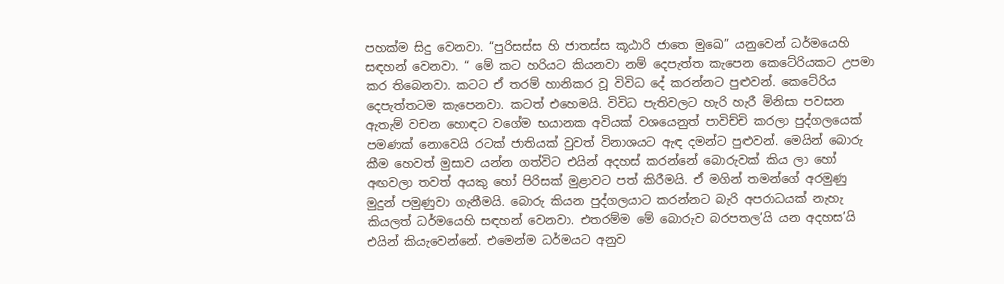පහක්ම සිදු වෙනවා. “පුරිසස්ස හි ජාතස්ස කූඨාරි ජාතෙ මුඛෙ” යනුවෙන් ධර්මයෙහි සඳහන් වෙනවා. “ මේ කට හරියට කියනවා නම් දෙපැත්ත කැපෙන කෙටේරියකට උපමා කර තිබෙනවා. කටට ඒ තරම් හානිකර වූ විවිධ දේ කරන්නට පුළුවන්. කෙටේරිය දෙපැත්තටම කැපෙනවා. කටත් එහෙමයි. විවිධ පැතිවලට හැරි හැරී මිනිසා පවසන ඇතැම් වචන හොඳට වගේම භයානක අවියක් වශයෙනුත් පාවිච්චි කරලා පුද්ගලයෙක් පමණක් නොවෙයි රටක් ජාතියක් වුවත් විනාශයට ඇඳ දමන්ට පුළුවන්. මෙයින් බොරු කීම හෙවත් මුසාව යන්න ගත්විට එයින් අදහස් කරන්නේ බොරුවක් කිය ලා හෝ අඟවලා තවත් අයකු හෝ පිරිසක් මුළාවට පත් කිරීමයි. ඒ මගින් තමන්ගේ අරමුණු මුදුන් පමුණුවා ගැනීමයි. බොරු කියන පුද්ගලයාට කරන්නට බැරි අපරාධයක් නැහැ කියලත් ධර්මයෙහි සඳහන් වෙනවා. එතරම්ම මේ බොරුව බරපතල’යි යන අදහස’යි එයින් කියැවෙන්නේ. එමෙන්ම ධර්මයට අනුව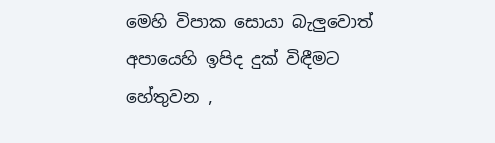මෙහි විපාක සොයා බැලුවොත් අපායෙහි ඉපිද දුක් විඳීමට හේතුවන ,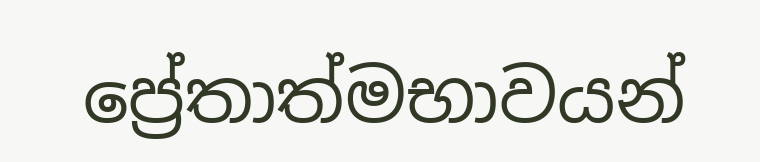ප්‍රේතාත්මභාවයන්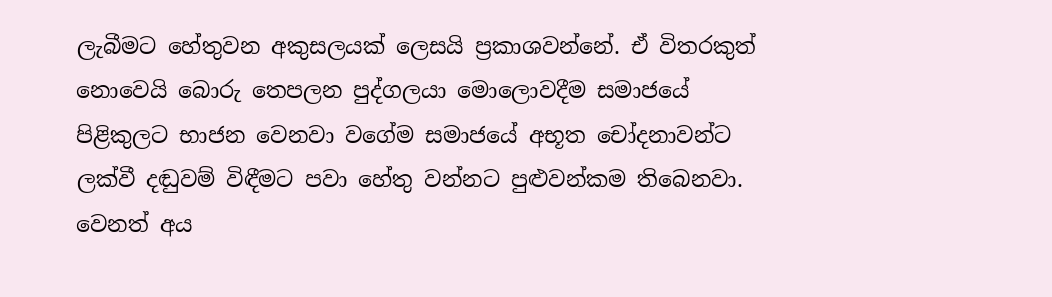ලැබීමට හේතුවන අකුසලයක් ලෙසයි ප්‍රකාශවන්නේ. ඒ විතරකුත් නොවෙයි බොරු තෙපලන පුද්ගලයා මොලොවදීම සමාජයේ පිළිකුලට භාජන වෙනවා වගේම සමාජයේ අභූත චෝදනාවන්ට ලක්වී දඬුවම් විඳීමට පවා හේතු වන්නට පුළුවන්කම තිබෙනවා. වෙනත් අය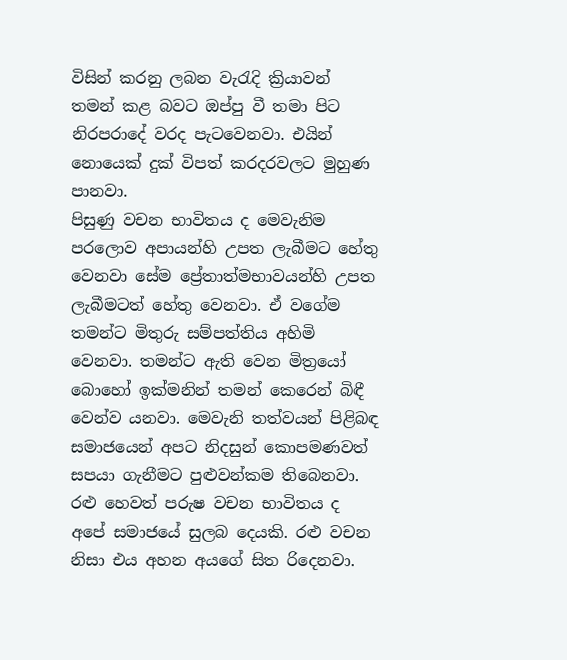විසින් කරනු ලබන වැරැදි ක්‍රියාවන් තමන් කළ බවට ඔප්පු වී තමා පිට නිරපරාදේ වරද පැටවෙනවා. එයින් නොයෙක් දුක් විපත් කරදරවලට මුහුණ පානවා.
පිසුණු වචන භාවිතය ද මෙවැනිම පරලොව අපායන්හි උපත ලැබීමට හේතු වෙනවා සේම ප්‍රේතාත්මභාවයන්හි උපත ලැබීමටත් හේතු වෙනවා. ඒ වගේම තමන්ට මිතුරු සම්පත්තිය අහිමි වෙනවා. තමන්ට ඇති වෙන මිත්‍රයෝ බොහෝ ඉක්මනින් තමන් කෙරෙන් බිඳී වෙන්ව යනවා. මෙවැනි තත්වයන් පිළිබඳ සමාජයෙන් අපට නිදසුන් කොපමණවත් සපයා ගැනීමට පුළුවන්කම තිබෙනවා.
රළු හෙවත් පරුෂ වචන භාවිතය ද අපේ සමාජයේ සුලබ දෙයකි. රළු වචන නිසා එය අහන අයගේ සිත රිදෙනවා.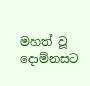මහත් වූ දොම්නසට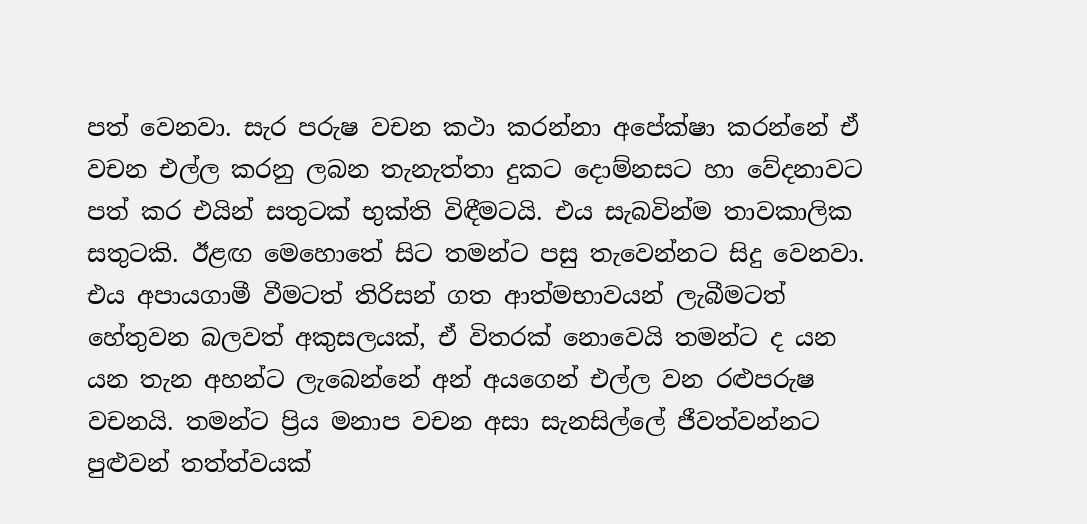පත් වෙනවා. සැර පරුෂ වචන කථා කරන්නා අපේක්ෂා කරන්නේ ඒ වචන එල්ල කරනු ලබන තැනැත්තා දුකට දොම්නසට හා වේදනාවට පත් කර එයින් සතුටක් භුක්ති විඳීමටයි. එය සැබවින්ම තාවකාලික සතුටකි. ඊළඟ මෙහොතේ සිට තමන්ට පසු තැවෙන්නට සිදු වෙනවා. එය අපායගාමී වීමටත් තිරිසන් ගත ආත්මභාවයන් ලැබීමටත් හේතුවන බලවත් අකුසලයක්, ඒ විතරක් නොවෙයි තමන්ට ද යන යන තැන අහන්ට ලැබෙන්නේ අන් අයගෙන් එල්ල වන රළුපරුෂ වචනයි. තමන්ට ප්‍රිය මනාප වචන අසා සැනසිල්ලේ ජීවත්වන්නට පුළුවන් තත්ත්වයක්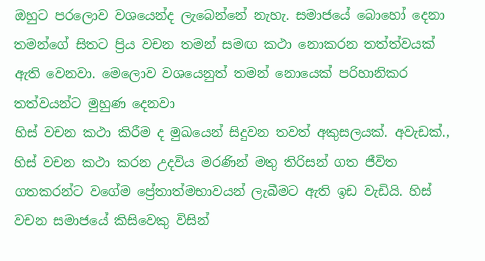ඔහුට පරලොව වශයෙන්ද ලැබෙන්නේ නැහැ. සමාජයේ බොහෝ දෙනා තමන්ගේ සිතට ප්‍රිය වචන තමන් සමඟ කථා නොකරන තත්ත්වයක් ඇති වෙනවා. මෙලොව වශයෙනුත් තමන් නොයෙක් පරිහානිකර තත්වයන්ට මුහුණ දෙනවා
හිස් වචන කථා කිරීම ද මුඛයෙන් සිදුවන තවත් අකුසලයක්. අවැඩක්., හිස් වචන කථා කරන උදවිය මරණින් මතු තිරිසන් ගත ජීවිත ගතකරන්ට වගේම ප්‍රේතාත්මභාවයන් ලැබීමට ඇති ඉඩ වැඩියි. හිස් වචන සමාජයේ කිසිවෙකු විසින්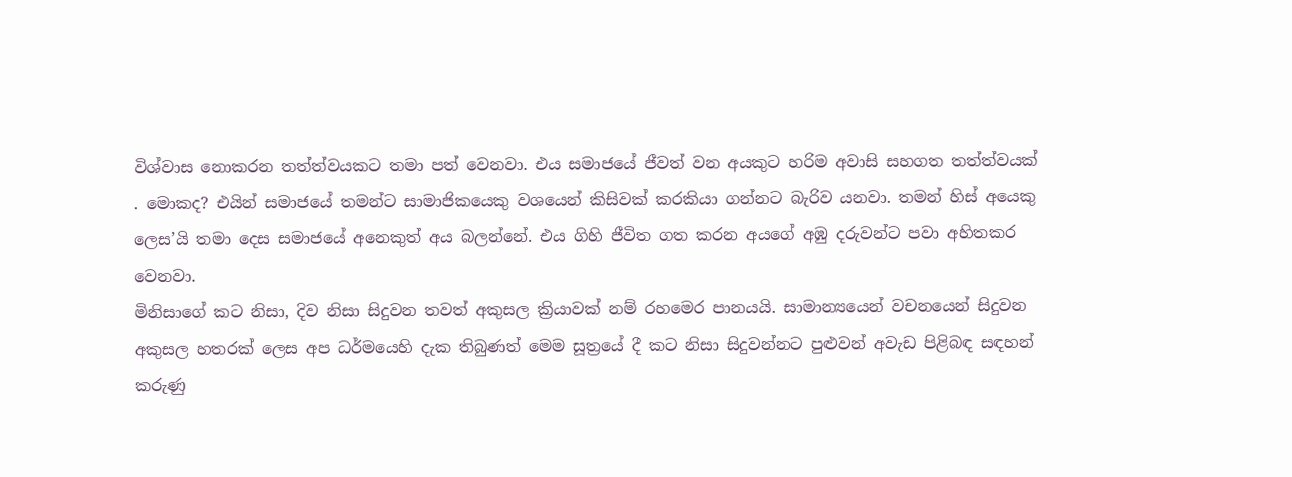විශ්වාස නොකරන තත්ත්වයකට තමා පත් වෙනවා. එය සමාජයේ ජීවත් වන අයකුට හරිම අවාසි සහගත තත්ත්වයක් . මොකද? එයින් සමාජයේ තමන්ට සාමාජිකයෙකු වශයෙන් කිසිවක් කරකියා ගන්නට බැරිව යනවා. තමන් හිස් අයෙකු ලෙස’යි තමා දෙස සමාජයේ අනෙකුත් අය බලන්නේ. එය ගිහි ජීවිත ගත කරන අයගේ අඹු දරුවන්ට පවා අහිතකර වෙනවා.
මිනිසාගේ කට නිසා, දිව නිසා සිදුවන තවත් අකුසල ක්‍රියාවක් නම් රහමෙර පානයයි. සාමාන්‍යයෙන් වචනයෙන් සිදුවන අකුසල හතරක් ලෙස අප ධර්මයෙහි දැක තිබුණත් මෙම සූත්‍රයේ දී කට නිසා සිදුවන්නට පුළුවන් අවැඩ පිළිබඳ සඳහන් කරුණු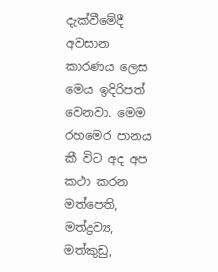දැක්වීමේදී අවසාන කාරණය ලෙස මෙය ඉදිරිපත් වෙනවා. මෙම රහමෙර පානය කී විට අද අප කථා කරන මත්පෙති, මත්ද්‍රව්‍ය, මත්කුඩු,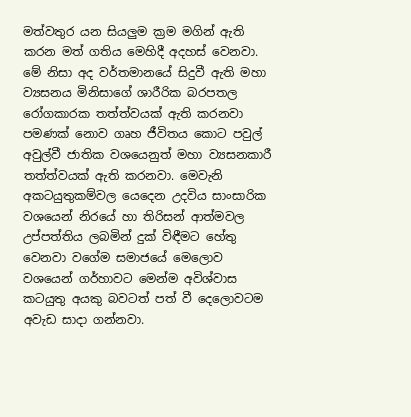මත්වතුර යන සියලුම ක්‍රම මගින් ඇති කරන මත් ගතිය මෙහිදී අදහස් වෙනවා. මේ නිසා අද වර්තමානයේ සිදුවී ඇති මහා ව්‍යසනය මිනිසාගේ ශාරීරික බරපතල රෝගකාරක තත්ත්වයක් ඇති කරනවා පමණක් නොව ගෘහ ජීවිතය කොට පවුල් අවුල්වී ජාතික වශයෙනුත් මහා ව්‍යසනකාරී තත්ත්වයක් ඇති කරනවා. මෙවැනි අකටයුතුකම්වල යෙදෙන උදවිය සාංසාරික වශයෙන් නිරයේ හා තිරිසන් ආත්මවල උප්පත්තිය ලබමින් දුක් විඳීමට හේතු වෙනවා වගේම සමාජයේ මෙලොව වශයෙන් ගර්හාවට මෙන්ම අවිශ්වාස කටයුතු අයකු බවටත් පත් වී දෙලොවටම අවැඩ සාදා ගන්නවා.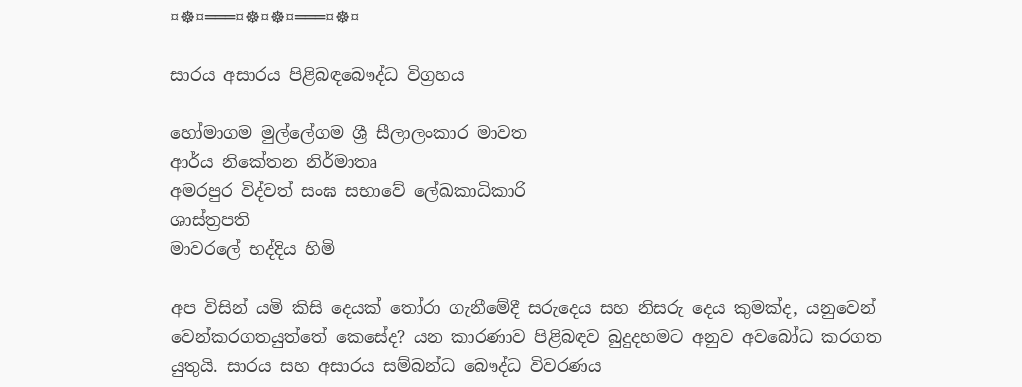¤☸¤═══¤☸¤☸¤═══¤☸¤

සාරය අසාරය පිළිබඳබෞද්ධ විග්‍රහය

හෝමාගම මුල්ලේගම ශ්‍රී සීලාලංකාර මාවත
ආර්ය නිකේතන නිර්මාතෘ
අමරපුර විද්වත් සංඝ සභාවේ ලේඛකාධිකාරි
ශාස්ත්‍රපති
මාවරලේ භද්දිය හිමි

අප විසින් යමි කිසි දෙයක් තෝරා ගැනීමේදී සරුදෙය සහ නිසරු දෙය කුමක්ද, යනුවෙන් වෙන්කරගතයුත්තේ කෙසේද? යන කාරණාව පිළිබඳව බුදුදහමට අනුව අවබෝධ කරගත යුතුයි. සාරය සහ අසාරය සම්බන්ධ බෞද්ධ විවරණය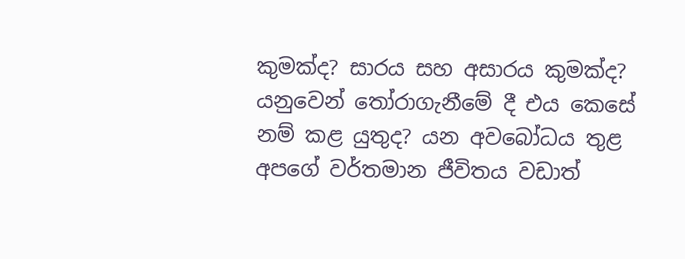කුමක්ද? සාරය සහ අසාරය කුමක්ද? යනුවෙන් තෝරාගැනීමේ දී එය කෙසේ නම් කළ යුතුද? යන අවබෝධය තුළ අපගේ වර්තමාන ජීවිතය වඩාත්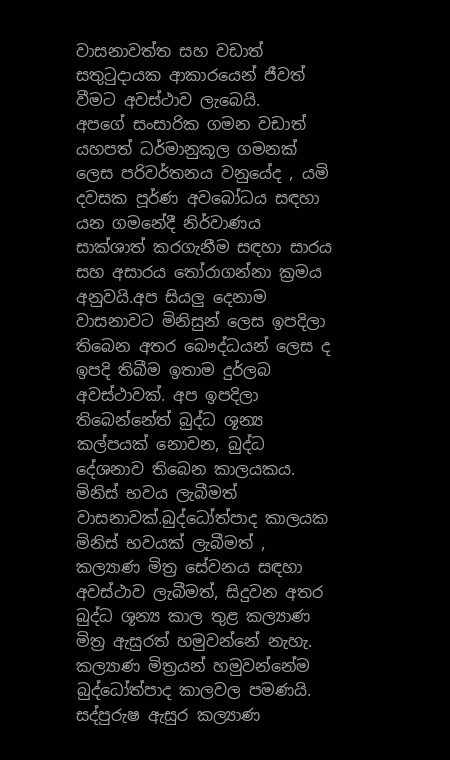වාසනාවත්ත සහ වඩාත් සතුටුදායක ආකාරයෙන් ජීවත් වීමට අවස්ථාව ලැබෙයි.
අපගේ සංසාරික ගමන වඩාත් යහපත් ධර්මානුකූල ගමනක් ලෙස පරිවර්තනය වනුයේද , යමි දවසක පූර්ණ අවබෝධය සඳහා යන ගමනේදී නිර්වාණය සාක්ශාත් කරගැනීම සඳහා සාරය සහ අසාරය තෝරාගන්නා ක්‍රමය අනුවයි.අප සියලු දෙනාම වාසනාවට මිනිසුන් ලෙස ඉපදිලා තිබෙන අතර බෞද්ධයන් ලෙස ද ඉපදි තිබීම ඉතාම දුර්ලබ අවස්ථාවක්. අප ඉපදිලා තිබෙන්නේත් බුද්ධ ශූන්‍ය කල්පයක් නොවන, බුද්ධ දේශනාව තිබෙන කාලයකය. මිනිස් භවය ලැබීමත් වාසනාවක්.බුද්ධෝත්පාද කාලයක මිනිස් භවයක් ලැබීමත් , කල්‍යාණ මිත්‍ර සේවනය සඳහා අවස්ථාව ලැබීමත්, සිදුවන අතර බුද්ධ ශූන්‍ය කාල තුළ කල්‍යාණ මිත්‍ර ඇසුරත් හමුවන්නේ නැහැ. කල්‍යාණ මිත්‍රයන් හමුවන්නේම බුද්ධෝත්පාද කාලවල පමණයි. සද්පුරුෂ ඇසුර කල්‍යාණ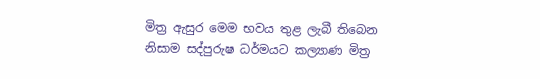මිත්‍ර ඇසුර මෙම භවය තුළ ලැබී තිබෙන නිසාම සද්පුරුෂ ධර්මයට කල්‍යාණ මිත්‍ර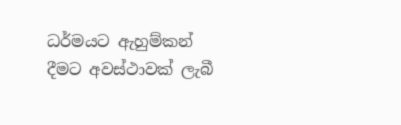ධර්මයට ඇහුම්කන් දීමට අවස්ථාවක් ලැබී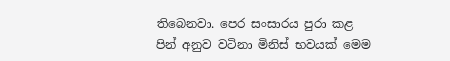තිබෙනවා. පෙර සංසාරය පුරා කළ පින් අනුව වටිනා මිනිස් භවයක් මෙම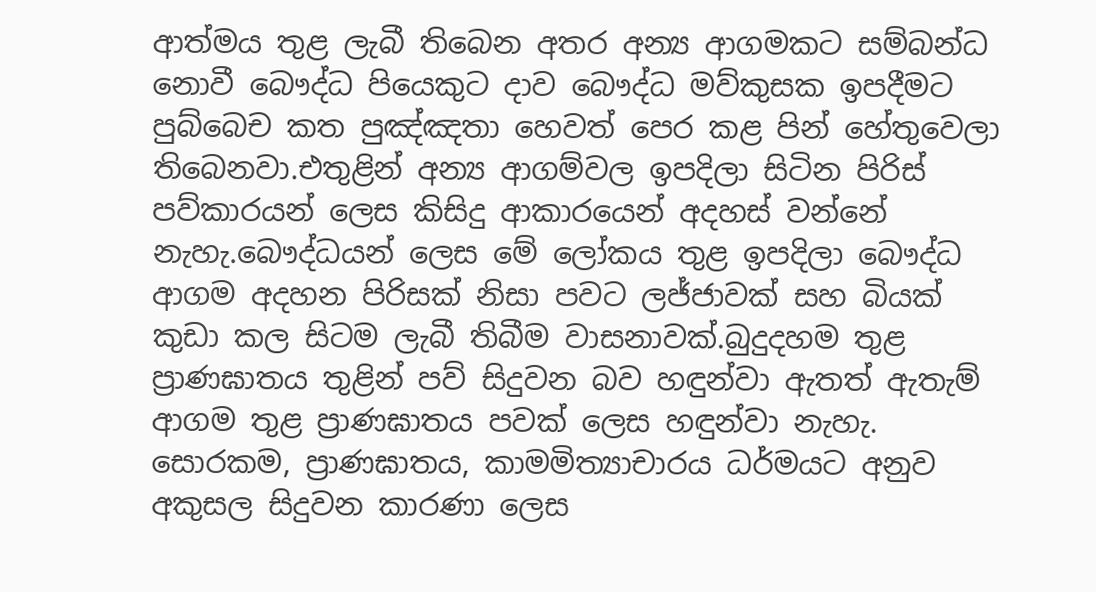ආත්මය තුළ ලැබී තිබෙන අතර අන්‍ය ආගමකට සම්බන්ධ නොවී බෞද්ධ පියෙකුට දාව බෞද්ධ මව්කුසක ඉපදීමට පුබ්බෙච කත පුඤ්ඤතා හෙවත් පෙර කළ පින් හේතුවෙලා තිබෙනවා.එතුළින් අන්‍ය ආගම්වල ඉපදිලා සිටින පිරිස් පව්කාරයන් ලෙස කිසිදු ආකාරයෙන් අදහස් වන්නේ නැහැ.බෞද්ධයන් ලෙස මේ ලෝකය තුළ ඉපදිලා බෞද්ධ ආගම අදහන පිරිසක් නිසා පවට ලජ්ජාවක් සහ බියක් කුඩා කල සිටම ලැබී තිබීම වාසනාවක්.බුදුදහම තුළ ප්‍රාණඝාතය තුළින් පව් සිදුවන බව හඳුන්වා ඇතත් ඇතැම් ආගම තුළ ප්‍රාණඝාතය පවක් ලෙස හඳුන්වා නැහැ. සොරකම, ප්‍රාණඝාතය, කාමමිත්‍යාචාරය ධර්මයට අනුව අකුසල සිදුවන කාරණා ලෙස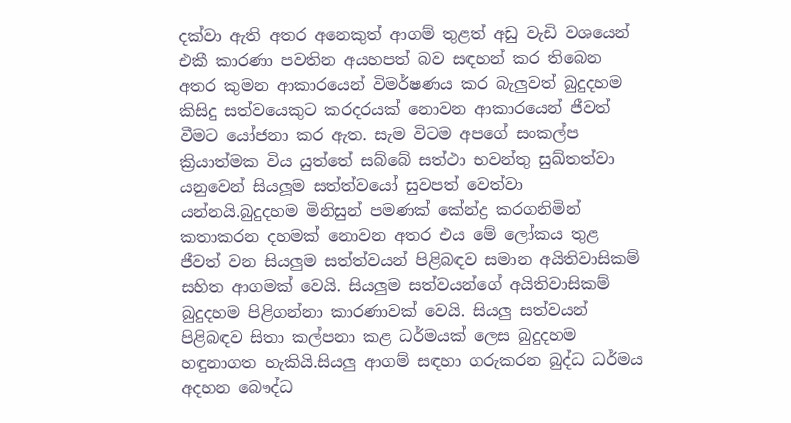දක්වා ඇති අතර අනෙකුත් ආගම් තුළත් අඩු වැඩි වශයෙන් එකී කාරණා පවතින අයහපත් බව සඳහන් කර තිබෙන අතර කුමන ආකාරයෙන් විමර්ෂණය කර බැලුවත් බුදුදහම කිසිදු සත්වයෙකුට කරදරයක් නොවන ආකාරයෙන් ජීවත් වීමට යෝජනා කර ඇත. සැම විටම අපගේ සංකල්ප ක්‍රියාත්මක විය යුත්තේ සබ්බේ සත්ථා භවන්තු සුඛ්තත්වා යනුවෙන් සියලූම සත්ත්වයෝ සුවපත් වෙත්වා යන්නයි.බුදුදහම මිනිසුන් පමණක් කේන්ද්‍ර කරගනිමින් කතාකරන දහමක් නොවන අතර එය මේ ලෝකය තුළ ජීවත් වන සියලුම සත්ත්වයන් පිළිබඳව සමාන අයිතිවාසිකම් සහිත ආගමක් වෙයි. සියලුම සත්වයන්ගේ අයිතිවාසිකම්
බුදුදහම පිළිගන්නා කාරණාවක් වෙයි. සියලු සත්වයන් පිළිබඳව සිතා කල්පනා කළ ධර්මයක් ලෙස බුදුදහම හඳුනාගත හැකියි.සියලු ආගම් සඳහා ගරුකරන බුද්ධ ධර්මය අදහන බෞද්ධ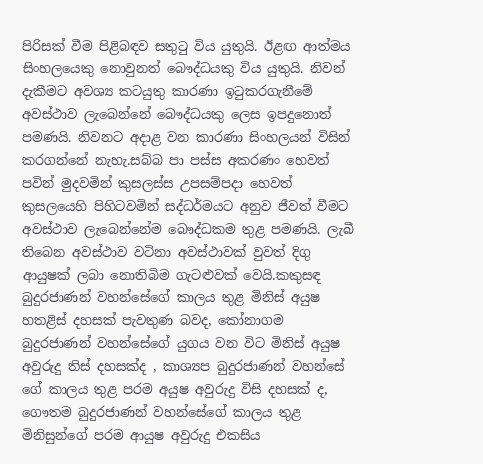පිරිසක් වීම පිළිබඳව සතුටු විය යුතුයි. ඊළඟ ආත්මය සිංහලයෙකු නොවුනත් බෞද්ධයකු විය යුතුයි. නිවන් දැකීමට අවශ්‍ය කටයුතු කාරණා ඉටුකරගැනීමේ අවස්ථාව ලැබෙන්නේ බෞද්ධයකු ලෙස ඉපදුනොත් පමණයි. නිවනට අදාළ වන කාරණා සිංහලයන් විසින් කරගන්නේ නැහැ.සබ්බ පා පස්ස අකරණං හෙවත් පවින් මුදවමින් කුසලස්ස උපසම්පදා හෙවත් කුසලයෙහි පිහිටවමින් සද්ධර්මයට අනුව ජීවත් වීමට අවස්ථාව ලැබෙන්නේම බෞද්ධකම තුළ පමණයි. ලැබී තිබෙන අවස්ථාව වටිනා අවස්ථාවක් වුවත් දිගු ආයුෂක් ලබා නොතිබිම ගැටළුවක් වෙයි.කකුසඳ බුදුරජාණන් වහන්සේගේ කාලය තුළ මිනිස් අයුෂ හතළිස් දහසක් පැවතුණ බවද, කෝනාගම බුදුරජාණන් වහන්සේගේ යුගය වන විට මිනිස් අයුෂ අවුරුදු තිස් දහසක්ද , කාශ්‍යප බුදුරජාණන් වහන්සේ ගේ කාලය තුළ පරම අයුෂ අවුරුදු විසි දහසක් ද, ගෞතම බුදුරජාණන් වහන්සේගේ කාලය තුළ මිනිසුන්ගේ පරම ආයුෂ අවුරුදු එකසිය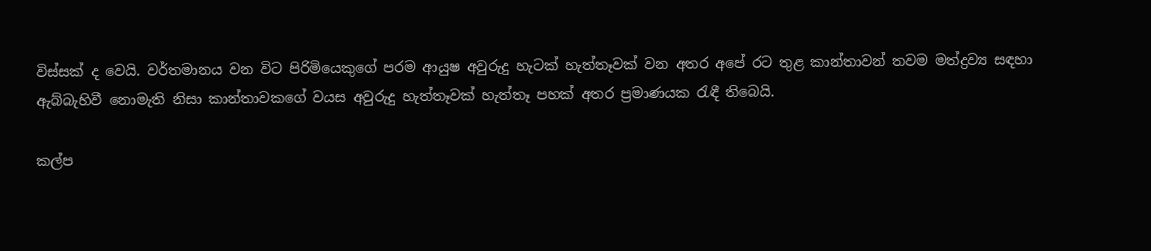විස්සක් ද වෙයි. වර්තමානය වන විට පිරිමියෙකුගේ පරම ආයුෂ අවුරුදු හැටක් හැත්තෑවක් වන අතර අපේ රට තුළ කාන්තාවන් තවම මත්ද්‍රව්‍ය සඳහා ඇබ්බැහිවී නොමැති නිසා කාන්තාවකගේ වයස අවුරුදු හැත්තෑවක් හැත්තෑ පහක් අතර ප්‍රමාණයක රැඳී තිබෙයි.

කල්ප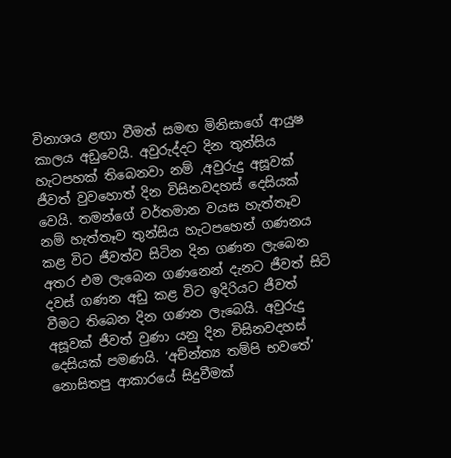විනාශය ළඟා වීමත් සමඟ මිනිසාගේ ආයුෂ කාලය අඩුවෙයි. අවුරුද්දට දින තුන්සිය හැටපහක් තිබෙනවා නම් ,අවුරුදු අසූවක් ජීවත් වුවහොත් දින විසිනවදහස් දෙසියක් වෙයි. තමන්ගේ වර්තමාන වයස හැත්තෑව නම් හැත්තෑව තුන්සිය හැටපහෙන් ගණනය කළ විට ජීවත්ව සිටින දින ගණන ලැබෙන අතර එම ලැබෙන ගණනෙන් දැනට ජීවත් සිටි දවස් ගණන අඩු කළ විට ඉදිරියට ජීවත් වීමට තිබෙන දින ගණන ලැබෙයි. අවුරුදු අසූවක් ජීවත් වුණා යනු දින විසිනවදහස් දෙසියක් පමණයි. ‘අච්න්ත්‍ය තම්පි භවතේ’ නොසිතපු ආකාරයේ සිදුවීමක්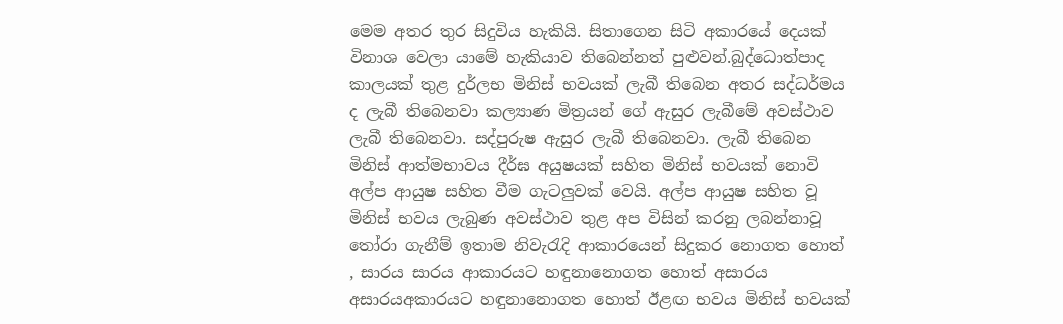මෙම අතර තුර සිදුවිය හැකියි. සිතාගෙන සිටි අකාරයේ දෙයක් විනාශ වෙලා යාමේ හැකියාව තිබෙන්නත් පුළුවන්.බුද්ධොත්පාද කාලයක් තුළ දුර්ලභ මිනිස් භවයක් ලැබී තිබෙන අතර සද්ධර්මය ද ලැබී තිබෙනවා කල්‍යාණ මිත්‍රයන් ගේ ඇසුර ලැබීමේ අවස්ථාව ලැබී තිබෙනවා. සද්පුරුෂ ඇසුර ලැබී තිබෙනවා. ලැබී තිබෙන මිනිස් ආත්මභාවය දීර්ඝ අයුෂයක් සහිත මිනිස් භවයක් නොවි අල්ප ආයුෂ සහිත වීම ගැටලුවක් වෙයි. අල්ප ආයුෂ සහිත වූ මිනිස් භවය ලැබුණ අවස්ථාව තුළ අප විසින් කරනු ලබන්නාවූ තෝරා ගැනීම් ඉතාම නිවැරැදි ආකාරයෙන් සිදුකර නොගත හොත් , සාරය සාරය ආකාරයට හඳුනානොගත හොත් අසාරය අසාරයඅකාරයට හඳුනානොගත හොත් ඊළඟ භවය මිනිස් භවයක්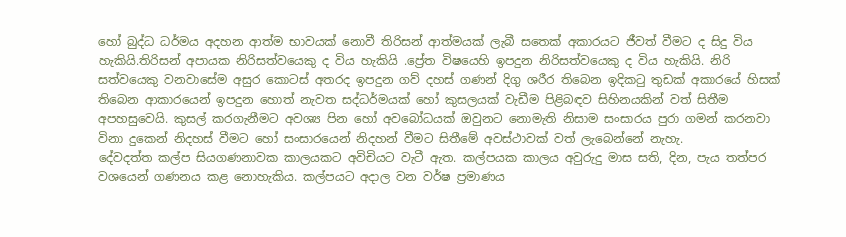හෝ බුද්ධ ධර්මය අදහන ආත්ම භාවයක් නොවී තිරිසන් ආත්මයක් ලැබී සතෙක් අකාරයට ජීවත් වීමට ද සිදු විය හැකියි.තිරිසන් අපායක නිරිසත්වයෙකු ද විය හැකියි .ප්‍රේත විෂයෙහි ඉපදුන නිරිසත්වයෙකු ද විය හැකියි. නිරි සත්වයෙකු වනවාසේම අසුර කොටස් අතරද ඉපදුන ගව් දහස් ගණන් දිගු ශරීර තිබෙන ඉදිකටු තුඩක් අකාරයේ හිසක් තිබෙන ආකාරයෙන් ඉපදුන හොත් නැවත සද්ධර්මයක් හෝ කුසලයක් වැඩීම පිළිබඳව සිහිනයකින් වත් සිතීම අපහසුවෙයි. කුසල් කරගැනීමට අවශ්‍ය පින හෝ අවබෝධයක් ඔවුනට නොමැති නිසාම සංසාරය පුරා ගමන් කරනවා විනා දුකෙන් නිදහස් වීමට හෝ සංසාරයෙන් නිදහන් වීමට සිතීමේ අවස්ථාවක් වත් ලැබෙන්නේ නැහැ.
දේවදත්ත කල්ප සියගණනාවක කාලයකට අවිචියට වැටී ඇත. කල්පයක කාලය අවුරුදු මාස සති, දින, පැය තත්පර වශයෙන් ගණනය කළ නොහැකිය. කල්පයට අදාල වන වර්ෂ ප්‍රමාණය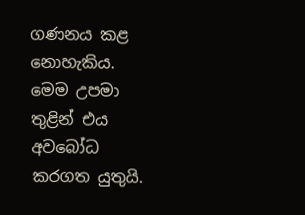ගණනය කළ නොහැකිය. මෙම උපමා තුළින් එය අවබෝධ කරගත යුතුයි.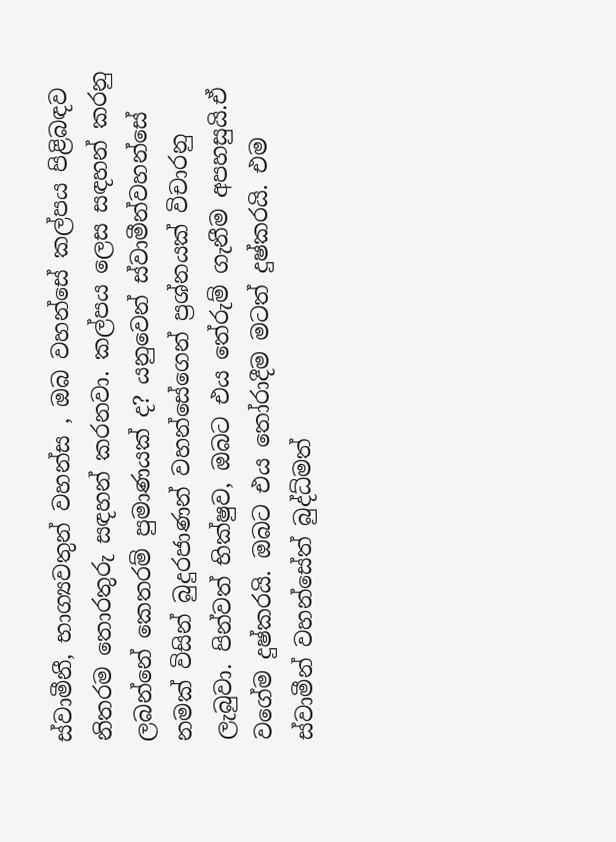ස්වාමීනී, භාග්‍යවතුන් වහන්ස , ඔබ වහන්සේ කල්පය පිළිබඳව නිතරම තොරතුරු සඳහන් කරනවා. කල්පය ලෙස සඳහන් කරනු ලබන්නේ කෙතරම් පුමාණයක් ද? යනුවෙන් ස්වාමීන්වහන්සේ නමක් විසින් බුදුරජාණන් වහන්සේගෙන් ප්‍රශ්නයක් විචාරනු ලැබුවා. පින්වත් භික්ෂුව, ඔබට එය තේරුම් ගැනීම අපහසුයි.ඒ වගේම දුෂ්කරයි. ඔබට එය තෝරාදීම මටත් දුෂ්කරයි. එම ස්වාමීන් වහන්සේත් බුද්ධ්මත්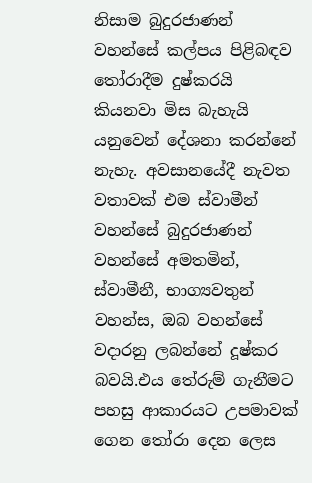නිසාම බුදුරජාණන් වහන්සේ කල්පය පිළිබඳව තෝරාදීම දුෂ්කරයි කියනවා මිස බැහැයි යනුවෙන් දේශනා කරන්නේ නැහැ. අවසානයේදී නැවත වතාවක් එම ස්වාමීන් වහන්සේ බුදුරජාණන් වහන්සේ අමතමින්, ස්වාමීනී, භාග්‍යවතුන් වහන්ස, ඔබ වහන්සේ වදාරනු ලබන්නේ දූෂ්කර බවයි.එය තේරුම් ගැනීමට පහසු ආකාරයට උපමාවක් ගෙන තෝරා දෙන ලෙස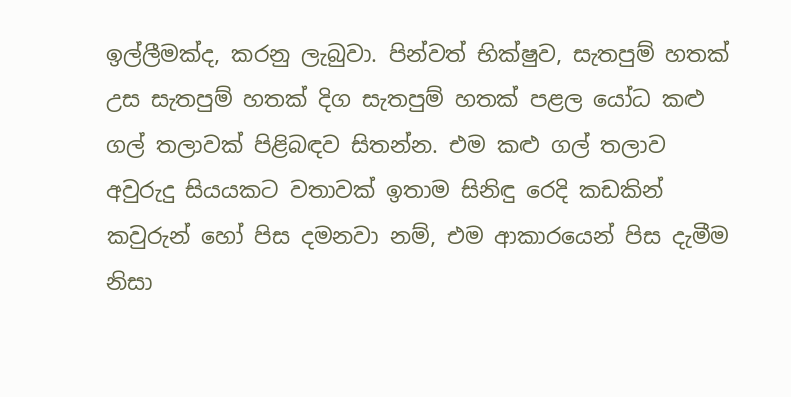ඉල්ලීමක්ද, කරනු ලැබුවා. පින්වත් භික්ෂුව, සැතපුම් හතක් උස සැතපුම් හතක් දිග සැතපුම් හතක් පළල යෝධ කළු ගල් තලාවක් පිළිබඳව සිතන්න. එම කළු ගල් තලාව අවුරුදු සියයකට වතාවක් ඉතාම සිනිඳු රෙදි කඩකින් කවුරුන් හෝ පිස දමනවා නම්, එම ආකාරයෙන් පිස දැමීම නිසා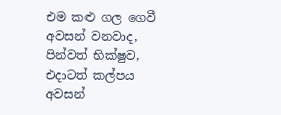එම කළු ගල ගෙවී අවසන් වනවාද, පින්වත් භික්ෂුව, එදාටත් කල්පය අවසන්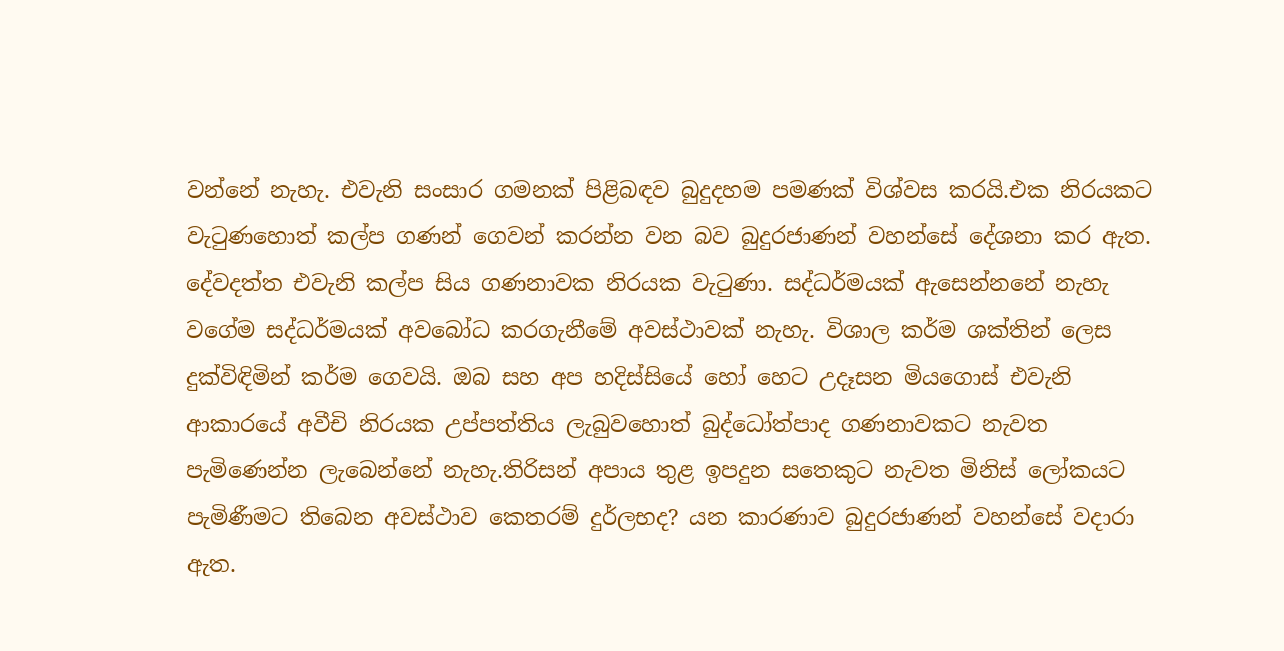වන්නේ නැහැ. එවැනි සංසාර ගමනක් පිළිබඳව බුදුදහම පමණක් විශ්වස කරයි.එක නිරයකට වැටුණහොත් කල්ප ගණන් ගෙවන් කරන්න වන බව බුදුරජාණන් වහන්සේ දේශනා කර ඇත. දේවදත්ත එවැනි කල්ප සිය ගණනාවක නිරයක වැටුණා. සද්ධර්මයක් ඇසෙන්නනේ නැහැ වගේම සද්ධර්මයක් අවබෝධ කරගැනීමේ අවස්ථාවක් නැහැ. විශාල කර්ම ශක්තින් ලෙස දුක්විඳිමින් කර්ම ගෙවයි. ඔබ සහ අප හදිස්සියේ හෝ හෙට උදෑසන මියගොස් එවැනි ආකාරයේ අවීචි නිරයක උප්පත්තිය ලැබුවහොත් බුද්ධෝත්පාද ගණනාවකට නැවත පැමිණෙන්න ලැබෙන්නේ නැහැ.තිරිසන් අපාය තුළ ඉපදුන සතෙකුට නැවත මිනිස් ලෝකයට පැමිණීමට තිබෙන අවස්ථාව කෙතරම් දුර්ලභද? යන කාරණාව බුදුරජාණන් වහන්සේ වදාරා ඇත.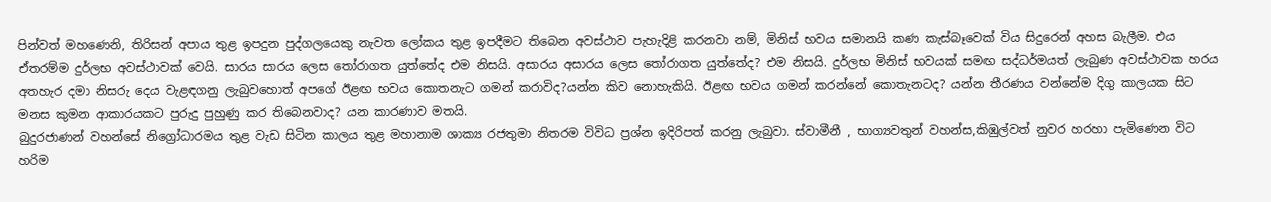පින්වත් මහණෙනි, තිරිසන් අපාය තුළ ඉපදුන පුද්ගලයෙකු නැවත ලෝකය තුළ ඉපදීමට තිබෙන අවස්ථාව පැහැදිළි කරනවා නම්, මිනිස් භවය සමානයි කණ කැස්බෑවෙක් විය සිදුරෙන් අහස බැලීම. එය ඒතරම්ම දුර්ලභ අවස්ථාවක් වෙයි. සාරය සාරය ලෙස තෝරාගත යුත්තේද එම නිසයි. අසාරය අසාරය ලෙස තෝරාගත යුත්තේද? එම නිසයි. දුර්ලභ මිනිස් භවයක් සමඟ සද්ධර්මයත් ලැබුණ අවස්ථාවක හරය අතහැර දමා නිසරු දෙය වැළඳගනු ලැබුවහොත් අපගේ ඊළඟ භවය කොතනැට ගමන් කරාවිද?යන්න කිව නොහැකියි. ඊළඟ භවය ගමන් කරන්නේ කොතැනටද? යන්න තීරණය වන්නේම දිගු කාලයක සිට මනස කුමන ආකාරයකට පුරුදු පුහුණු කර තිබෙනවාද? යන කාරණාව මතයි.
බුදුරජාණන් වහන්සේ නිග්‍රෝධාරමය තුළ වැඩ සිටින කාලය තුළ මහානාම ශාක්‍ය රජතුමා නිතරම විවිධ ප්‍රශ්න ඉදිරිපත් කරනු ලැබුවා. ස්වාමීනී , භාග්‍යවතුන් වහන්ස,කිඹුල්වත් නුවර හරහා පැමිණෙන විට හරිම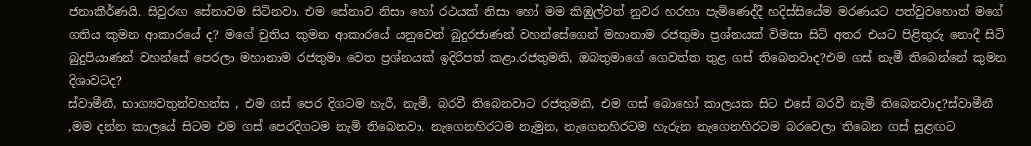ජනාකීර්ණයි. සිවුරඟ සේනාවම සිටිනවා. එම සේනාව නිසා හෝ රථයක් නිසා හෝ මම කිඹුල්වත් නුවර හරහා පැමිණෙද්දී හදිස්සියේම මරණයට පත්වුවහොත් මගේ ගතිය කුමන ආකාරයේ ද? මගේ චුතිය කුමන ආකාරයේ යනුවෙන් බුදුරජාණන් වහන්සේගෙන් මහානාම රජතුමා ප්‍රශ්නයක් විමසා සිටි අතර එයට පිළිතුරු නොදී සිටි බුදුපියාණන් වහන්සේ පෙරලා මහානාම රජතුමා වෙත ප්‍රශ්නයක් ඉදිරිපත් කළා.රජතුමනි, ඔබතුමාගේ ගෙවත්ත තුළ ගස් තිබෙනවාද?එම ගස් නැමී තිබෙන්නේ කුමන දිශාවටද?
ස්වාමීනී, භාග්‍යවතුන්වහන්ස , එම ගස් පෙර දිගටම හැරී, නැමී, බරවී තිබෙනවාට රජතුමනි, එම ගස් බොහෝ කාලයක සිට එසේ බරවී නැමී තිබෙනවාද?ස්වාමීනී ,මම දන්න කාලයේ සිටම එම ගස් පෙරදිගටම නැමි තිබෙනවා. නැගෙනහිරටම නැමුන, නැගෙනහිරටම හැරුන නැගෙනහිරටම බරවෙලා තිබෙන ගස් සුළඟට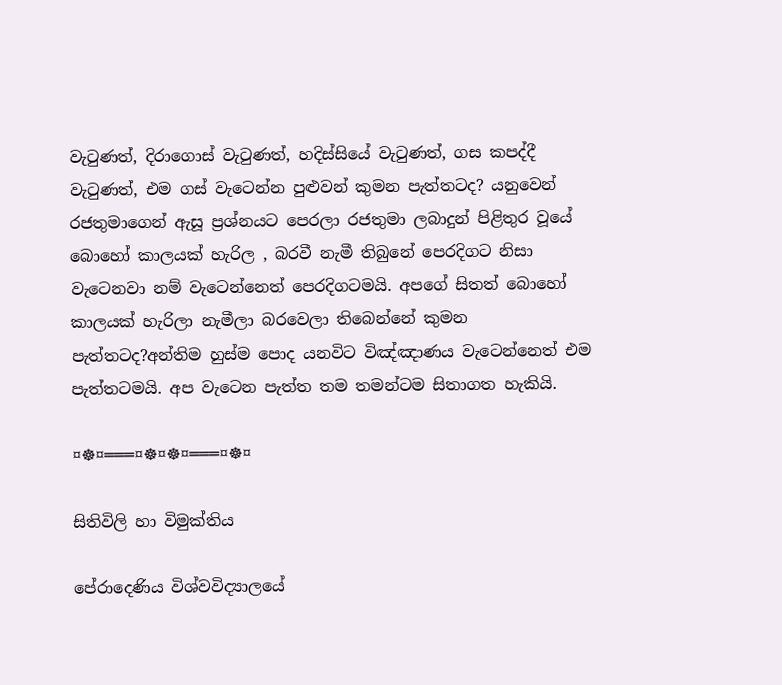වැටුණත්, දිරාගොස් වැටුණත්, හදිස්සියේ වැටුණත්, ගස කපද්දී වැටුණත්, එම ගස් වැටෙන්න පුළුවන් කුමන පැත්තටද? යනුවෙන් රජතුමාගෙන් ඇසූ ප්‍රශ්නයට පෙරලා රජතුමා ලබාදුන් පිළිතුර වූයේ බොහෝ කාලයක් හැරිල , බරවී නැමී තිබුනේ පෙරදිගට නිසා වැටෙනවා නම් වැටෙන්නෙත් පෙරදිගටමයි. අපගේ සිතත් බොහෝ කාලයක් හැරිලා නැමීලා බරවෙලා තිබෙන්නේ කුමන පැත්තටද?අන්තිම හුස්ම පොද යනවිට විඤ්ඤාණය වැටෙන්නෙත් එම පැත්තටමයි. අප වැටෙන පැත්ත තම තමන්ටම සිතාගත හැකියි.

¤☸¤═══¤☸¤☸¤═══¤☸¤

සිතිවිලි හා විමුක්තිය

පේරාදෙණිය විශ්වවිද්‍යාලයේ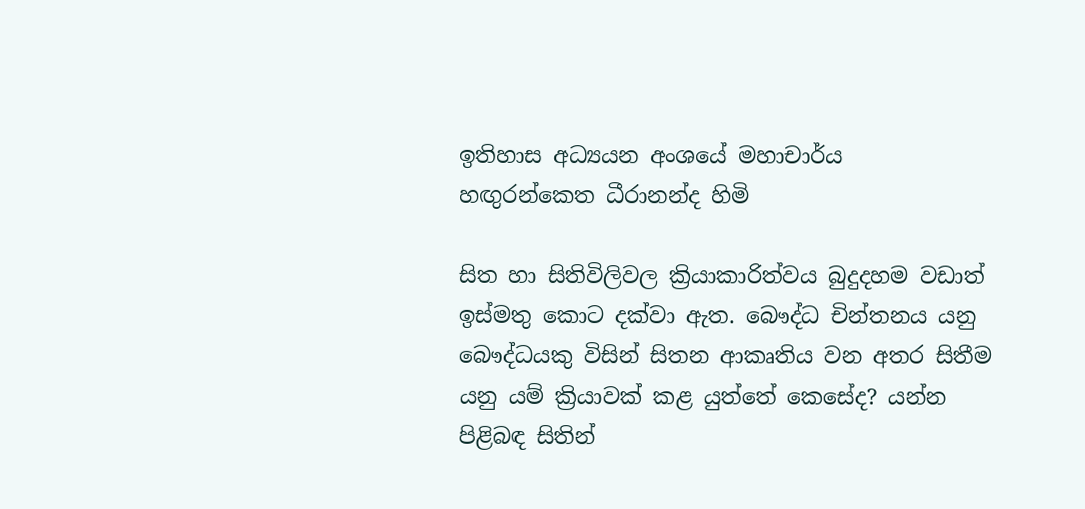ඉතිහාස අධ්‍යයන අංශයේ මහාචාර්ය
හඟුරන්කෙත ධීරානන්ද හිමි

සිත හා සිතිවිලිවල ක්‍රියාකාරිත්වය බුදුදහම වඩාත් ඉස්මතු කොට දක්වා ඇත. බෞද්ධ චින්තනය යනු බෞද්ධයකු විසින් සිතන ආකෘතිය වන අතර සිතීම යනු යම් ක්‍රියාවක් කළ යුත්තේ කෙසේද? යන්න පිළිබඳ සිතින්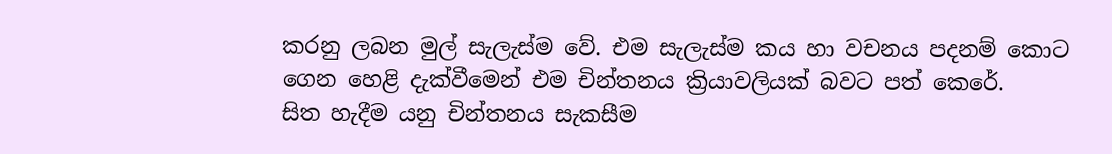කරනු ලබන මුල් සැලැස්ම වේ. එම සැලැස්ම කය හා වචනය පදනම් කොට ගෙන හෙළි දැක්වීමෙන් එම චින්තනය ක්‍රියාවලියක් බවට පත් කෙරේ.
සිත හැදීම යනු චින්තනය සැකසීම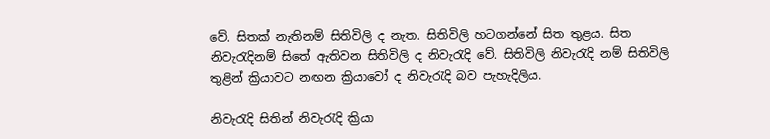වේ. සිතක් නැතිනම් සිතිවිලි ද නැත. සිතිවිලි හටගන්නේ සිත තුළය. සිත නිවැරැදිනම් සිතේ ඇතිවන සිතිවිලි ද නිවැරැදි වේ. සිතිවිලි නිවැරැදි නම් සිතිවිලි තුළින් ක්‍රියාවට නඟන ක්‍රියාවෝ ද නිවැරැදි බව පැහැදිලිය.

නිවැරැදි සිතින් නිවැරැදි ක්‍රියා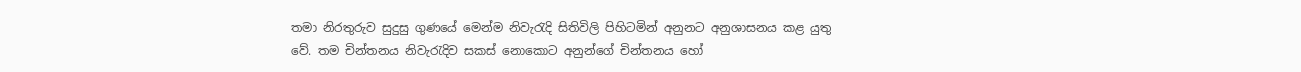තමා නිරතුරුව සුදුසු ගුණයේ මෙන්ම නිවැරැදි සිතිවිලි පිහිටමින් අනුනට අනුශාසනය කළ යුතු වේ. තම චින්තනය නිවැරැදිව සකස් නොකොට අනුන්ගේ චින්තනය හෝ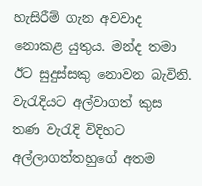හැසිරීම් ගැන අවවාද නොකළ යුතුය. මන්ද තමා ඊට සුදුස්සකු නොවන බැවිනි. වැරැදියට අල්වාගත් කුස තණ වැරැදි විදිහට අල්ලාගත්තහුගේ අතම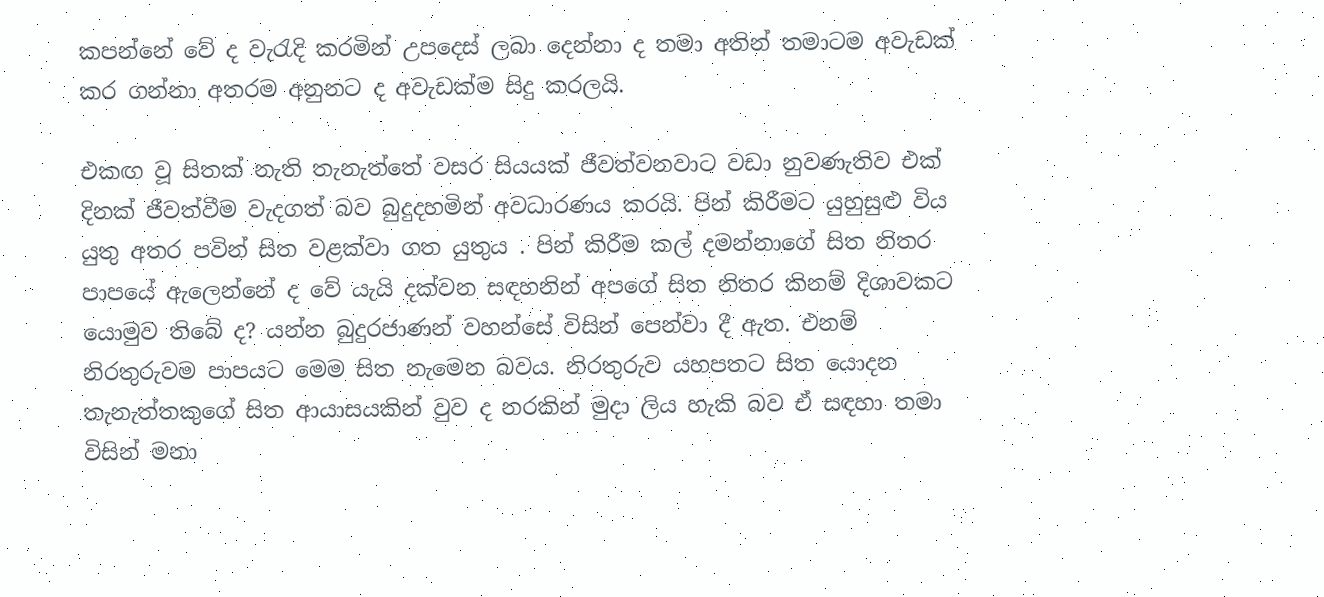කපන්නේ වේ ද වැරැදි කරමින් උපදෙස් ලබා දෙන්නා ද තමා අතින් තමාටම අවැඩක් කර ගන්නා අතරම අනුනට ද අවැඩක්ම සිදු කරලයි.

එකඟ වූ සිතක් නැති තැනැත්තේ වසර සියයක් ජීවත්වනවාට වඩා නුවණැතිව එක් දිනක් ජීවත්වීම වැදගත් බව බුදුදහමින් අවධාරණය කරයි. පින් කිරීමට යුහුසුළු විය යුතු අතර පවින් සිත වළක්වා ගත යුතුය . පින් කිරීම කල් දමන්නාගේ සිත නිතර පාපයේ ඇලෙන්නේ ද වේ යැයි දක්වන සඳහනින් අපගේ සිත නිතර කිනම් දිශාවකට යොමුව තිබේ ද? යන්න බුදුරජාණන් වහන්සේ විසින් පෙන්වා දී ඇත. එනම් නිරතුරුවම පාපයට මෙම සිත නැමෙන බවය. නිරතුරුව යහපතට සිත යොදන තැනැත්තකුගේ සිත ආයාසයකින් වුව ද නරකින් මුදා ලිය හැකි බව ඒ සඳහා තමා විසින් මනා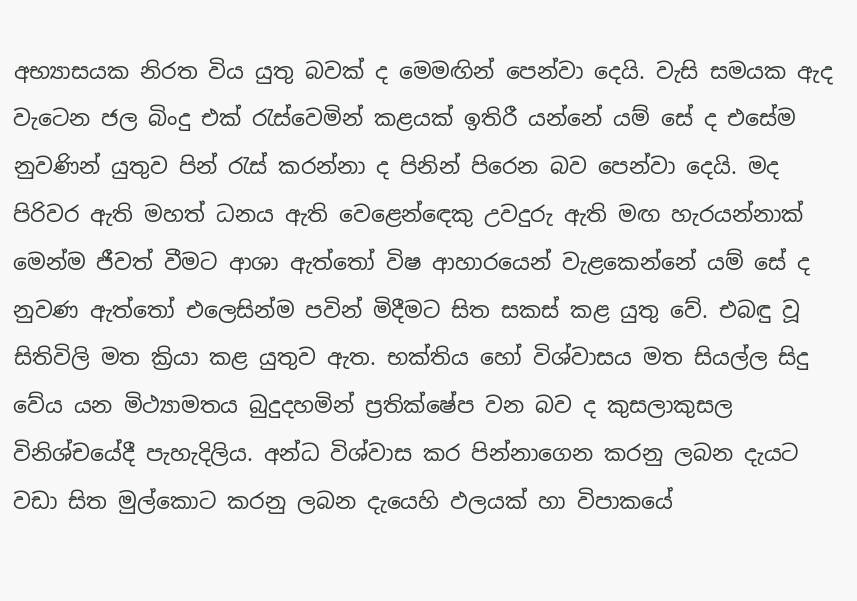අභ්‍යාසයක නිරත විය යුතු බවක් ද මෙමඟින් පෙන්වා දෙයි. වැසි සමයක ඇද වැටෙන ජල බිංදු එක් රැස්වෙමින් කළයක් ඉතිරී යන්නේ යම් සේ ද එසේම නුවණින් යුතුව පින් රැස් කරන්නා ද පිනින් පිරෙන බව පෙන්වා දෙයි. මද පිරිවර ඇති මහත් ධනය ඇති වෙළෙන්ඳෙකු උවදුරු ඇති මඟ හැරයන්නාක් මෙන්ම ජීවත් වීමට ආශා ඇත්තෝ විෂ ආහාරයෙන් වැළකෙන්නේ යම් සේ ද නුවණ ඇත්තෝ එලෙසින්ම පවින් මිදීමට සිත සකස් කළ යුතු වේ. එබඳු වූ සිතිවිලි මත ක්‍රියා කළ යුතුව ඇත. භක්තිය හෝ විශ්වාසය මත සියල්ල සිදු වේය යන මිථ්‍යාමතය බුදුදහමින් ප්‍රතික්ෂේප වන බව ද කුසලාකුසල විනිශ්චයේදී පැහැදිලිය. අන්ධ විශ්වාස කර පින්නාගෙන කරනු ලබන දැයට වඩා සිත මුල්කොට කරනු ලබන දැයෙහි ඵලයක් හා විපාකයේ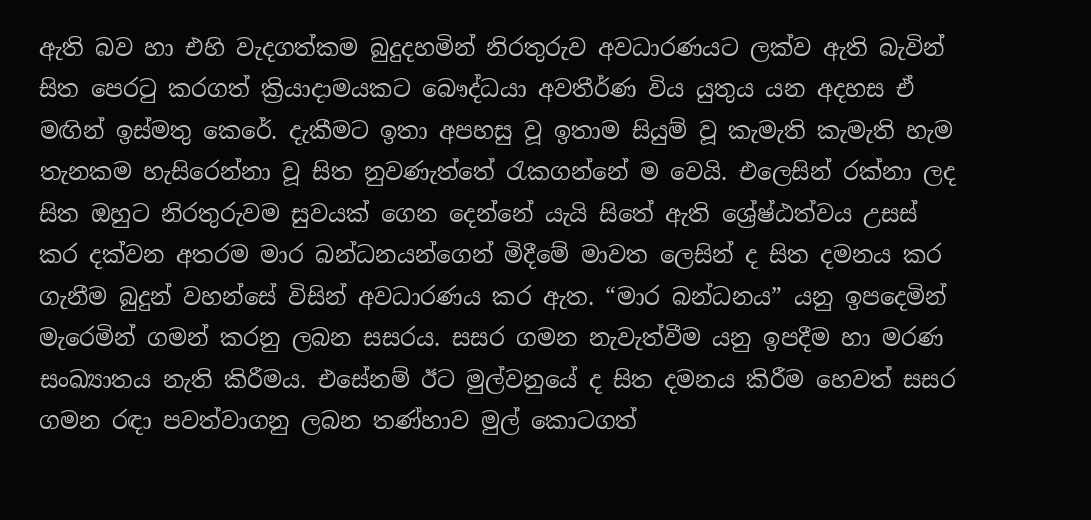ඇති බව හා එහි වැදගත්කම බුදුදහමින් නිරතුරුව අවධාරණයට ලක්ව ඇති බැවින් සිත පෙරටු කරගත් ක්‍රියාදාමයකට බෞද්ධයා අවතීර්ණ විය යුතුය යන අදහස ඒ මඟින් ඉස්මතු කෙරේ. දැකීමට ඉතා අපහසු වූ ඉතාම සියුම් වූ කැමැති කැමැති හැම තැනකම හැසිරෙන්නා වූ සිත නුවණැත්තේ රැකගන්නේ ම වෙයි. එලෙසින් රක්නා ලද සිත ඔහුට නිරතුරුවම සුවයක් ගෙන දෙන්නේ යැයි සිතේ ඇති ශ්‍රේෂ්ඨත්වය උසස් කර දක්වන අතරම මාර බන්ධනයන්ගෙන් මිදීමේ මාවත ලෙසින් ද සිත දමනය කර ගැනීම බුදුන් වහන්සේ විසින් අවධාරණය කර ඇත. “මාර බන්ධනය” යනු ඉපදෙමින් මැරෙමින් ගමන් කරනු ලබන සසරය. සසර ගමන නැවැත්වීම යනු ඉපදීම හා මරණ සංඛ්‍යාතය නැති කිරීමය. එසේනම් ඊට මුල්වනුයේ ද සිත දමනය කිරීම හෙවත් සසර ගමන රඳා පවත්වාගනු ලබන තණ්හාව මුල් කොටගත්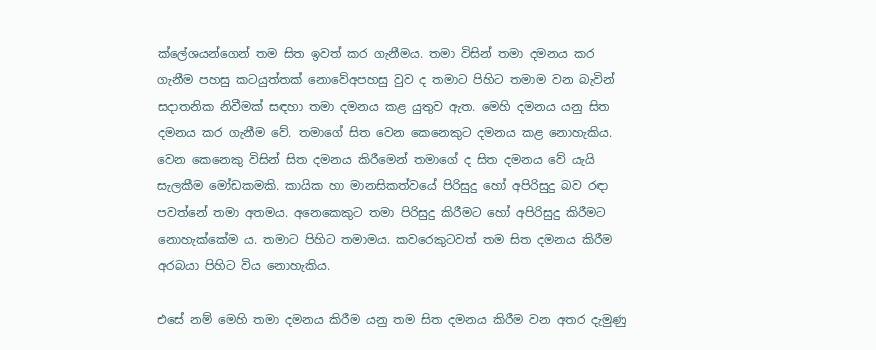ක්ලේශයන්ගෙන් තම සිත ඉවත් කර ගැනීමය. තමා විසින් තමා දමනය කර ගැනීම පහසු කටයුත්තක් නොවේඅපහසු වුව ද තමාට පිහිට තමාම වන බැවින් සදාතනික නිවීමක් සඳහා තමා දමනය කළ යුතුව ඇත. මෙහි දමනය යනු සිත දමනය කර ගැනීම වේ. තමාගේ සිත වෙන කෙනෙකුට දමනය කළ නොහැකිය. වෙන කෙනෙකු විසින් සිත දමනය කිරීමෙන් තමාගේ ද සිත දමනය වේ යැයි සැලකීම මෝඩකමකි. කායික හා මානසිකත්වයේ පිරිසුදු හෝ අපිරිසුදු බව රඳා පවත්නේ තමා අතමය. අනෙකෙකුට තමා පිරිසුදු කිරීමට හෝ අපිරිසුදු කිරීමට නොහැක්කේම ය. තමාට පිහිට තමාමය. කවරෙකුටවත් තම සිත දමනය කිරීම අරබයා පිහිට විය නොහැකිය.

එසේ නම් මෙහි තමා දමනය කිරීම යනු තම සිත දමනය කිරීම වන අතර දැමුණු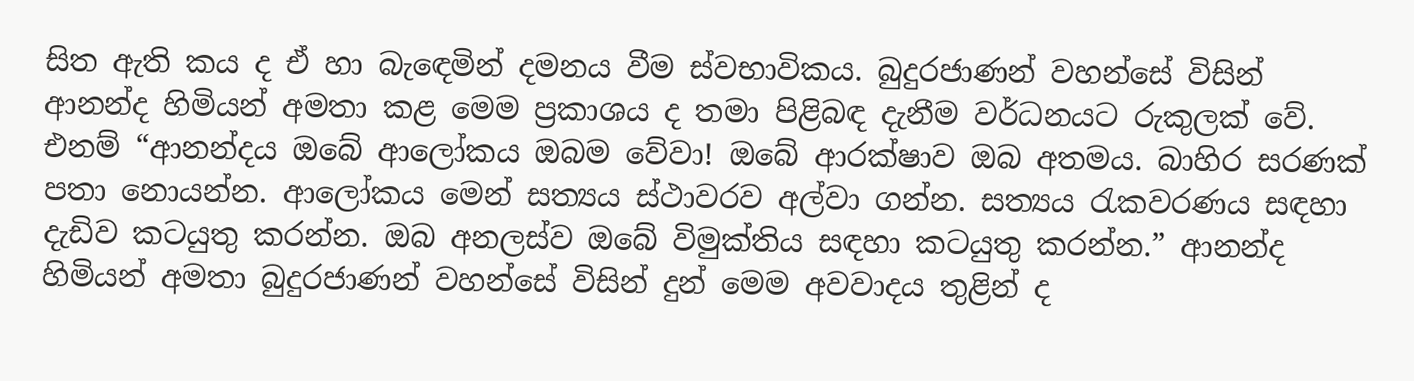සිත ඇති කය ද ඒ හා බැඳෙමින් දමනය වීම ස්වභාවිකය. බුදුරජාණන් වහන්සේ විසින් ආනන්ද හිමියන් අමතා කළ මෙම ප්‍රකාශය ද තමා පිළිබඳ දැනීම වර්ධනයට රුකුලක් වේ. එනම් “ආනන්දය ඔබේ ආලෝකය ඔබම වේවා! ඔබේ ආරක්ෂාව ඔබ අතමය. බාහිර සරණක් පතා නොයන්න. ආලෝකය මෙන් සත්‍යය ස්ථාවරව අල්වා ගන්න. සත්‍යය රැකවරණය සඳහා දැඩිව කටයුතු කරන්න. ඔබ අනලස්ව ඔබේ විමුක්තිය සඳහා කටයුතු කරන්න.” ආනන්ද හිමියන් අමතා බුදුරජාණන් වහන්සේ විසින් දුන් මෙම අවවාදය තුළින් ද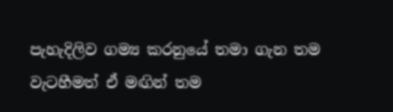පැහැදිලිව ගම්‍ය කරනුයේ තමා ගැන තම වැටහීමත් ඒ මඟින් තම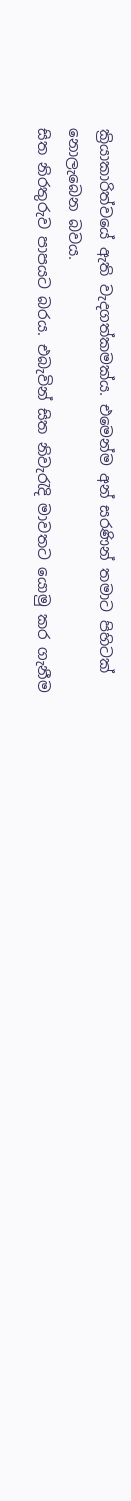ක්‍රියාකාරිත්වයේ ඇති වැදගත්කමක්ය. එමෙන්ම අන් සරණින් තමාට පිහිටක් නොලැබෙන බවය.
සිත නිරතුරුව පාපයට බරය. එබැවින් සිත නිවැරැදි මාවතට යොමු කර ගැනීම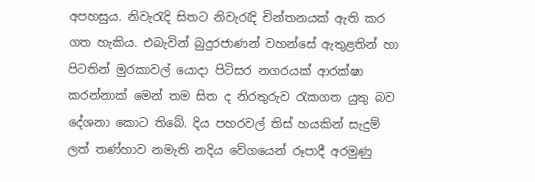අපහසුය. නිවැරැදි සිතට නිවැරැදි චින්තනයක් ඇති කර ගත හැකිය. එබැවින් බුදුරජාණන් වහන්සේ ඇතුළතින් හා පිටතින් මුරකාවල් යොදා පිටිසර නගරයක් ආරක්ෂා කරන්නාක් මෙන් තම සිත ද නිරතුරුව රැකගත යුතු බව දේශනා කොට තිබේ. දිය පහරවල් තිස් හයකින් සැදුම් ලත් තණ්හාව නමැති නදිය වේගයෙන් රූපාදී අරමුණු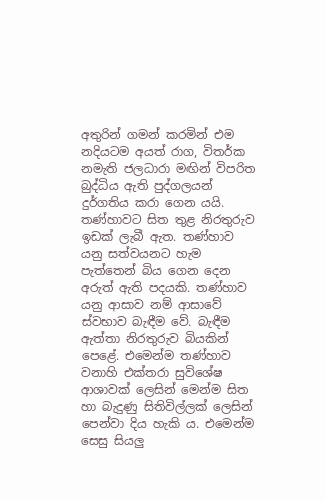අතුරින් ගමන් කරමින් එම නදියටම අයත් රාග, විතර්ක නමැති ජලධාරා මඟින් විපරිත බුද්ධිය ඇති පුද්ගලයන් දුර්ගතිය කරා ගෙන යයි. තණ්හාවට සිත තුළ නිරතුරුව ඉඩක් ලැබී ඇත. තණ්හාව යනු සත්වයනට හැම පැත්තෙන් බිය ගෙන දෙන අරුත් ඇති පදයකි. තණ්හාව යනු ආසාව නම් ආසාවේ ස්වභාව බැඳීම වේ. බැඳීම ඇත්තා නිරතුරුව බියකින් පෙළේ. එමෙන්ම තණ්හාව වනාහි එක්තරා සුවිශේෂ ආශාවක් ලෙසින් මෙන්ම සිත හා බැදුණු සිතිවිල්ලක් ලෙසින් පෙන්වා දිය හැකි ය. එමෙන්ම සෙසු සියලු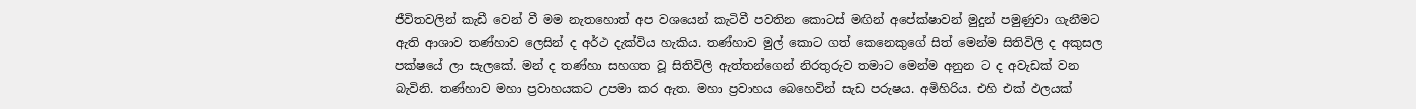ජීවිතවලින් කැඩී වෙන් වී මම නැතහොත් අප වශයෙන් කැටිවී පවතින කොටස් මඟින් අපේක්ෂාවන් මුදුන් පමුණුවා ගැනීමට ඇති ආශාව තණ්හාව ලෙසින් ද අර්ථ දැක්විය හැකිය. තණ්හාව මුල් කොට ගත් කෙනෙකුගේ සිත් මෙන්ම සිතිවිලි ද අකුසල පක්ෂයේ ලා සැලකේ. මන් ද තණ්හා සහගත වූ සිතිවිලි ඇත්තන්ගෙන් නිරතුරුව තමාට මෙන්ම අනුන ට ද අවැඩක් වන බැවිනි. තණ්හාව මහා ප්‍රවාහයකට උපමා කර ඇත. මහා ප්‍රවාහය බෙහෙවින් සැඩ පරුෂය. අමිහිරිය. එහි එක් ඵලයක්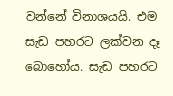වන්නේ විනාශයයි. එම සැඩ පහරට ලක්වන දෑ බොහෝය. සැඩ පහරට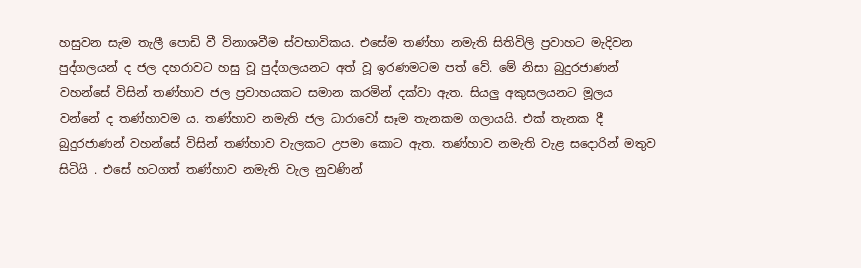හසුවන සැම තැලී පොඩි වී විනාශවීම ස්වභාවිකය. එසේම තණ්හා නමැති සිතිවිලි ප්‍රවාහට මැදිවන පුද්ගලයන් ද ජල දහරාවට හසු වූ පුද්ගලයනට අත් වූ ඉරණමටම පත් වේ. මේ නිසා බුදුරජාණන් වහන්සේ විසින් තණ්හාව ජල ප්‍රවාහයකට සමාන කරමින් දක්වා ඇත. සියලු අකුසලයනට මූලය වන්නේ ද තණ්හාවම ය. තණ්හාව නමැති ජල ධාරාවෝ සෑම තැනකම ගලායයි. එක් තැනක දී බුදුරජාණන් වහන්සේ විසින් තණ්හාව වැලකට උපමා කොට ඇත. තණ්හාව නමැති වැළ සදොරින් මතුව සිටියි . එසේ හටගත් තණ්හාව නමැති වැල නුවණින්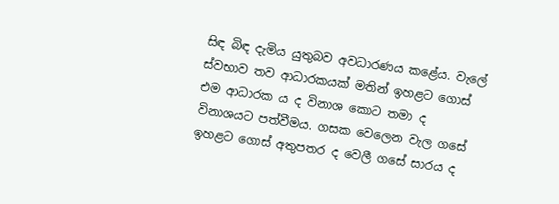සිඳ බිඳ දැමිය යුතුබව අවධාරණය කළේය. වැලේ ස්වභාව තව ආධාරකයක් මතින් ඉහළට ගොස් එම ආධාරක ය ද විනාශ කොට තමා ද විනාශයට පත්වීමය. ගසක වෙලෙන වැල ගසේ ඉහළට ගොස් අතුපතර ද වෙලී ගසේ සාරය ද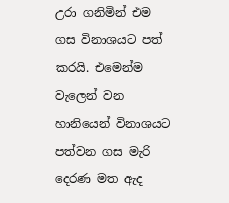උරා ගනිමින් එම ගස විනාශයට පත් කරයි. එමෙන්ම වැලෙන් වන හානියෙන් විනාශයට පත්වන ගස මැරි දෙරණ මත ඇද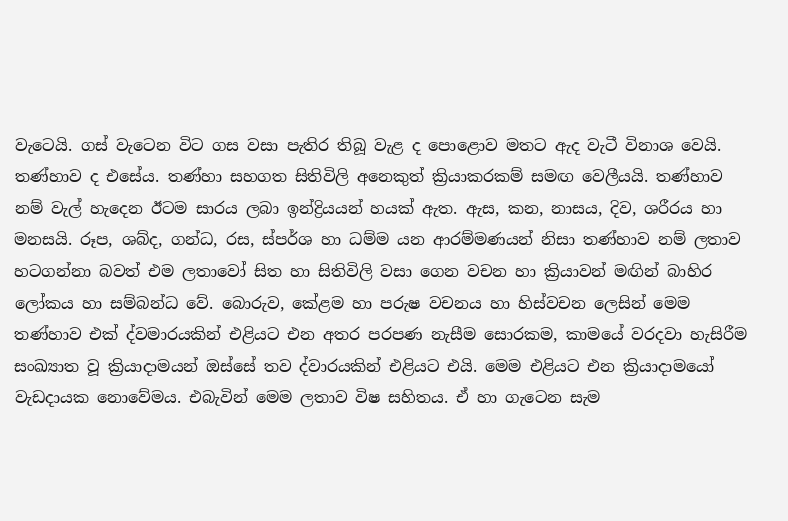වැටෙයි. ගස් වැටෙන විට ගස වසා පැතිර තිබූ වැළ ද පොළොව මතට ඇද වැටී විනාශ වෙයි. තණ්හාව ද එසේය. තණ්හා සහගත සිතිවිලි අනෙකුත් ක්‍රියාකරකම් සමඟ වෙලීයයි. තණ්හාව නම් වැල් හැදෙන ඊටම සාරය ලබා ඉන්ද්‍රියයන් හයක් ඇත. ඇස, කන, නාසය, දිව, ශරීරය හා මනසයි. රූප, ශබ්ද, ගන්ධ, රස, ස්පර්ශ හා ධම්ම යන ආරම්මණයන් නිසා තණ්හාව නම් ලතාව හටගන්නා බවත් එම ලතාවෝ සිත හා සිතිවිලි වසා ගෙන වචන හා ක්‍රියාවන් මඟින් බාහිර ලෝකය හා සම්බන්ධ වේ. බොරුව, කේළම හා පරුෂ වචනය හා හිස්වචන ලෙසින් මෙම තණ්හාව එක් ද්වමාරයකින් එළියට එන අතර පරපණ නැසීම සොරකම, කාමයේ වරදවා හැසිරීම සංඛ්‍යාත වූ ක්‍රියාදාමයන් ඔස්සේ තව ද්වාරයකින් එළියට එයි. මෙම එළියට එන ක්‍රියාදාමයෝ වැඩදායක නොවේමය. එබැවින් මෙම ලතාව විෂ සහිතය. ඒ හා ගැටෙන සැම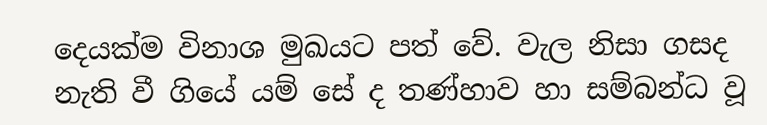දෙයක්ම විනාශ මුඛයට පත් වේ. වැල නිසා ගසද නැති වී ගියේ යම් සේ ද තණ්හාව හා සම්බන්ධ වූ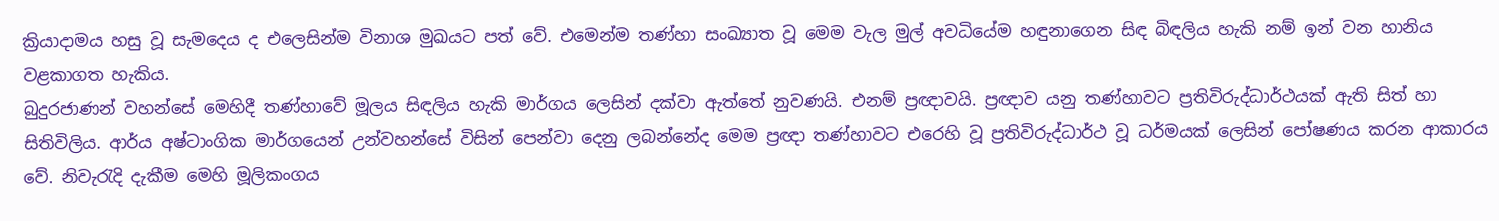ක්‍රියාදාමය හසු වූ සැමදෙය ද එලෙසින්ම විනාශ මුඛයට පත් වේ. එමෙන්ම තණ්හා සංඛ්‍යාත වූ මෙම වැල මුල් අවධියේම හඳුනාගෙන සිඳ බිඳලිය හැකි නම් ඉන් වන හානිය වළකාගත හැකිය.
බුදුරජාණන් වහන්සේ මෙහිදී තණ්හාවේ මූලය සිඳලිය හැකි මාර්ගය ලෙසින් දක්වා ඇත්තේ නුවණයි. එනම් ප්‍රඥාවයි. ප්‍රඥාව යනු තණ්හාවට ප්‍රතිවිරුද්ධාර්ථයක් ඇති සිත් හා සිතිවිලිය. ආර්ය අෂ්ටාංගික මාර්ගයෙන් උන්වහන්සේ විසින් පෙන්වා දෙනු ලබන්නේද මෙම ප්‍රඥා තණ්හාවට එරෙහි වූ ප්‍රතිවිරුද්ධාර්ථ වූ ධර්මයක් ලෙසින් පෝෂණය කරන ආකාරය වේ. නිවැරැදි දැකීම මෙහි මූලිකංගය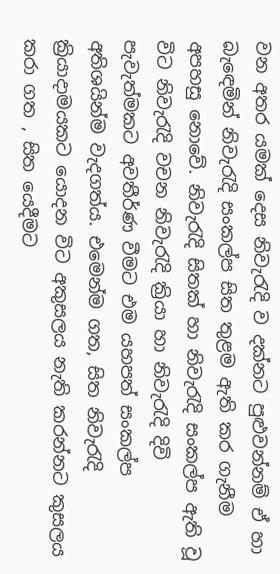වන අතර යමක් දෙස නිවැරැදි ව දක්නට පුළුවන්නම් ඒ හා බැඳෙමින් නිවැරැදි සංකල්ප සිත තුළම ඇති කර ගැනීම අපහසු නොවේ. නිවැරැදි සිතක් හා නිවැරැදි සංකල්ප ඇති වූ විට නිවැරැදි වචන නිවැරැදි ක්‍රියා හා නිවැරැදි දිවි පැවැත්මකට අවතීර්ණ වීමට එම යහපත් සංකල්ප අතිශයින්ම වැදගත්ය. එමෙන්ම ගත, සිත නිවැරැදි ක්‍රියාදාමයකට යොදන විට අකුසලය නැති කරන්නට කුසලය කරා ගත , සිත යෙදීමට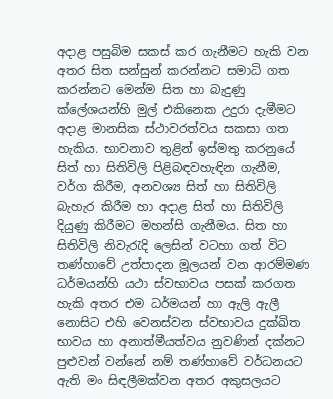අදාළ පසුබිම සකස් කර ගැනීමට හැකි වන අතර සිත සන්සුන් කරන්නට සමාධි ගත කරන්නට මෙන්ම සිත හා බැදුණු ක්ලේශයන්හි මුල් එකිනෙක උදුරා දැමීමට අදාළ මානසික ස්ථාවරත්වය සකසා ගත හැකිය. භාවනාව තුළින් ඉස්මතු කරනුයේ සිත් හා සිතිවිලි පිළිබඳවහැඳින ගැනීම, වර්ග කිරීම, අනවශ්‍ය සිත් හා සිතිවිලි බැහැර කිරීම හා අදාළ සිත් හා සිතිවිලි දියුණු කිරීමට මහන්සි ගැනීමය. සිත හා සිතිවිලි නිවැරැදි ලෙසින් වටහා ගත් විට තණ්හාවේ උත්පාදන මූලයන් වන ආරම්මණ ධර්මයන්හි යථා ස්වභාවය පසක් කරගත හැකි අතර එම ධර්මයන් හා ඇලි ඇලී නොසිට එහි වෙනස්වන ස්වභාවය දුක්ඛිත භාවය හා අනාත්මීයත්වය නුවණින් දක්නට පුළුවන් වන්නේ නම් තණ්හාවේ වර්ධනයට ඇති මං සිඳලීමක්වන අතර අකුසලයට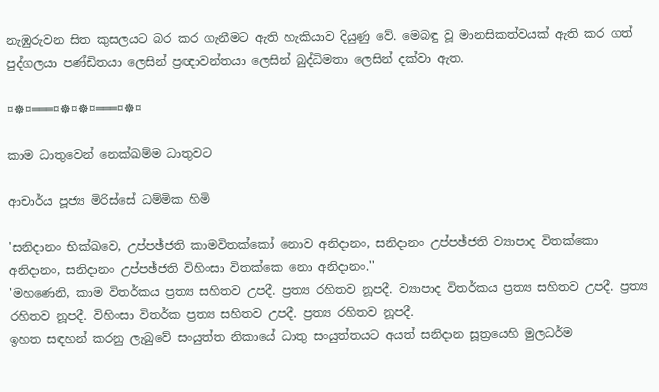නැඹුරුවන සිත කුසලයට බර කර ගැනීමට ඇති හැකියාව දියුණු වේ. මෙබඳු වූ මානසිකත්වයක් ඇති කර ගත් පුද්ගලයා පණ්ඩිතයා ලෙසින් ප්‍රඥාවන්තයා ලෙසින් බුද්ධිමතා ලෙසින් දක්වා ඇත.

¤☸¤═══¤☸¤☸¤═══¤☸¤

කාම ධාතුවෙන් නෙක්‌ඛම්ම ධාතුවට

ආචාර්ය පූජ්‍ය මිරිස්‌සේ ධම්මික හිමි

'සනිදානං භික්‌ඛවෙ, උප්පඡ්ජති කාමවිතක්‌කෝ නොව අනිදානං, සනිදානං උප්පඡ්ජති ව්‍යාපාද විතක්‌කො අනිදානං, සනිදානං උප්පඡ්ජති විහිංසා විතක්‌කෙ නො අනිදානං.''
'මහණෙනි, කාම විතර්කය ප්‍රත්‍ය සහිතව උපදී. ප්‍රත්‍ය රහිතව නූපදී. ව්‍යාපාද විතර්කය ප්‍රත්‍ය සහිතව උපදී. ප්‍රත්‍ය රහිතව නූපදී. විහිංසා විතර්ක ප්‍රත්‍ය සහිතව උපදී. ප්‍රත්‍ය රහිතව නූපදී.
ඉහත සඳහන් කරනු ලැබුවේ සංයුත්ත නිකායේ ධාතු සංයුත්තයට අයත් සනිදාන සූත්‍රයෙහි මුලධර්ම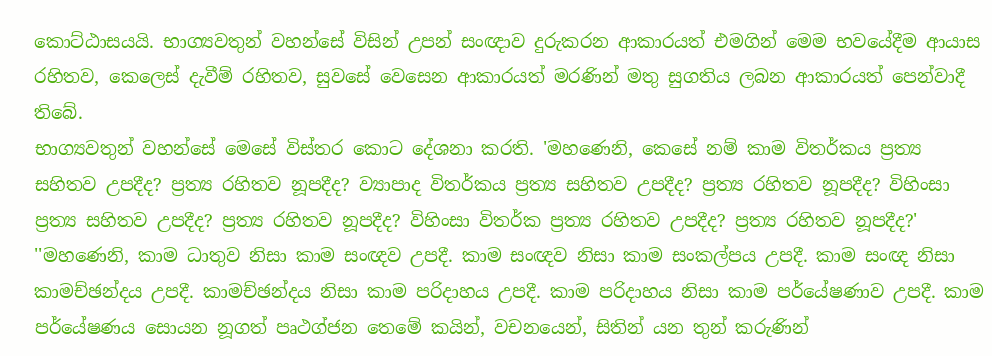කොට්‌ඨාසයයි. භාග්‍යවතුන් වහන්සේ විසින් උපන් සංඥාව දුරුකරන ආකාරයත් එමගින් මෙම භවයේදීම ආයාස රහිතව, කෙලෙස්‌ දැවීම් රහිතව, සුවසේ වෙසෙන ආකාරයත් මරණින් මතු සුගතිය ලබන ආකාරයත් පෙන්වාදී තිබේ.
භාග්‍යවතුන් වහන්සේ මෙසේ විස්‌තර කොට දේශනා කරති. 'මහණෙනි, කෙසේ නම් කාම විතර්කය ප්‍රත්‍ය සහිතව උපදීද? ප්‍රත්‍ය රහිතව නූපදීද? ව්‍යාපාද විතර්කය ප්‍රත්‍ය සහිතව උපදීද? ප්‍රත්‍ය රහිතව නූපදීද? විහිංසා ප්‍රත්‍ය සහිතව උපදීද? ප්‍රත්‍ය රහිතව නූපදීද? විහිංසා විතර්ක ප්‍රත්‍ය රහිතව උපදීද? ප්‍රත්‍ය රහිතව නූපදීද?'
''මහණෙනි, කාම ධාතුව නිසා කාම සංඥව උපදී. කාම සංඥව නිසා කාම සංකල්පය උපදී. කාම සංඥ නිසා කාමච්ඡන්දය උපදී. කාමච්ඡන්දය නිසා කාම පරිදාහය උපදී. කාම පරිදාහය නිසා කාම පර්යේෂණාව උපදී. කාම පර්යේෂණය සොයන නූගත් පෘථග්ජන තෙමේ කයින්, වචනයෙන්, සිතින් යන තුන් කරුණින්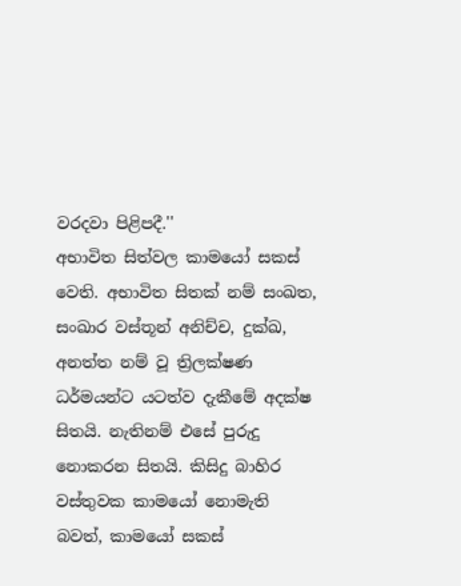වරදවා පිළිපදී.''
අභාවිත සිත්වල කාමයෝ සකස්‌ වෙති. අභාවිත සිතක්‌ නම් සංඛත, සංඛාර වස්‌තූන් අනිච්ච, දුක්‌ඛ, අනත්ත නම් වූ ත්‍රිලක්‌ෂණ ධර්මයන්ට යටත්ව දැකීමේ අදක්‌ෂ සිතයි. නැතිනම් එසේ පුරුදු නොකරන සිතයි. කිසිදු බාහිර වස්‌තුවක කාමයෝ නොමැති බවත්, කාමයෝ සකස්‌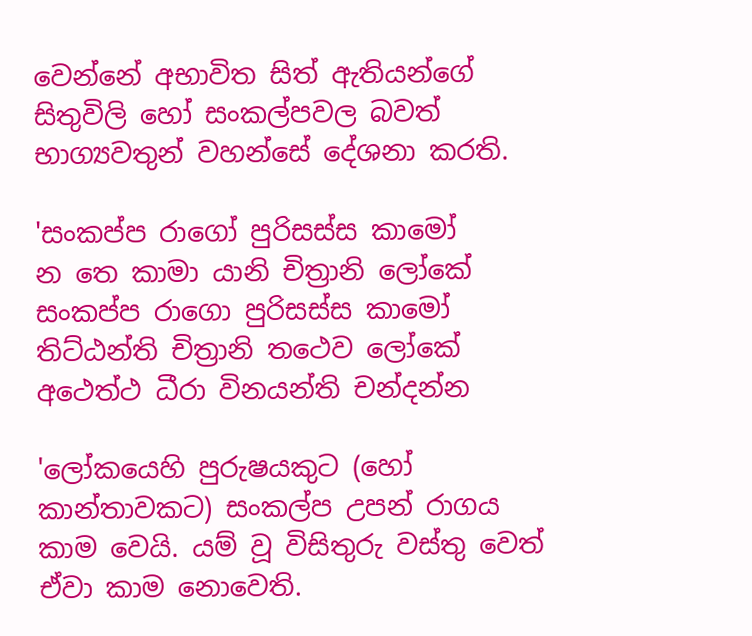වෙන්නේ අභාවිත සිත් ඇතියන්ගේ සිතුවිලි හෝ සංකල්පවල බවත් භාග්‍යවතුන් වහන්සේ දේශනා කරති.

'සංකප්ප රාගෝ පුරිසස්‌ස කාමෝ
න තෙ කාමා යානි චිත්‍රානි ලෝකේ
සංකප්ප රාගො පුරිසස්‌ස කාමෝ
තිට්‌ඨන්ති චිත්‍රානි තථෙව ලෝකේ
අථෙත්ථ ධීරා විනයන්ති චන්දන්න

'ලෝකයෙහි පුරුෂයකුට (හෝ කාන්තාවකට) සංකල්ප උපන් රාගය කාම වෙයි. යම් වූ විසිතුරු වස්‌තු වෙත් ඒවා කාම නොවෙති.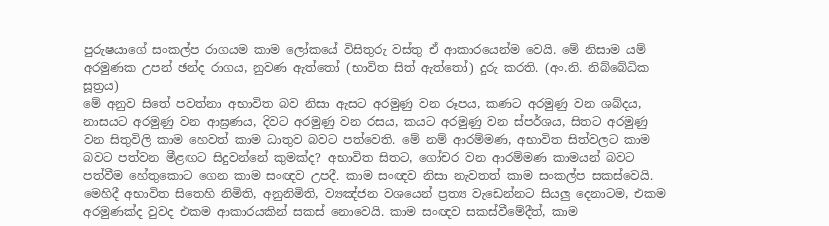පුරුෂයාගේ සංකල්ප රාගයම කාම ලෝකයේ විසිතුරු වස්‌තු ඒ ආකාරයෙන්ම වෙයි. මේ නිසාම යම් අරමුණක උපන් ඡන්ද රාගය, නුවණ ඇත්තෝ (භාවිත සිත් ඇත්තෝ) දුරු කරති. (අං.නි. නිබ්බේධික සූත්‍රය)
මේ අනුව සිතේ පවත්නා අභාවිත බව නිසා ඇසට අරමුණු වන රූපය, කණට අරමුණු වන ශබ්දය, නාසයට අරමුණු වන ආඝ්‍රණය, දිවට අරමුණු වන රසය, කයට අරමුණු වන ස්‌පර්ශය, සිතට අරමුණු වන සිතුවිලි කාම හෙවත් කාම ධාතුව බවට පත්වෙති. මේ නම් ආරම්මණ, අභාවිත සිත්වලට කාම බවට පත්වන මීළඟට සිදුවන්නේ කුමක්‌ද? අභාවිත සිතට, ගෝචර වන ආරම්මණ කාමයන් බවට පත්වීම හේතුකොට ගෙන කාම සංඥව උපදී. කාම සංඥව නිසා නැවතත් කාම සංකල්ප සකස්‌වෙයි. මෙහිදී අභාවිත සිතෙහි නිමිති, අනුනිමිති, ව්‍යඤ්ජන වශයෙන් ප්‍රත්‍ය වැඩෙන්නට සියලු දෙනාටම, එකම අරමුණක්‌ද වුවද එකම ආකාරයකින් සකස්‌ නොවෙයි. කාම සංඥව සකස්‌වීමේදීත්, කාම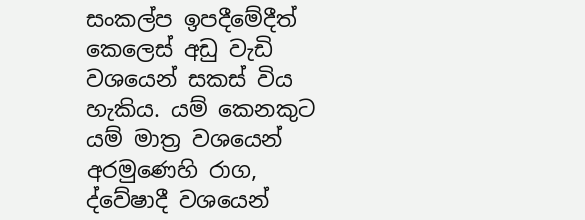සංකල්ප ඉපදීමේදීත් කෙලෙස්‌ අඩු වැඩි වශයෙන් සකස්‌ විය හැකිය. යම් කෙනකුට යම් මාත්‍ර වශයෙන් අරමුණෙහි රාග, ද්වේෂාදී වශයෙන්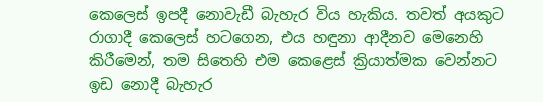කෙලෙස්‌ ඉපදී නොවැඩී බැහැර විය හැකිය. තවත් අයකුට රාගාදී කෙලෙස්‌ හටගෙන, එය හඳුනා ආදීනව මෙනෙහි කිරීමෙන්, තම සිතෙහි එම කෙළෙස්‌ ක්‍රියාත්මක වෙන්නට ඉඩ නොදී බැහැර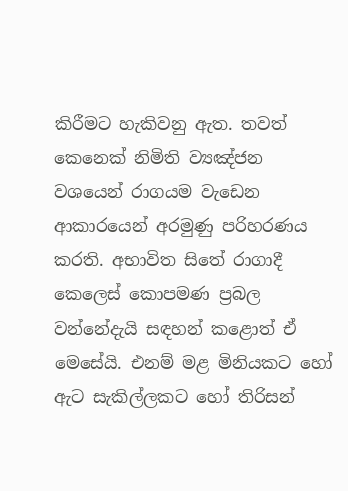කිරීමට හැකිවනු ඇත. තවත් කෙනෙක්‌ නිමිති ව්‍යඤ්ජන වශයෙන් රාගයම වැඩෙන ආකාරයෙන් අරමුණු පරිහරණය කරති. අභාවිත සිතේ රාගාදී කෙලෙස්‌ කොපමණ ප්‍රබල වන්නේදැයි සඳහන් කළොත් ඒ මෙසේයි. එනම් මළ මිනියකට හෝ ඇට සැකිල්ලකට හෝ තිරිසන්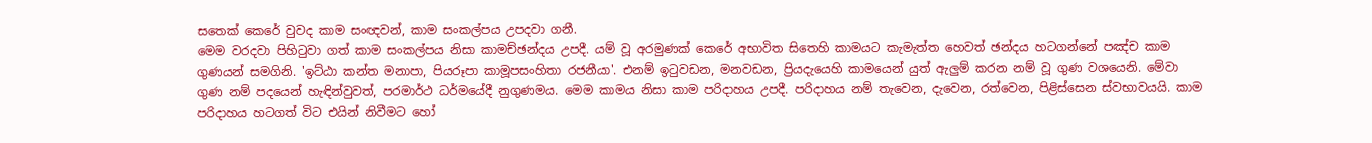සතෙක්‌ කෙරේ වුවද කාම සංඥවන්, කාම සංකල්පය උපදවා ගනී.
මෙම වරදවා පිහිටුවා ගත් කාම සංකල්පය නිසා කාමච්ඡන්දය උපදී. යම් වූ අරමුණක්‌ කෙරේ අභාවිත සිතෙහි කාමයට කැමැත්ත හෙවත් ඡන්දය හටගන්නේ පඤ්ච කාම ගුණයන් සමගිනි. 'ඉට්‌ඨා කන්ත මනාපා, පියරූපා කාමූපසංහිතා රජනීයා'. එනම් ඉටුවඩන, මනවඩන, ප්‍රියදැයෙහි කාමයෙන් යුත් ඇලුම් කරන නම් වූ ගුණ වශයෙනි. මේවා ගුණ නම් පදයෙන් හැඳින්වුවත්, පරමාර්ථ ධර්මයේදී නුගුණමය. මෙම කාමය නිසා කාම පරිදාහය උපදී. පරිදාහය නම් තැවෙන, දැවෙන, රත්වෙන, පිළිස්‌සෙන ස්‌වභාවයයි. කාම පරිදාහය හටගත් විට එයින් නිවීමට හෝ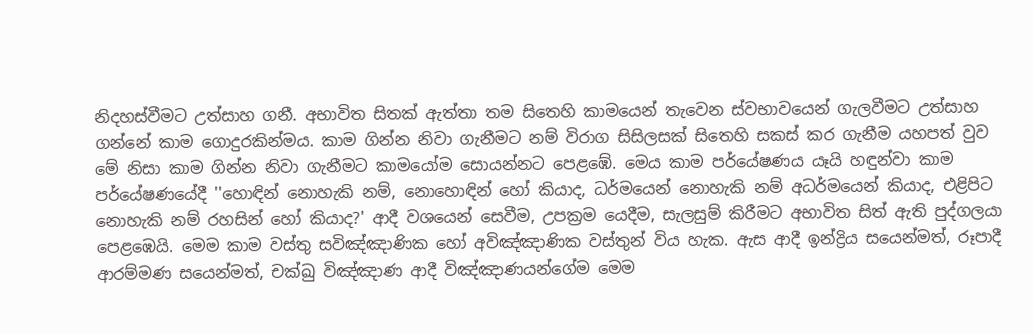නිදහස්‌වීමට උත්සාහ ගනී. අභාවිත සිතක්‌ ඇත්තා තම සිතෙහි කාමයෙන් තැවෙන ස්‌වභාවයෙන් ගැලවීමට උත්සාහ ගන්නේ කාම ගොදුරකින්මය. කාම ගින්න නිවා ගැනීමට නම් විරාග සිසිලසක්‌ සිතෙහි සකස්‌ කර ගැනීම යහපත් වුව මේ නිසා කාම ගින්න නිවා ගැනීමට කාමයෝම සොයන්නට පෙළඹේ. මෙය කාම පර්යේෂණය යෑයි හඳුන්වා කාම පර්යේෂණයේදී ''හොඳින් නොහැකි නම්, නොහොඳින් හෝ කියාද, ධර්මයෙන් නොහැකි නම් අධර්මයෙන් කියාද, එළිපිට නොහැකි නම් රහසින් හෝ කියාද?' ආදී වශයෙන් සෙවීම, උපක්‍රම යෙදීම, සැලසුම් කිරීමට අභාවිත සිත් ඇති පුද්ගලයා පෙළඹෙයි. මෙම කාම වස්‌තු සවිඤ්ඤාණික හෝ අවිඤ්ඤාණික වස්‌තුන් විය හැක. ඇස ආදී ඉන්ද්‍රිය සයෙන්මත්, රූපාදී ආරම්මණ සයෙන්මත්, චක්‌ඛු විඤ්ඤාණ ආදී විඤ්ඤාණයන්ගේම මෙම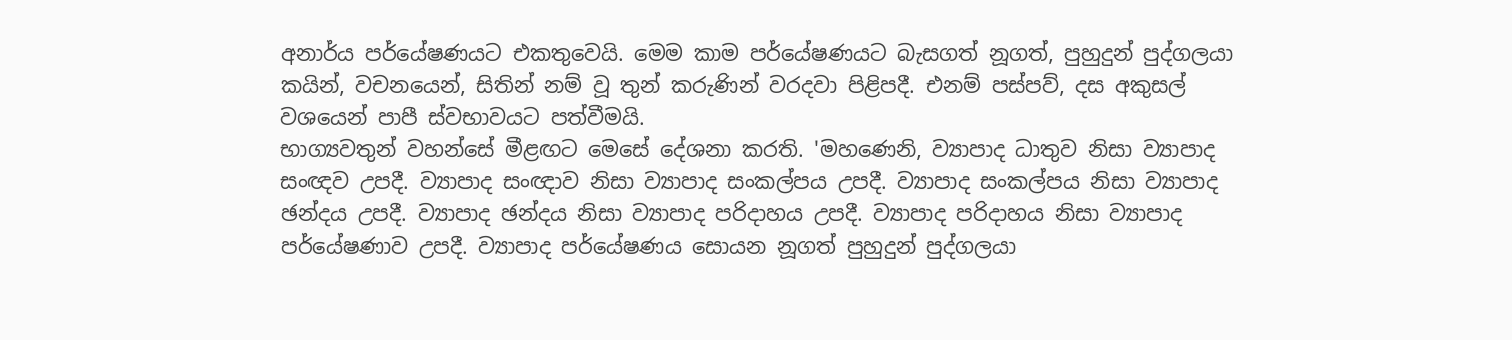අනාර්ය පර්යේෂණයට එකතුවෙයි. මෙම කාම පර්යේෂණයට බැසගත් නූගත්, පුහුදුන් පුද්ගලයා කයින්, වචනයෙන්, සිතින් නම් වූ තුන් කරුණින් වරදවා පිළිපදී. එනම් පස්‌පව්, දස අකුසල් වශයෙන් පාපී ස්‌වභාවයට පත්වීමයි.
භාග්‍යවතුන් වහන්සේ මීළඟට මෙසේ දේශනා කරති. 'මහණෙනි, ව්‍යාපාද ධාතුව නිසා ව්‍යාපාද සංඥව උපදී. ව්‍යාපාද සංඥාව නිසා ව්‍යාපාද සංකල්පය උපදී. ව්‍යාපාද සංකල්පය නිසා ව්‍යාපාද ඡන්දය උපදී. ව්‍යාපාද ඡන්දය නිසා ව්‍යාපාද පරිදාහය උපදී. ව්‍යාපාද පරිදාහය නිසා ව්‍යාපාද පර්යේෂණාව උපදී. ව්‍යාපාද පර්යේෂණය සොයන නූගත් පුහුදුන් පුද්ගලයා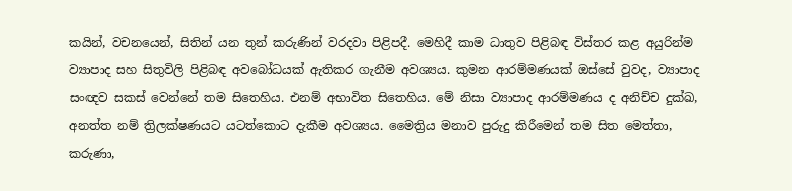කයින්, වචනයෙන්, සිතින් යන තුන් කරුණින් වරදවා පිළිපදී. මෙහිදී කාම ධාතුව පිළිබඳ විස්‌තර කළ අයුරින්ම ව්‍යාපාද සහ සිතුවිලි පිළිබඳ අවබෝධයක්‌ ඇතිකර ගැනීම අවශ්‍යය. කුමන ආරම්මණයක්‌ ඔස්‌සේ වුවද, ව්‍යාපාද සංඥව සකස්‌ වෙන්නේ තම සිතෙහිය. එනම් අභාවිත සිතෙහිය. මේ නිසා ව්‍යාපාද ආරම්මණය ද අනිච්ච දුක්‌ඛ, අනත්ත නම් ත්‍රිලක්‌ෂණයට යටත්කොට දැකීම අවශ්‍යය. මෛත්‍රිය මනාව පුරුදු කිරීමෙන් තම සිත මෙත්තා, කරුණා,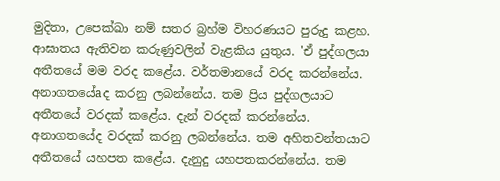මුදිතා, උපෙක්‌ඛා නම් සතර බ්‍රහ්ම විහරණයට පුරුදු කළහ. ආඝාතය ඇතිවන කරුණුවලින් වැළකිය යුතුය. 'ඒ පුද්ගලයා අතීතයේ මම වරද කළේය. වර්තමානයේ වරද කරන්නේය. අනාගතයේaද කරනු ලබන්නේය. තම ප්‍රිය පුද්ගලයාට අතීතයේ වරදක්‌ කළේය. දැන් වරදක්‌ කරන්නේය. අනාගතයේද වරදක්‌ කරනු ලබන්නේය. තම අහිතවන්තයාට අතීතයේ යහපත කළේය. දැනුදු යහපතකරන්නේය. තම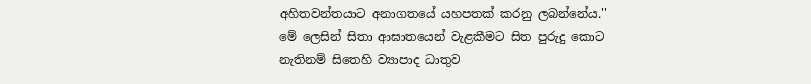අහිතවන්තයාට අනාගතයේ යහපතක්‌ කරනු ලබන්නේය.'' මේ ලෙසින් සිතා ආඝාතයෙන් වැළකීමට සිත පුරුදු කොට නැතිනම් සිතෙහි ව්‍යාපාද ධාතුව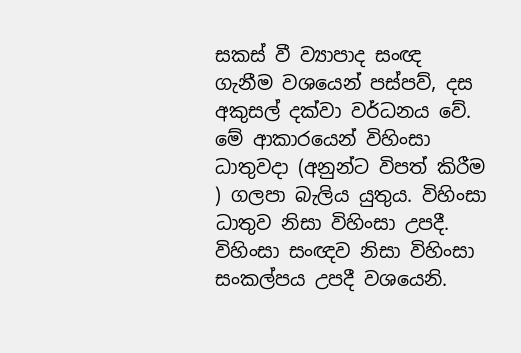සකස්‌ වී ව්‍යාපාද සංඥ ගැනීම වශයෙන් පස්‌පව්, දස අකුසල් දක්‌වා වර්ධනය වේ. මේ ආකාරයෙන් විහිංසා ධාතුවදා (අනුන්ට විපත් කිරීම ) ගලපා බැලිය යුතුය. විහිංසා ධාතුව නිසා විහිංසා උපදී. විහිංසා සංඥව නිසා විහිංසා සංකල්පය උපදී වශයෙනි.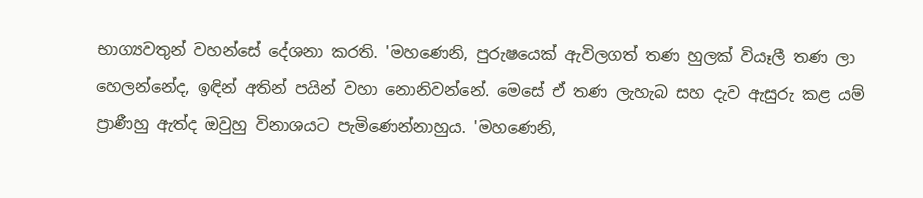භාග්‍යවතුන් වහන්සේ දේශනා කරති. 'මහණෙනි, පුරුෂයෙක්‌ ඇවිලගත් තණ හුලක්‌ වියෑලී තණ ලා හෙලන්නේද, ඉඳින් අතින් පයින් වහා නොනිවන්නේ. මෙසේ ඒ තණ ලැහැබ සහ දැව ඇසුරු කළ යම් ප්‍රාණීහු ඇත්ද ඔවුහු විනාශයට පැමිණෙන්නාහුය. 'මහණෙනි,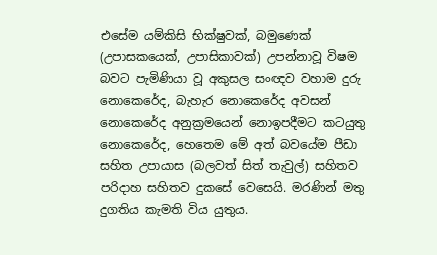එසේම යම්කිසි භික්‌ෂුවක්‌, බමුණෙක්‌ (උපාසකයෙක්‌, උපාසිකාවක්‌) උපන්නාවූ විෂම බවට පැමිණියා වූ අකුසල සංඥව වහාම දුරු නොකෙරේද, බැහැර නොකෙරේද අවසන් නොකෙරේද අනුක්‍රමයෙන් නොඉපදීමට කටයුතු නොකෙරේද, හෙතෙම මේ අත් බවයේම පීඩා සහිත උපායාස (බලවත් සිත් තැවුල්) සහිතව පරිදාහ සහිතව දුකසේ වෙසෙයි. මරණින් මතු දුගතිය කැමති විය යුතුය.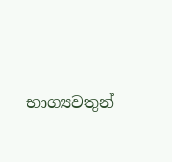භාග්‍යවතුන්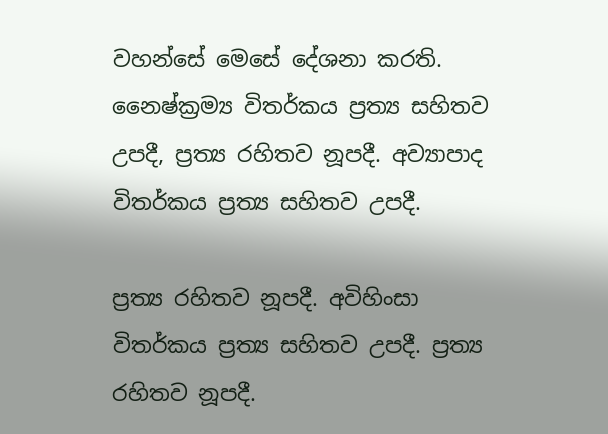වහන්සේ මෙසේ දේශනා කරති. නෛෂ්ක්‍රම්‍ය විතර්කය ප්‍රත්‍ය සහිතව උපදී, ප්‍රත්‍ය රහිතව නූපදී. අව්‍යාපාද විතර්කය ප්‍රත්‍ය සහිතව උපදී.

ප්‍රත්‍ය රහිතව නූපදී. අවිහිංසා විතර්කය ප්‍රත්‍ය සහිතව උපදී. ප්‍රත්‍ය රහිතව නූපදී.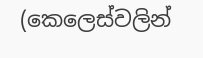(කෙලෙස්‌වලින්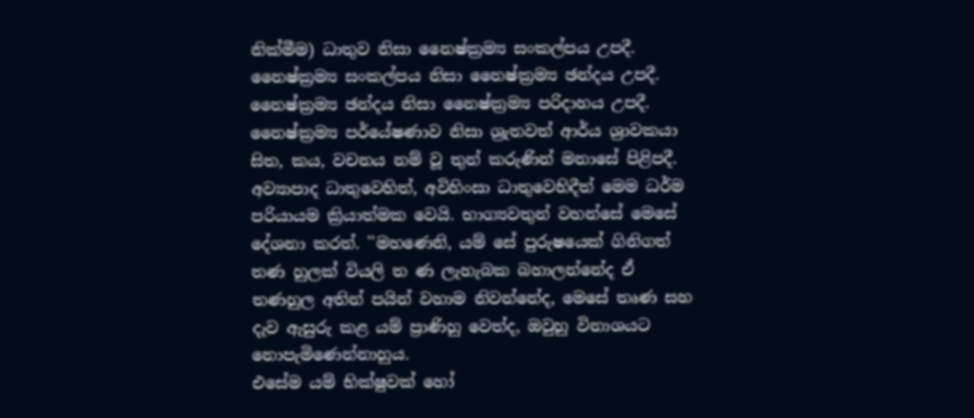නික්‌මීම) ධාතුව නිසා නෛෂ්ක්‍රම්‍ය සංකල්පය උපදී. නෛෂ්ක්‍රම්‍ය සංකල්පය නිසා නෛෂ්ක්‍රම්‍ය ඡන්දය උපදී. නෛෂ්ක්‍රම්‍ය ඡන්දය නිසා නෛෂ්ක්‍රම්‍ය පරිදාහය උපදී. නෛෂ්ක්‍රම්‍ය පර්යේෂණාව නිසා ශ්‍රැතවත් ආර්ය ශ්‍රාවකයා සිත, කය, වචනය නම් වූ තුන් කරුණින් මනාසේ පිළිපදී. අව්‍යාපාද ධාතුවෙහිත්, අවිහිංසා ධාතුවෙහිදීත් මෙම ධර්ම පරියායම ක්‍රියාත්මක වෙයි. භාග්‍යවතුන් වහන්සේ මෙසේ දේශනා කරත්. ''මහණෙනි, යම් සේ පුරුෂයෙක්‌ ගිනිගත් තණ හුලක්‌ වියලි ත ණ ලැහැබක බහාලන්නේද ඒ තණහුල අතින් පයින් වහාම නිවන්නේද, මෙසේ තෘණ සහ දැව ඇසුරු කළ යම් ප්‍රාණිහු වෙත්ද, ඔවුහු විනාශයට නොපැමිණෙන්නාහුය.
එසේම යම් භික්‌ෂුවක්‌ හෝ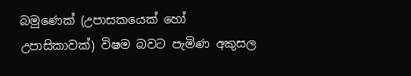බමුණෙක්‌ (උපාසකයෙක්‌ හෝ උපාසිකාවක්‌) විෂම බවට පැමිණ අකුසල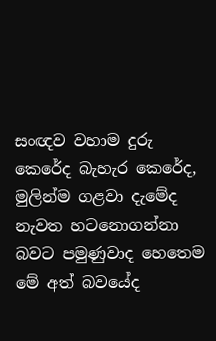සංඥව වහාම දුරු කෙරේද බැහැර කෙරේද, මුලින්ම ගළවා දැමේද නැවත හටනොගන්නා බවට පමුණුවාද හෙතෙම මේ අත් බවයේද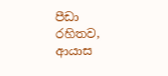පීඩා රහිතව, ආයාස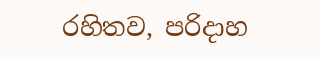රහිතව, පරිදාහ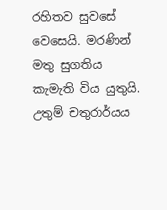රහිතව සුවසේ වෙසෙයි. මරණින් මතු සුගතිය කැමැති විය යුතුයි.
උතුම් චතුරාර්යය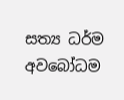සත්‍ය ධර්ම අවබෝධම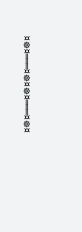¤☸¤═══¤☸¤☸¤═══¤☸¤